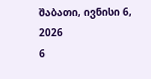შაბათი, ივნისი 6, 2026
6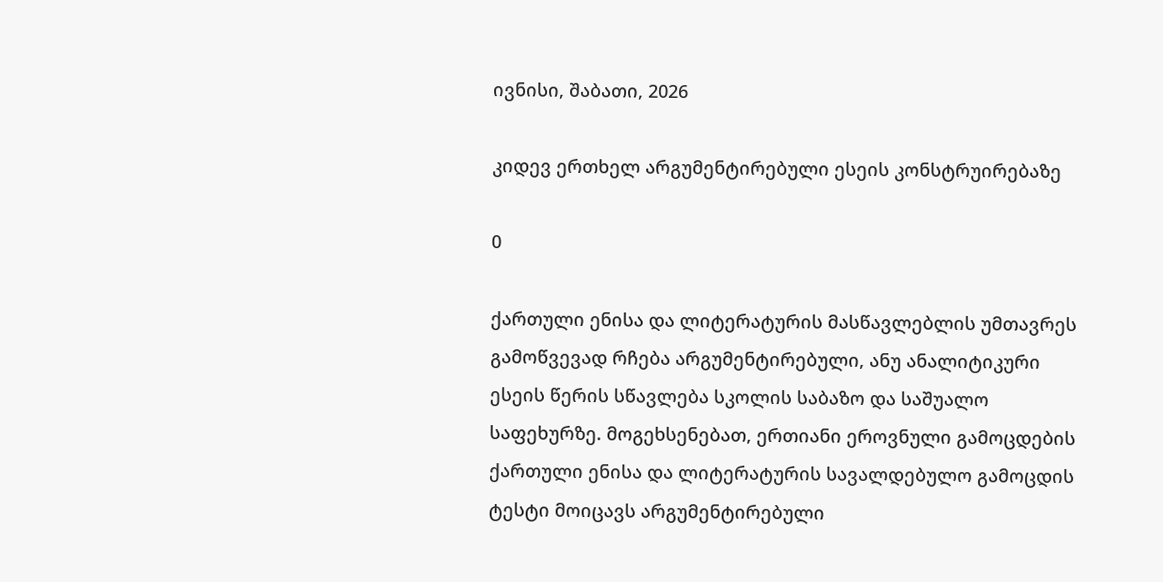ივნისი, შაბათი, 2026

კიდევ ერთხელ არგუმენტირებული ესეის კონსტრუირებაზე

0

ქართული ენისა და ლიტერატურის მასწავლებლის უმთავრეს გამოწვევად რჩება არგუმენტირებული, ანუ ანალიტიკური ესეის წერის სწავლება სკოლის საბაზო და საშუალო საფეხურზე. მოგეხსენებათ, ერთიანი ეროვნული გამოცდების ქართული ენისა და ლიტერატურის სავალდებულო გამოცდის ტესტი მოიცავს არგუმენტირებული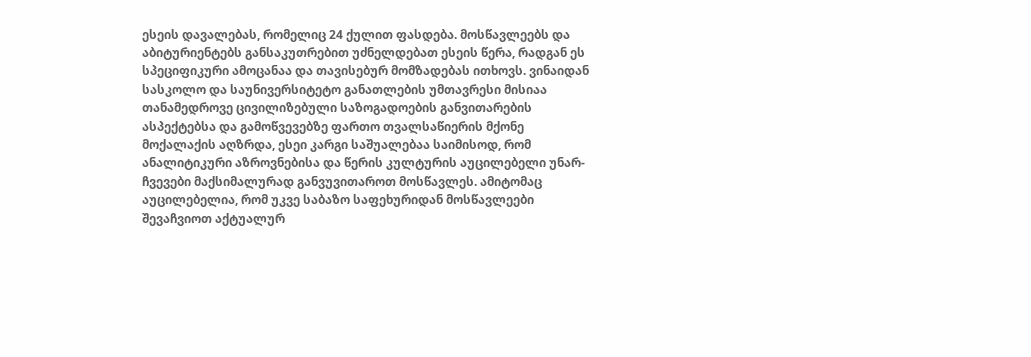ესეის დავალებას, რომელიც 24 ქულით ფასდება. მოსწავლეებს და აბიტურიენტებს განსაკუთრებით უძნელდებათ ესეის წერა, რადგან ეს სპეციფიკური ამოცანაა და თავისებურ მომზადებას ითხოვს. ვინაიდან სასკოლო და საუნივერსიტეტო განათლების უმთავრესი მისიაა თანამედროვე ცივილიზებული საზოგადოების განვითარების ასპექტებსა და გამოწვევებზე ფართო თვალსაწიერის მქონე მოქალაქის აღზრდა, ესეი კარგი საშუალებაა საიმისოდ, რომ ანალიტიკური აზროვნებისა და წერის კულტურის აუცილებელი უნარ-ჩვევები მაქსიმალურად განვუვითაროთ მოსწავლეს. ამიტომაც აუცილებელია, რომ უკვე საბაზო საფეხურიდან მოსწავლეები შევაჩვიოთ აქტუალურ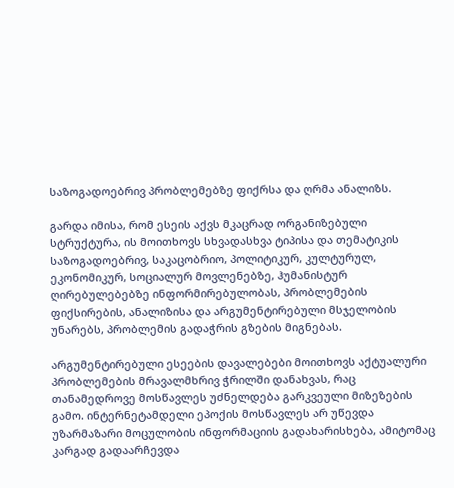საზოგადოებრივ პრობლემებზე ფიქრსა და ღრმა ანალიზს.

გარდა იმისა, რომ ესეის აქვს მკაცრად ორგანიზებული სტრუქტურა, ის მოითხოვს სხვადასხვა ტიპისა და თემატიკის საზოგადოებრივ, საკაცობრიო, პოლიტიკურ, კულტურულ, ეკონომიკურ, სოციალურ მოვლენებზე, ჰუმანისტურ ღირებულებებზე ინფორმირებულობას, პრობლემების ფიქსირების, ანალიზისა და არგუმენტირებული მსჯელობის უნარებს, პრობლემის გადაჭრის გზების მიგნებას.

არგუმენტირებული ესეების დავალებები მოითხოვს აქტუალური პრობლემების მრავალმხრივ ჭრილში დანახვას, რაც თანამედროვე მოსწავლეს უძნელდება გარკვეული მიზეზების გამო. ინტერნეტამდელი ეპოქის მოსწავლეს არ უწევდა უზარმაზარი მოცულობის ინფორმაციის გადახარისხება, ამიტომაც კარგად გადაარჩევდა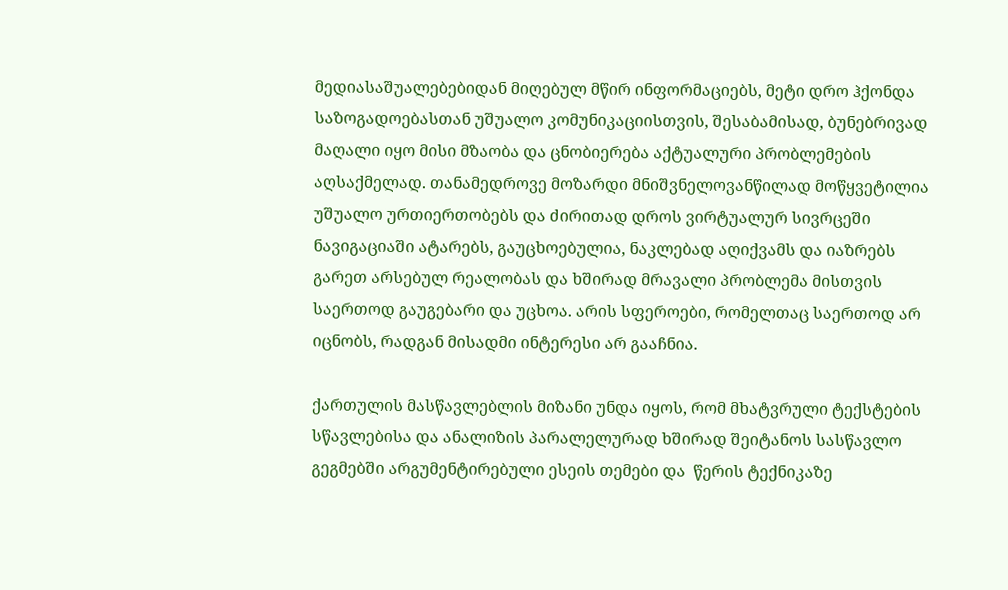მედიასაშუალებებიდან მიღებულ მწირ ინფორმაციებს, მეტი დრო ჰქონდა საზოგადოებასთან უშუალო კომუნიკაციისთვის, შესაბამისად, ბუნებრივად მაღალი იყო მისი მზაობა და ცნობიერება აქტუალური პრობლემების აღსაქმელად. თანამედროვე მოზარდი მნიშვნელოვანწილად მოწყვეტილია უშუალო ურთიერთობებს და ძირითად დროს ვირტუალურ სივრცეში ნავიგაციაში ატარებს, გაუცხოებულია, ნაკლებად აღიქვამს და იაზრებს გარეთ არსებულ რეალობას და ხშირად მრავალი პრობლემა მისთვის საერთოდ გაუგებარი და უცხოა. არის სფეროები, რომელთაც საერთოდ არ იცნობს, რადგან მისადმი ინტერესი არ გააჩნია.

ქართულის მასწავლებლის მიზანი უნდა იყოს, რომ მხატვრული ტექსტების სწავლებისა და ანალიზის პარალელურად ხშირად შეიტანოს სასწავლო გეგმებში არგუმენტირებული ესეის თემები და  წერის ტექნიკაზე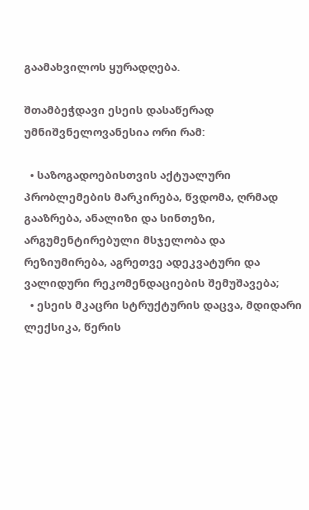გაამახვილოს ყურადღება.

შთამბეჭდავი ესეის დასაწერად უმნიშვნელოვანესია ორი რამ:

  • საზოგადოებისთვის აქტუალური პრობლემების მარკირება, წვდომა, ღრმად გააზრება, ანალიზი და სინთეზი, არგუმენტირებული მსჯელობა და რეზიუმირება, აგრეთვე ადეკვატური და ვალიდური რეკომენდაციების შემუშავება;
  • ესეის მკაცრი სტრუქტურის დაცვა, მდიდარი ლექსიკა, წერის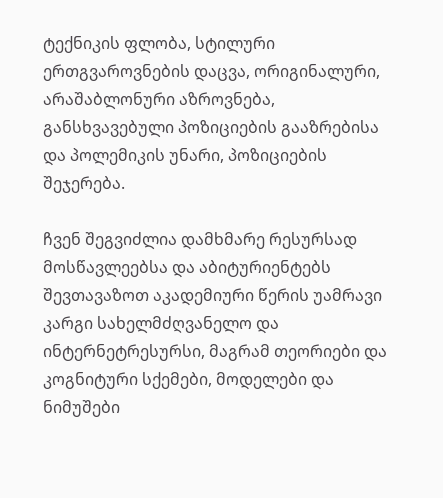ტექნიკის ფლობა, სტილური ერთგვაროვნების დაცვა, ორიგინალური, არაშაბლონური აზროვნება, განსხვავებული პოზიციების გააზრებისა და პოლემიკის უნარი, პოზიციების შეჯერება.

ჩვენ შეგვიძლია დამხმარე რესურსად მოსწავლეებსა და აბიტურიენტებს შევთავაზოთ აკადემიური წერის უამრავი კარგი სახელმძღვანელო და ინტერნეტრესურსი, მაგრამ თეორიები და კოგნიტური სქემები, მოდელები და ნიმუშები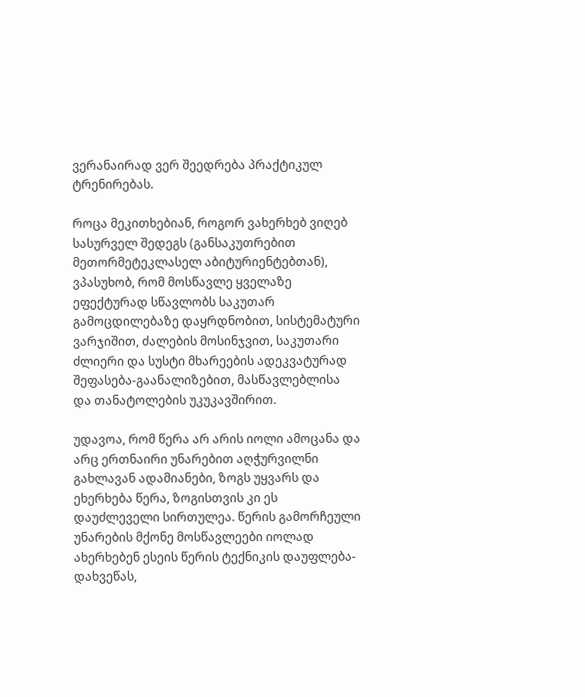ვერანაირად ვერ შეედრება პრაქტიკულ ტრენირებას.

როცა მეკითხებიან, როგორ ვახერხებ ვიღებ სასურველ შედეგს (განსაკუთრებით მეთორმეტეკლასელ აბიტურიენტებთან), ვპასუხობ, რომ მოსწავლე ყველაზე ეფექტურად სწავლობს საკუთარ გამოცდილებაზე დაყრდნობით, სისტემატური ვარჯიშით, ძალების მოსინჯვით, საკუთარი ძლიერი და სუსტი მხარეების ადეკვატურად შეფასება-გაანალიზებით, მასწავლებლისა და თანატოლების უკუკავშირით.

უდავოა, რომ წერა არ არის იოლი ამოცანა და არც ერთნაირი უნარებით აღჭურვილნი გახლავან ადამიანები, ზოგს უყვარს და ეხერხება წერა, ზოგისთვის კი ეს დაუძლეველი სირთულეა. წერის გამორჩეული უნარების მქონე მოსწავლეები იოლად ახერხებენ ესეის წერის ტექნიკის დაუფლება-დახვეწას,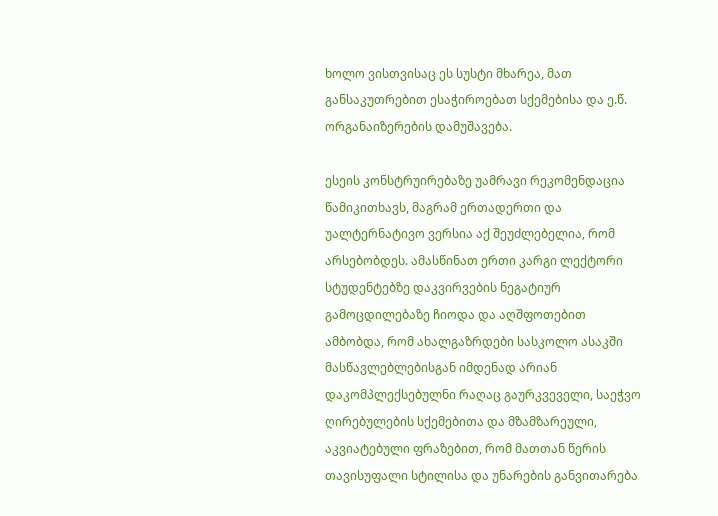ხოლო ვისთვისაც ეს სუსტი მხარეა, მათ განსაკუთრებით ესაჭიროებათ სქემებისა და ე.წ. ორგანაიზერების დამუშავება.

ესეის კონსტრუირებაზე უამრავი რეკომენდაცია წამიკითხავს, მაგრამ ერთადერთი და უალტერნატივო ვერსია აქ შეუძლებელია, რომ არსებობდეს. ამასწინათ ერთი კარგი ლექტორი სტუდენტებზე დაკვირვების ნეგატიურ გამოცდილებაზე ჩიოდა და აღშფოთებით ამბობდა, რომ ახალგაზრდები სასკოლო ასაკში მასწავლებლებისგან იმდენად არიან დაკომპლექსებულნი რაღაც გაურკვეველი, საეჭვო ღირებულების სქემებითა და მზამზარეული, აკვიატებული ფრაზებით, რომ მათთან წერის თავისუფალი სტილისა და უნარების განვითარება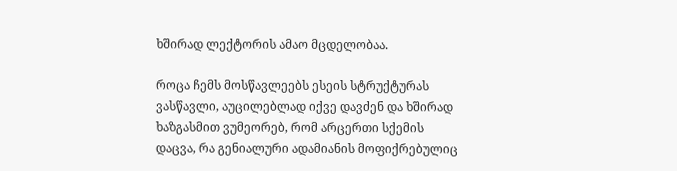ხშირად ლექტორის ამაო მცდელობაა.

როცა ჩემს მოსწავლეებს ესეის სტრუქტურას ვასწავლი, აუცილებლად იქვე დავძენ და ხშირად ხაზგასმით ვუმეორებ, რომ არცერთი სქემის დაცვა, რა გენიალური ადამიანის მოფიქრებულიც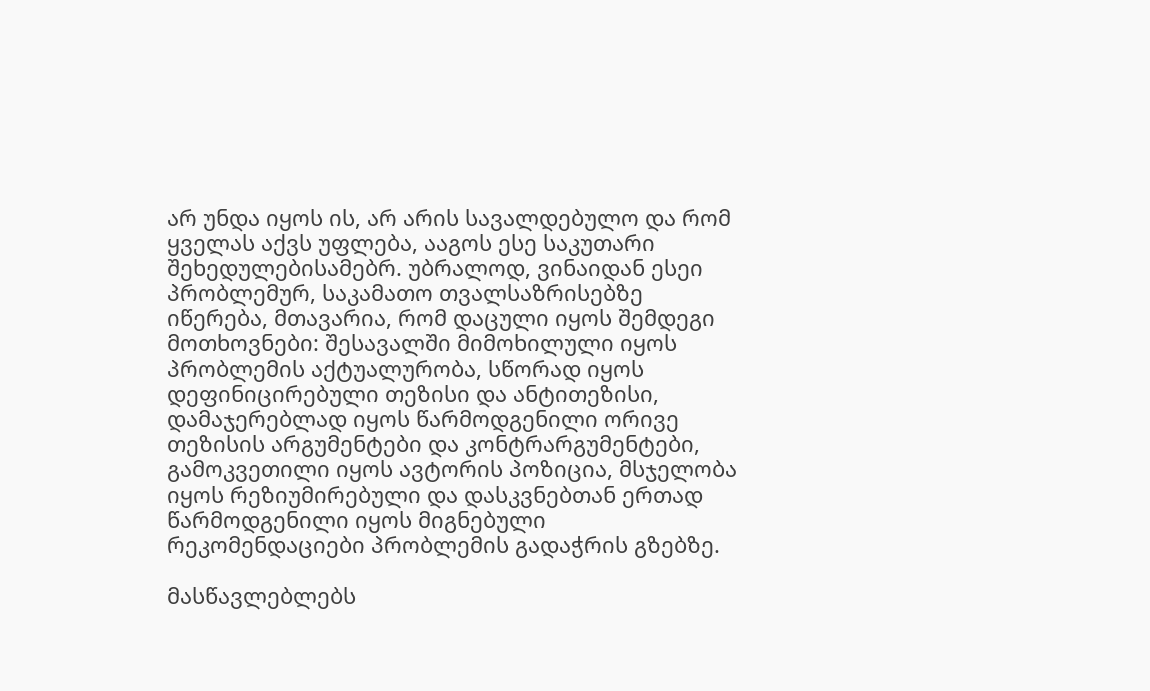არ უნდა იყოს ის, არ არის სავალდებულო და რომ ყველას აქვს უფლება, ააგოს ესე საკუთარი შეხედულებისამებრ. უბრალოდ, ვინაიდან ესეი პრობლემურ, საკამათო თვალსაზრისებზე იწერება, მთავარია, რომ დაცული იყოს შემდეგი მოთხოვნები: შესავალში მიმოხილული იყოს პრობლემის აქტუალურობა, სწორად იყოს დეფინიცირებული თეზისი და ანტითეზისი, დამაჯერებლად იყოს წარმოდგენილი ორივე თეზისის არგუმენტები და კონტრარგუმენტები, გამოკვეთილი იყოს ავტორის პოზიცია, მსჯელობა იყოს რეზიუმირებული და დასკვნებთან ერთად წარმოდგენილი იყოს მიგნებული რეკომენდაციები პრობლემის გადაჭრის გზებზე.

მასწავლებლებს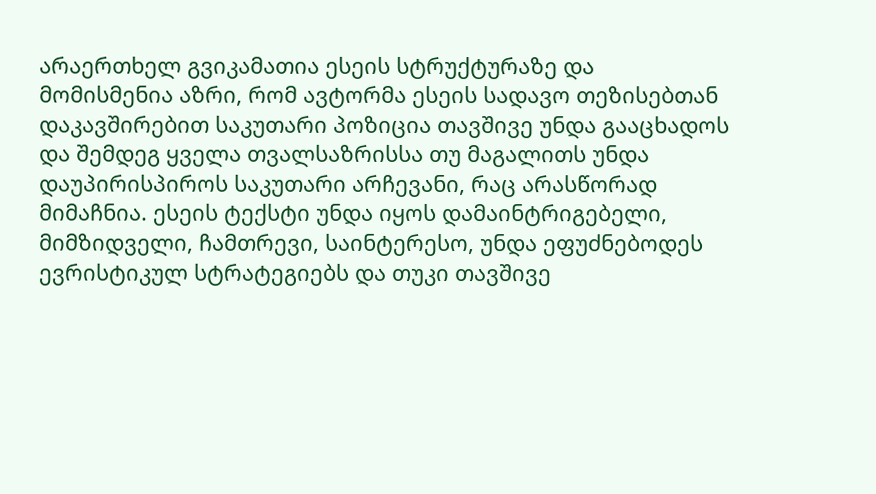არაერთხელ გვიკამათია ესეის სტრუქტურაზე და მომისმენია აზრი, რომ ავტორმა ესეის სადავო თეზისებთან დაკავშირებით საკუთარი პოზიცია თავშივე უნდა გააცხადოს და შემდეგ ყველა თვალსაზრისსა თუ მაგალითს უნდა დაუპირისპიროს საკუთარი არჩევანი, რაც არასწორად მიმაჩნია. ესეის ტექსტი უნდა იყოს დამაინტრიგებელი, მიმზიდველი, ჩამთრევი, საინტერესო, უნდა ეფუძნებოდეს ევრისტიკულ სტრატეგიებს და თუკი თავშივე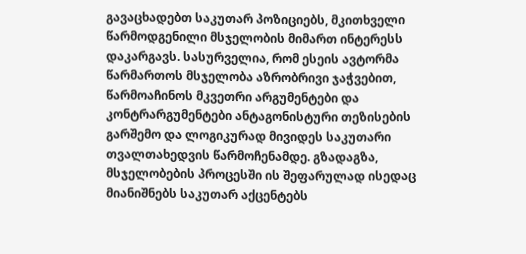გავაცხადებთ საკუთარ პოზიციებს, მკითხველი წარმოდგენილი მსჯელობის მიმართ ინტერესს დაკარგავს. სასურველია, რომ ესეის ავტორმა წარმართოს მსჯელობა აზრობრივი ჯაჭვებით, წარმოაჩინოს მკვეთრი არგუმენტები და კონტრარგუმენტები ანტაგონისტური თეზისების გარშემო და ლოგიკურად მივიდეს საკუთარი თვალთახედვის წარმოჩენამდე. გზადაგზა, მსჯელობების პროცესში ის შეფარულად ისედაც მიანიშნებს საკუთარ აქცენტებს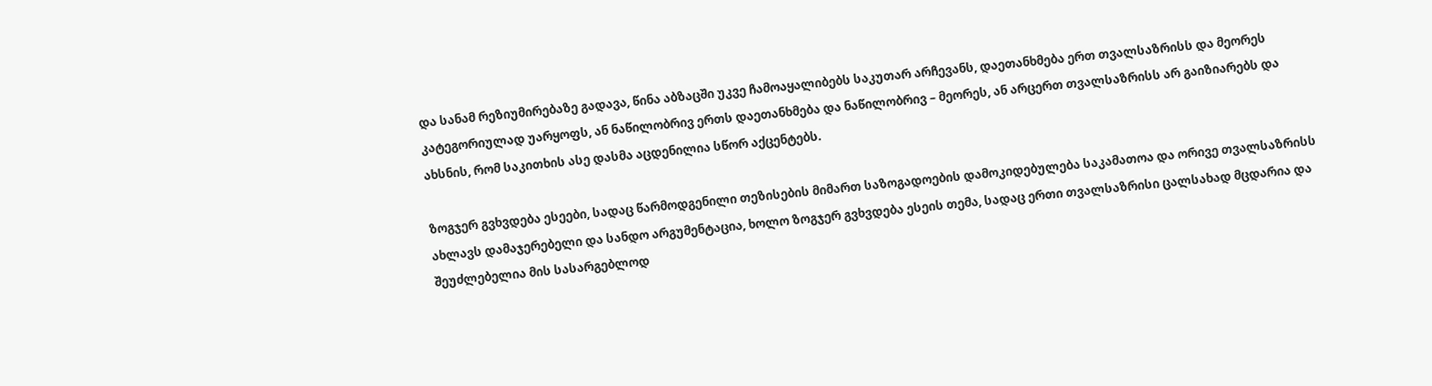და სანამ რეზიუმირებაზე გადავა, წინა აბზაცში უკვე ჩამოაყალიბებს საკუთარ არჩევანს, დაეთანხმება ერთ თვალსაზრისს და მეორეს კატეგორიულად უარყოფს, ან ნაწილობრივ ერთს დაეთანხმება და ნაწილობრივ – მეორეს, ან არცერთ თვალსაზრისს არ გაიზიარებს და ახსნის, რომ საკითხის ასე დასმა აცდენილია სწორ აქცენტებს.

ზოგჯერ გვხვდება ესეები, სადაც წარმოდგენილი თეზისების მიმართ საზოგადოების დამოკიდებულება საკამათოა და ორივე თვალსაზრისს ახლავს დამაჯერებელი და სანდო არგუმენტაცია, ხოლო ზოგჯერ გვხვდება ესეის თემა, სადაც ერთი თვალსაზრისი ცალსახად მცდარია და შეუძლებელია მის სასარგებლოდ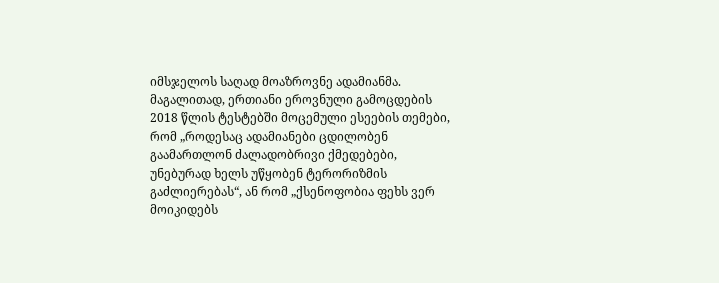იმსჯელოს საღად მოაზროვნე ადამიანმა. მაგალითად, ერთიანი ეროვნული გამოცდების 2018 წლის ტესტებში მოცემული ესეების თემები, რომ „როდესაც ადამიანები ცდილობენ გაამართლონ ძალადობრივი ქმედებები, უნებურად ხელს უწყობენ ტერორიზმის გაძლიერებას“, ან რომ „ქსენოფობია ფეხს ვერ მოიკიდებს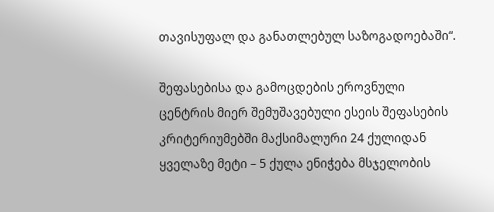თავისუფალ და განათლებულ საზოგადოებაში“.

შეფასებისა და გამოცდების ეროვნული ცენტრის მიერ შემუშავებული ესეის შეფასების კრიტერიუმებში მაქსიმალური 24 ქულიდან ყველაზე მეტი – 5 ქულა ენიჭება მსჯელობის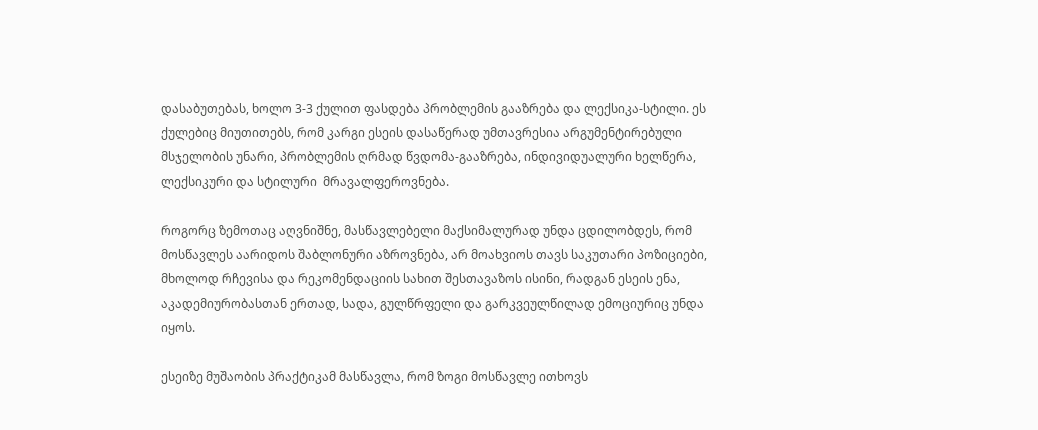დასაბუთებას, ხოლო 3-3 ქულით ფასდება პრობლემის გააზრება და ლექსიკა-სტილი. ეს ქულებიც მიუთითებს, რომ კარგი ესეის დასაწერად უმთავრესია არგუმენტირებული მსჯელობის უნარი, პრობლემის ღრმად წვდომა-გააზრება, ინდივიდუალური ხელწერა, ლექსიკური და სტილური  მრავალფეროვნება.

როგორც ზემოთაც აღვნიშნე, მასწავლებელი მაქსიმალურად უნდა ცდილობდეს, რომ მოსწავლეს აარიდოს შაბლონური აზროვნება, არ მოახვიოს თავს საკუთარი პოზიციები, მხოლოდ რჩევისა და რეკომენდაციის სახით შესთავაზოს ისინი, რადგან ესეის ენა, აკადემიურობასთან ერთად, სადა, გულწრფელი და გარკვეულწილად ემოციურიც უნდა იყოს.

ესეიზე მუშაობის პრაქტიკამ მასწავლა, რომ ზოგი მოსწავლე ითხოვს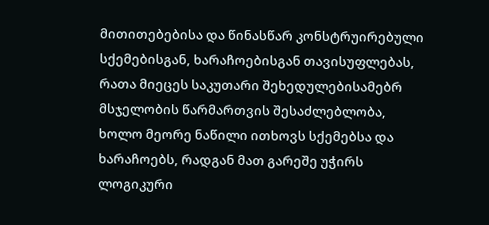მითითებებისა და წინასწარ კონსტრუირებული სქემებისგან, ხარაჩოებისგან თავისუფლებას, რათა მიეცეს საკუთარი შეხედულებისამებრ მსჯელობის წარმართვის შესაძლებლობა, ხოლო მეორე ნაწილი ითხოვს სქემებსა და ხარაჩოებს, რადგან მათ გარეშე უჭირს ლოგიკური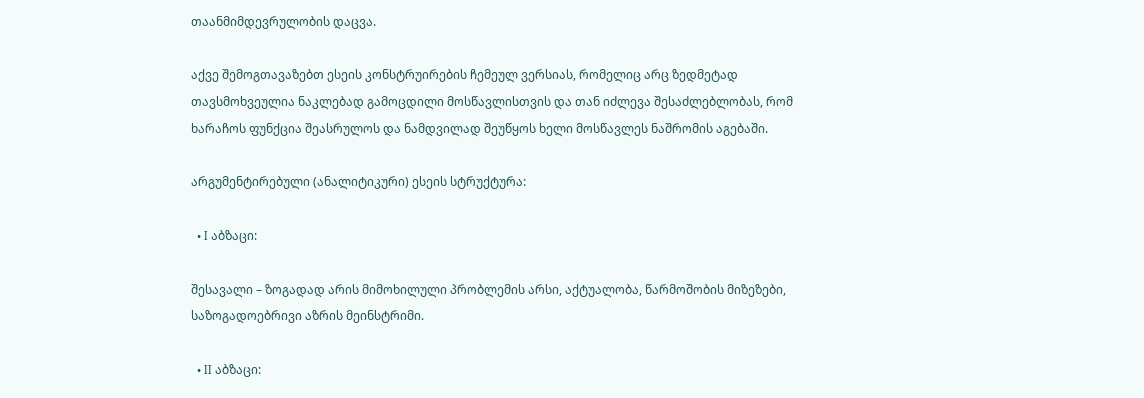თაანმიმდევრულობის დაცვა.

აქვე შემოგთავაზებთ ესეის კონსტრუირების ჩემეულ ვერსიას, რომელიც არც ზედმეტად თავსმოხვეულია ნაკლებად გამოცდილი მოსწავლისთვის და თან იძლევა შესაძლებლობას, რომ ხარაჩოს ფუნქცია შეასრულოს და ნამდვილად შეუწყოს ხელი მოსწავლეს ნაშრომის აგებაში.

არგუმენტირებული (ანალიტიკური) ესეის სტრუქტურა:

  • I აბზაცი:

შესავალი – ზოგადად არის მიმოხილული პრობლემის არსი, აქტუალობა, წარმოშობის მიზეზები, საზოგადოებრივი აზრის მეინსტრიმი.

  • II აბზაცი: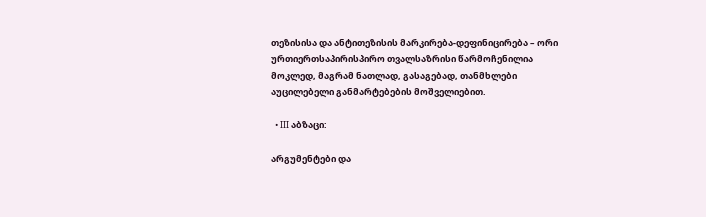თეზისისა და ანტითეზისის მარკირება-დეფინიცირება – ორი ურთიერთსაპირისპირო თვალსაზრისი წარმოჩენილია მოკლედ, მაგრამ ნათლად, გასაგებად, თანმხლები აუცილებელი განმარტებების მოშველიებით.

  • III აბზაცი:

არგუმენტები და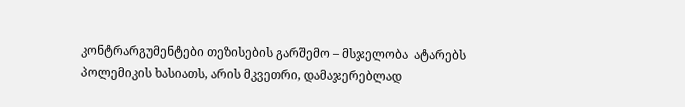კონტრარგუმენტები თეზისების გარშემო – მსჯელობა  ატარებს პოლემიკის ხასიათს, არის მკვეთრი, დამაჯერებლად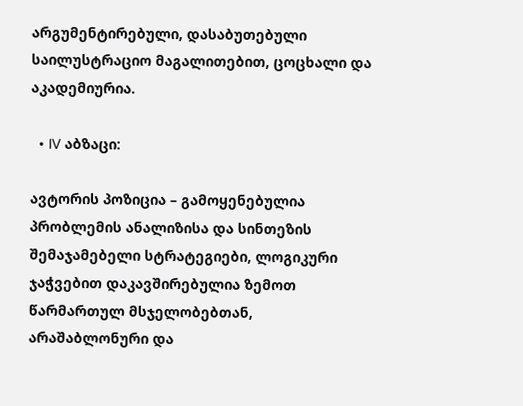არგუმენტირებული, დასაბუთებული საილუსტრაციო მაგალითებით, ცოცხალი და აკადემიურია.

  • IV აბზაცი:

ავტორის პოზიცია – გამოყენებულია პრობლემის ანალიზისა და სინთეზის შემაჯამებელი სტრატეგიები, ლოგიკური ჯაჭვებით დაკავშირებულია ზემოთ წარმართულ მსჯელობებთან, არაშაბლონური და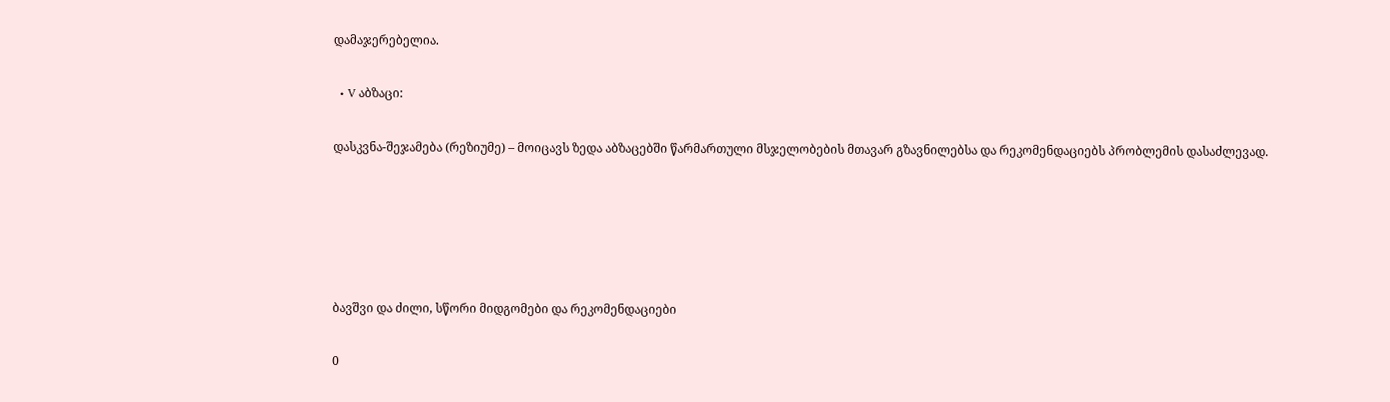დამაჯერებელია.

  • V აბზაცი:

დასკვნა-შეჯამება (რეზიუმე) – მოიცავს ზედა აბზაცებში წარმართული მსჯელობების მთავარ გზავნილებსა და რეკომენდაციებს პრობლემის დასაძლევად.





ბავშვი და ძილი, სწორი მიდგომები და რეკომენდაციები

0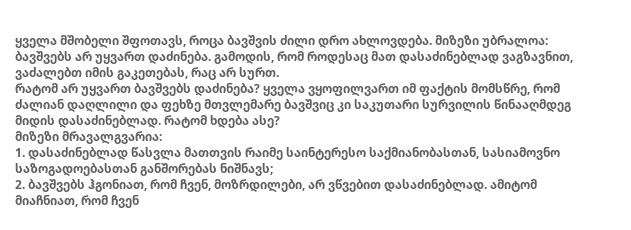ყველა მშობელი შფოთავს, როცა ბავშვის ძილი დრო ახლოვდება. მიზეზი უბრალოა: ბავშვებს არ უყვართ დაძინება. გამოდის, რომ როდესაც მათ დასაძინებლად ვაგზავნით, ვაძალებთ იმის გაკეთებას, რაც არ სურთ.
რატომ არ უყვართ ბავშვებს დაძინება? ყველა ვყოფილვართ იმ ფაქტის მომსწრე, რომ ძალიან დაღლილი და ფეხზე მთვლემარე ბავშვიც კი საკუთარი სურვილის წინააღმდეგ მიდის დასაძინებლად. რატომ ხდება ასე?
მიზეზი მრავალგვარია:
1. დასაძინებლად წასვლა მათთვის რაიმე საინტერესო საქმიანობასთან, სასიამოვნო საზოგადოებასთან განშორებას ნიშნავს;
2. ბავშვებს ჰგონიათ, რომ ჩვენ, მოზრდილები, არ ვწვებით დასაძინებლად. ამიტომ მიაჩნიათ, რომ ჩვენ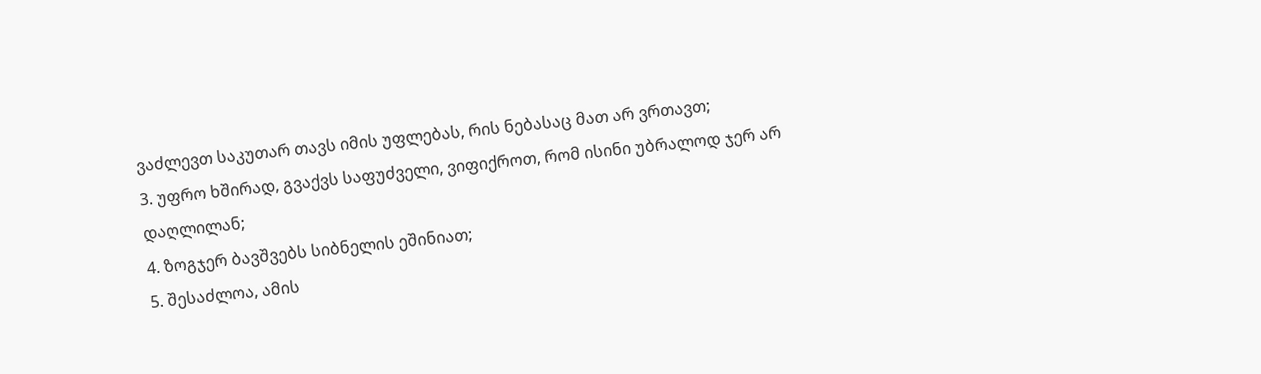ვაძლევთ საკუთარ თავს იმის უფლებას, რის ნებასაც მათ არ ვრთავთ;
3. უფრო ხშირად, გვაქვს საფუძველი, ვიფიქროთ, რომ ისინი უბრალოდ ჯერ არ დაღლილან;
4. ზოგჯერ ბავშვებს სიბნელის ეშინიათ;
5. შესაძლოა, ამის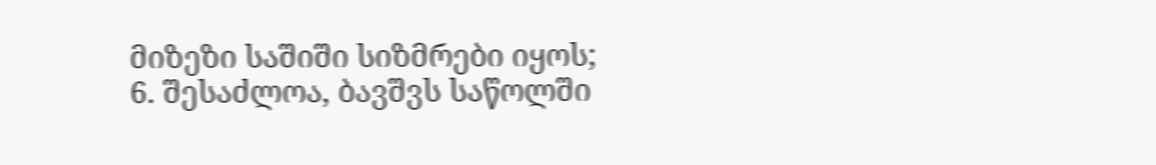მიზეზი საშიში სიზმრები იყოს;
6. შესაძლოა, ბავშვს საწოლში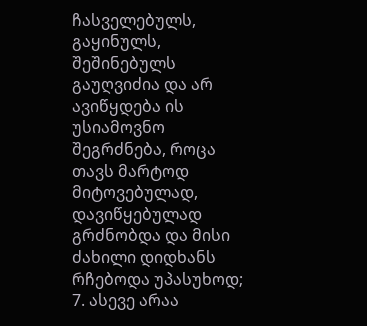ჩასველებულს, გაყინულს, შეშინებულს გაუღვიძია და არ ავიწყდება ის უსიამოვნო შეგრძნება, როცა თავს მარტოდ მიტოვებულად, დავიწყებულად გრძნობდა და მისი ძახილი დიდხანს რჩებოდა უპასუხოდ;
7. ასევე არაა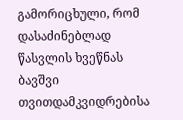გამორიცხული, რომ დასაძინებლად წასვლის ხვეწნას ბავშვი თვითდამკვიდრებისა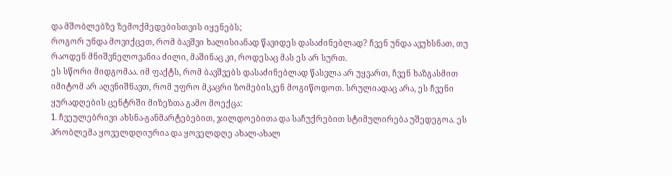და მშობლებზე ზემოქმედებისთვის იყენებს;
როგორ უნდა მოვიქცეთ, რომ ბავშვი ხალისიანად წავიდეს დასაძინებლად? ჩვენ უნდა ავუხსნათ, თუ რაოდენ მნიშვნელოვანია ძილი, მაშინაც კი, როდესაც მას ეს არ სურთ.
ეს სწორი მიდგომაა. იმ ფაქტს, რომ ბავშვებს დასაძინებლად წასვლა არ უყვართ, ჩვენ ხაზგასმით იმიტომ არ აღვნიშნავთ, რომ უფრო მკაცრი ზომებისკენ მოგიწოდოთ. სრულიადაც არა, ეს ჩვენი ყურადღების ცენტრში მიზეზთა გამო მოექცა:
1. ჩვეულებრივი ახსნა-განმარტებებით, ჯილდოებითა და საჩუქრებით სტიმულირება უშედეგოა. ეს პრობლემა ყოველდღიურია და ყოველდღე ახალ-ახალ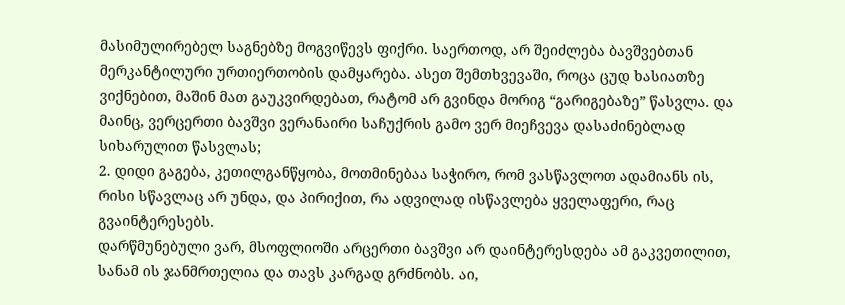მასიმულირებელ საგნებზე მოგვიწევს ფიქრი. საერთოდ, არ შეიძლება ბავშვებთან მერკანტილური ურთიერთობის დამყარება. ასეთ შემთხვევაში, როცა ცუდ ხასიათზე ვიქნებით, მაშინ მათ გაუკვირდებათ, რატომ არ გვინდა მორიგ “გარიგებაზე” წასვლა. და მაინც, ვერცერთი ბავშვი ვერანაირი საჩუქრის გამო ვერ მიეჩვევა დასაძინებლად სიხარულით წასვლას;
2. დიდი გაგება, კეთილგანწყობა, მოთმინებაა საჭირო, რომ ვასწავლოთ ადამიანს ის, რისი სწავლაც არ უნდა, და პირიქით, რა ადვილად ისწავლება ყველაფერი, რაც გვაინტერესებს.
დარწმუნებული ვარ, მსოფლიოში არცერთი ბავშვი არ დაინტერესდება ამ გაკვეთილით, სანამ ის ჯანმრთელია და თავს კარგად გრძნობს. აი,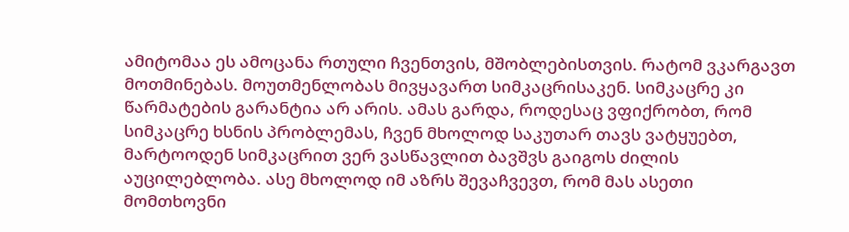ამიტომაა ეს ამოცანა რთული ჩვენთვის, მშობლებისთვის. რატომ ვკარგავთ მოთმინებას. მოუთმენლობას მივყავართ სიმკაცრისაკენ. სიმკაცრე კი წარმატების გარანტია არ არის. ამას გარდა, როდესაც ვფიქრობთ, რომ სიმკაცრე ხსნის პრობლემას, ჩვენ მხოლოდ საკუთარ თავს ვატყუებთ, მარტოოდენ სიმკაცრით ვერ ვასწავლით ბავშვს გაიგოს ძილის აუცილებლობა. ასე მხოლოდ იმ აზრს შევაჩვევთ, რომ მას ასეთი მომთხოვნი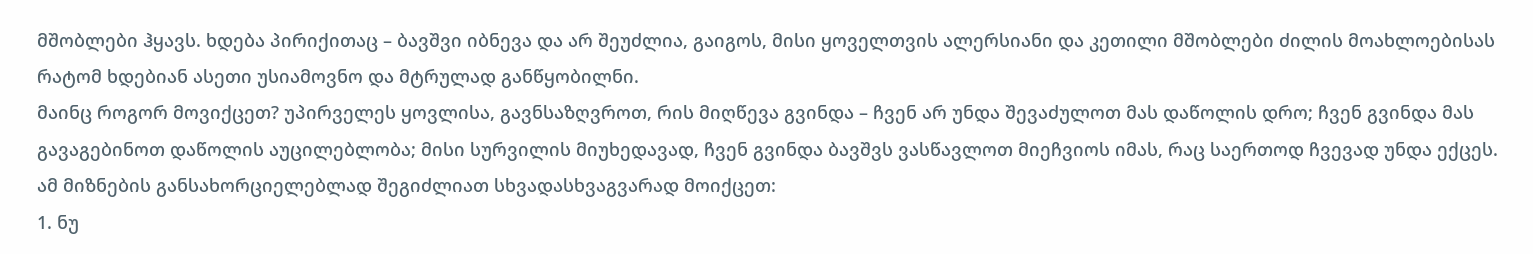მშობლები ჰყავს. ხდება პირიქითაც – ბავშვი იბნევა და არ შეუძლია, გაიგოს, მისი ყოველთვის ალერსიანი და კეთილი მშობლები ძილის მოახლოებისას რატომ ხდებიან ასეთი უსიამოვნო და მტრულად განწყობილნი.
მაინც როგორ მოვიქცეთ? უპირველეს ყოვლისა, გავნსაზღვროთ, რის მიღწევა გვინდა – ჩვენ არ უნდა შევაძულოთ მას დაწოლის დრო; ჩვენ გვინდა მას გავაგებინოთ დაწოლის აუცილებლობა; მისი სურვილის მიუხედავად, ჩვენ გვინდა ბავშვს ვასწავლოთ მიეჩვიოს იმას, რაც საერთოდ ჩვევად უნდა ექცეს.
ამ მიზნების განსახორციელებლად შეგიძლიათ სხვადასხვაგვარად მოიქცეთ:
1. ნუ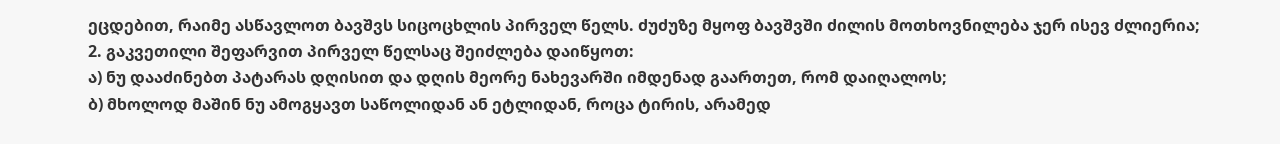ეცდებით, რაიმე ასწავლოთ ბავშვს სიცოცხლის პირველ წელს. ძუძუზე მყოფ ბავშვში ძილის მოთხოვნილება ჯერ ისევ ძლიერია;
2. გაკვეთილი შეფარვით პირველ წელსაც შეიძლება დაიწყოთ:
ა) ნუ დააძინებთ პატარას დღისით და დღის მეორე ნახევარში იმდენად გაართეთ, რომ დაიღალოს;
ბ) მხოლოდ მაშინ ნუ ამოგყავთ საწოლიდან ან ეტლიდან, როცა ტირის, არამედ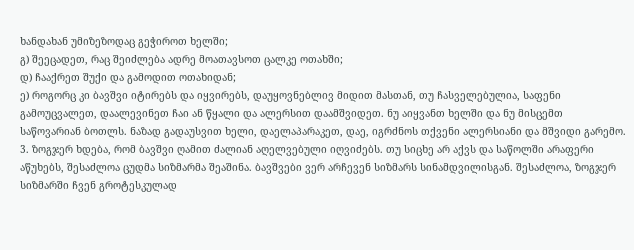ხანდახან უმიზეზოდაც გეჭიროთ ხელში;
გ) შეეცადეთ, რაც შეიძლება ადრე მოათავსოთ ცალკე ოთახში;
დ) ჩააქრეთ შუქი და გამოდით ოთახიდან;
ე) როგორც კი ბავშვი იტირებს და იყვირებს, დაუყოვნებლივ მიდით მასთან, თუ ჩასველებულია, საფენი გამოუცვალეთ, დაალევინეთ ჩაი ან წყალი და ალერსით დაამშვიდეთ. ნუ აიყვანთ ხელში და ნუ მისცემთ საწოვარიან ბოთლს. ნაზად გადაუსვით ხელი, დაელაპარაკეთ, დაე, იგრძნოს თქვენი ალერსიანი და მშვიდი გარემო.
3. ზოგჯერ ხდება, რომ ბავშვი ღამით ძალიან აღელვებული იღვიძებს. თუ სიცხე არ აქვს და საწოლში არაფერი აწუხებს, შესაძლოა ცუდმა სიზმარმა შეაშინა. ბავშვები ვერ არჩევენ სიზმარს სინამდვილისგან. შესაძლოა, ზოგჯერ სიზმარში ჩვენ გროტესკულად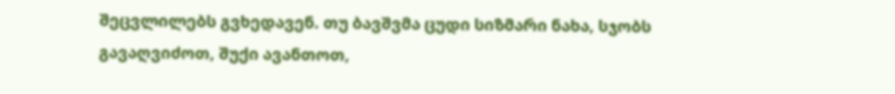შეცვლილებს გვხედავენ. თუ ბავშვმა ცუდი სიზმარი ნახა, სჯობს გავაღვიძოთ, შუქი ავანთოთ,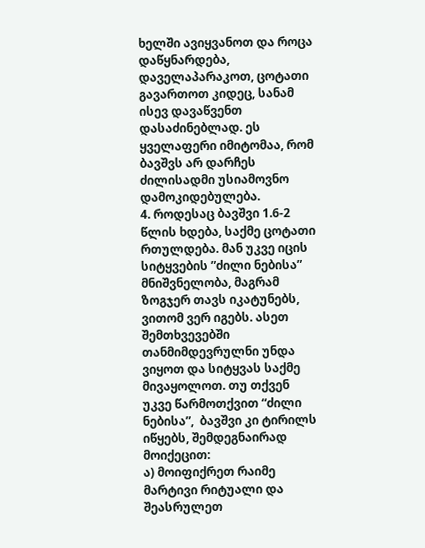ხელში ავიყვანოთ და როცა დაწყნარდება, დაველაპარაკოთ, ცოტათი გავართოთ კიდეც, სანამ ისევ დავაწვენთ დასაძინებლად. ეს ყველაფერი იმიტომაა, რომ ბავშვს არ დარჩეს ძილისადმი უსიამოვნო დამოკიდებულება.
4. როდესაც ბავშვი 1.6-2 წლის ხდება, საქმე ცოტათი რთულდება. მან უკვე იცის სიტყვების ”ძილი ნებისა” მნიშვნელობა, მაგრამ ზოგჯერ თავს იკატუნებს, ვითომ ვერ იგებს. ასეთ შემთხვევებში თანმიმდევრულნი უნდა ვიყოთ და სიტყვას საქმე მივაყოლოთ. თუ თქვენ უკვე წარმოთქვით “ძილი ნებისა”,  ბავშვი კი ტირილს იწყებს, შემდეგნაირად მოიქეცით:
ა) მოიფიქრეთ რაიმე მარტივი რიტუალი და შეასრულეთ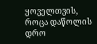ყოველთვის, როცა დაწოლის დრო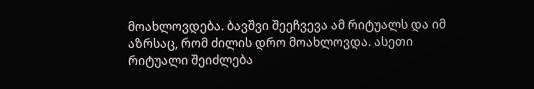მოახლოვდება. ბავშვი შეეჩვევა ამ რიტუალს და იმ აზრსაც, რომ ძილის დრო მოახლოვდა. ასეთი რიტუალი შეიძლება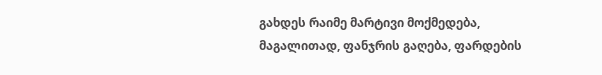გახდეს რაიმე მარტივი მოქმედება, მაგალითად, ფანჯრის გაღება, ფარდების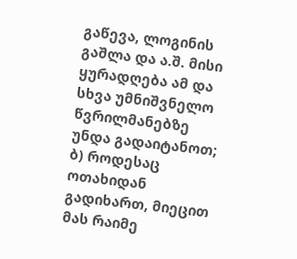გაწევა, ლოგინის გაშლა და ა.შ. მისი ყურადღება ამ და სხვა უმნიშვნელო წვრილმანებზე უნდა გადაიტანოთ;
ბ) როდესაც ოთახიდან გადიხართ, მიეცით მას რაიმე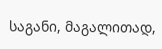საგანი, მაგალითად,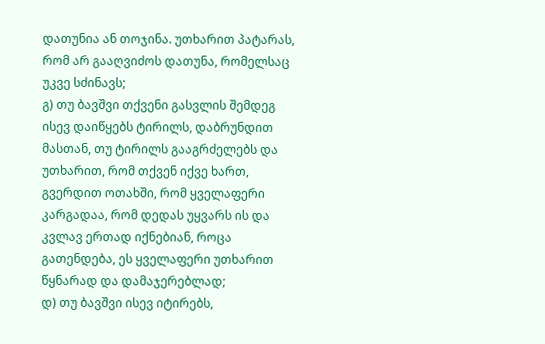დათუნია ან თოჯინა. უთხარით პატარას, რომ არ გააღვიძოს დათუნა, რომელსაც უკვე სძინავს;
გ) თუ ბავშვი თქვენი გასვლის შემდეგ ისევ დაიწყებს ტირილს, დაბრუნდით მასთან, თუ ტირილს გააგრძელებს და უთხარით, რომ თქვენ იქვე ხართ, გვერდით ოთახში, რომ ყველაფერი კარგადაა, რომ დედას უყვარს ის და კვლავ ერთად იქნებიან, როცა გათენდება, ეს ყველაფერი უთხარით წყნარად და დამაჯერებლად;
დ) თუ ბავშვი ისევ იტირებს,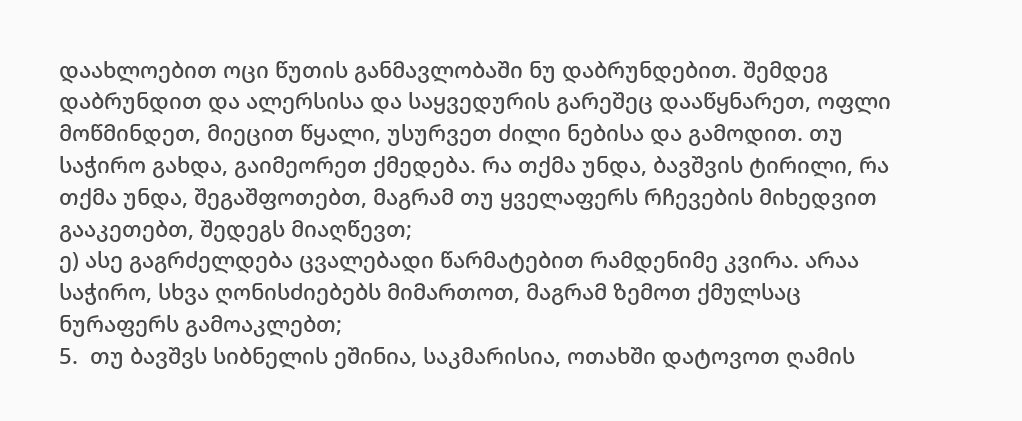დაახლოებით ოცი წუთის განმავლობაში ნუ დაბრუნდებით. შემდეგ დაბრუნდით და ალერსისა და საყვედურის გარეშეც დააწყნარეთ, ოფლი მოწმინდეთ, მიეცით წყალი, უსურვეთ ძილი ნებისა და გამოდით. თუ საჭირო გახდა, გაიმეორეთ ქმედება. რა თქმა უნდა, ბავშვის ტირილი, რა თქმა უნდა, შეგაშფოთებთ, მაგრამ თუ ყველაფერს რჩევების მიხედვით გააკეთებთ, შედეგს მიაღწევთ;
ე) ასე გაგრძელდება ცვალებადი წარმატებით რამდენიმე კვირა. არაა საჭირო, სხვა ღონისძიებებს მიმართოთ, მაგრამ ზემოთ ქმულსაც ნურაფერს გამოაკლებთ;
5.  თუ ბავშვს სიბნელის ეშინია, საკმარისია, ოთახში დატოვოთ ღამის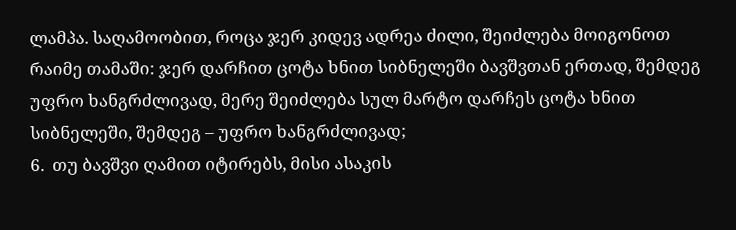ლამპა. საღამოობით, როცა ჯერ კიდევ ადრეა ძილი, შეიძლება მოიგონოთ რაიმე თამაში: ჯერ დარჩით ცოტა ხნით სიბნელეში ბავშვთან ერთად, შემდეგ უფრო ხანგრძლივად, მერე შეიძლება სულ მარტო დარჩეს ცოტა ხნით სიბნელეში, შემდეგ – უფრო ხანგრძლივად;
6.  თუ ბავშვი ღამით იტირებს, მისი ასაკის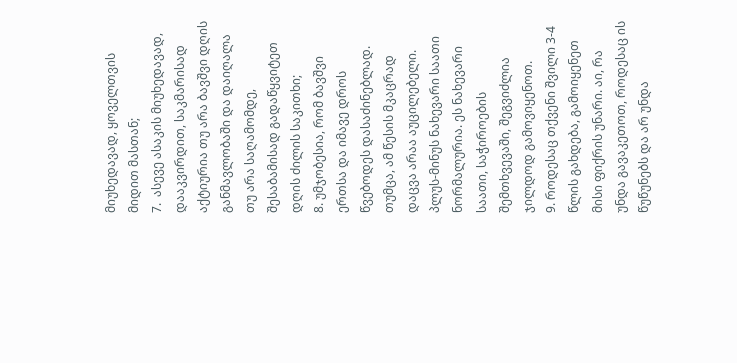მიუხედავად, ყოველთვის მიდით მასთან;
7.  ასევე ასაკის მიუხედავად, დააკვირდით, საკმარისად აქტიურია თუ არა ბავშვი დღის განმავლობაში და დაიღალა თუ არა საღამომდე, შესაბამისად გადაწყვიტეთ დღის ძილის საკითხი;
8. უმჯობესია, რომ ბავშვი ერთსა და იმავე დროს წვებოდეს დასაძინებლად. თუმცა, ამ წესის მკაცრად დაცვა არაა აუცილებელი. პლუს-მინუს ნახევარი საათი ნორმალურია. ეს ნახევარი საათი, საჭიროების შემთხვევაში, შეგვიძლია ჯილდოდ გამოვიყენოთ.
9. როდესაც თქვენი შვილი 3-4 წლის გახდება, გამოიყენეთ მისი ფიქრის უნარი. აი, რა უნდა გავაკეთოთ, როდესაც ის წუწუნებს და არ უნდა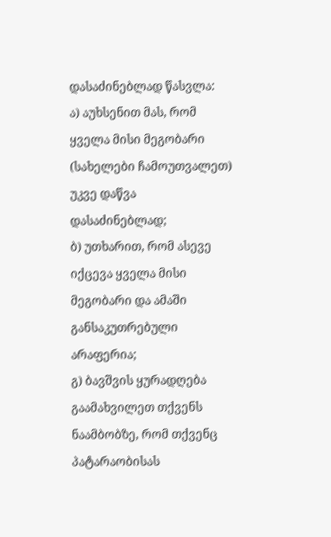დასაძინებლად წასვლა:
ა) აუხსენით მას, რომ ყველა მისი მეგობარი (სახელები ჩამოუთვალეთ) უკვე დაწვა დასაძინებლად;
ბ) უთხარით, რომ ასევე იქცევა ყველა მისი მეგობარი და ამაში განსაკუთრებული არაფერია;
გ) ბავშვის ყურადღება გაამახვილეთ თქვენს ნაამბობზე, რომ თქვენც პატარაობისას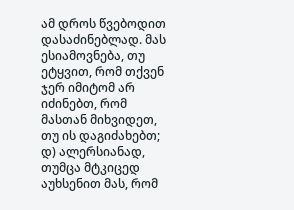ამ დროს წვებოდით დასაძინებლად. მას ესიამოვნება, თუ ეტყვით, რომ თქვენ ჯერ იმიტომ არ იძინებთ, რომ მასთან მიხვიდეთ, თუ ის დაგიძახებთ;
დ) ალერსიანად, თუმცა მტკიცედ აუხსენით მას, რომ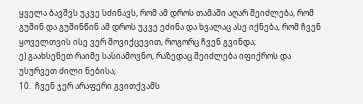ყველა ბავშვს უკვე სძინავს, რომ ამ დროს თამაში აღარ შეიძლება, რომ გუშინ და გუშინწინ ამ დროს უკვე ეძინა და ხვალაც ასე იქნება, რომ ჩვენ ყოველთვის ისე ვერ მოვიქცევით, როგორც ჩვენ გვინდა;
ე) გაახსენეთ რაიმე სასიამოვნო, რაზედაც შეიძლება იფიქროს და უსურვეთ ძილი ნებისა;
10.  ჩვენ ჯერ არაფერი გვითქვამს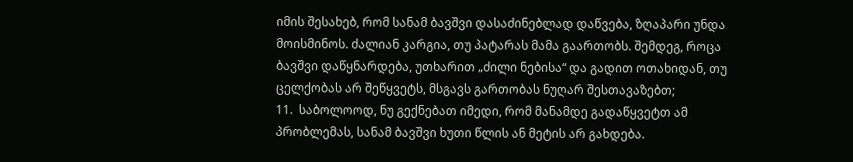იმის შესახებ, რომ სანამ ბავშვი დასაძინებლად დაწვება, ზღაპარი უნდა მოისმინოს. ძალიან კარგია, თუ პატარას მამა გაართობს. შემდეგ, როცა ბავშვი დაწყნარდება, უთხარით „ძილი ნებისა“ და გადით ოთახიდან, თუ ცელქობას არ შეწყვეტს, მსგავს გართობას ნუღარ შესთავაზებთ;
11.  საბოლოოდ, ნუ გექნებათ იმედი, რომ მანამდე გადაწყვეტთ ამ პრობლემას, სანამ ბავშვი ხუთი წლის ან მეტის არ გახდება.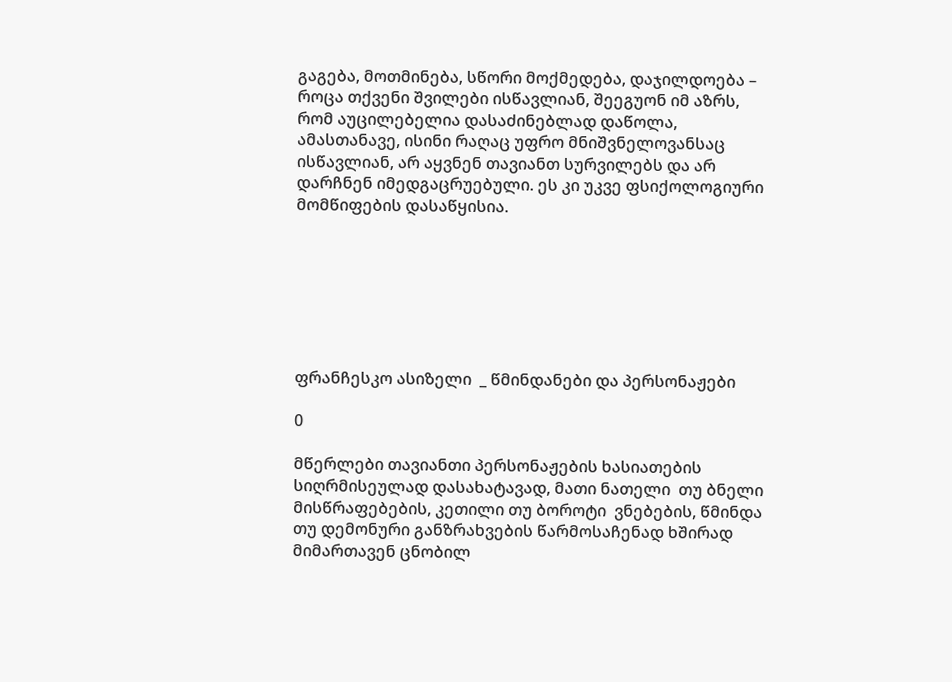გაგება, მოთმინება, სწორი მოქმედება, დაჯილდოება – როცა თქვენი შვილები ისწავლიან, შეეგუონ იმ აზრს, რომ აუცილებელია დასაძინებლად დაწოლა, ამასთანავე, ისინი რაღაც უფრო მნიშვნელოვანსაც ისწავლიან, არ აყვნენ თავიანთ სურვილებს და არ დარჩნენ იმედგაცრუებული. ეს კი უკვე ფსიქოლოგიური მომწიფების დასაწყისია.







ფრანჩესკო ასიზელი  _ წმინდანები და პერსონაჟები

0

მწერლები თავიანთი პერსონაჟების ხასიათების სიღრმისეულად დასახატავად, მათი ნათელი  თუ ბნელი მისწრაფებების, კეთილი თუ ბოროტი  ვნებების, წმინდა  თუ დემონური განზრახვების წარმოსაჩენად ხშირად მიმართავენ ცნობილ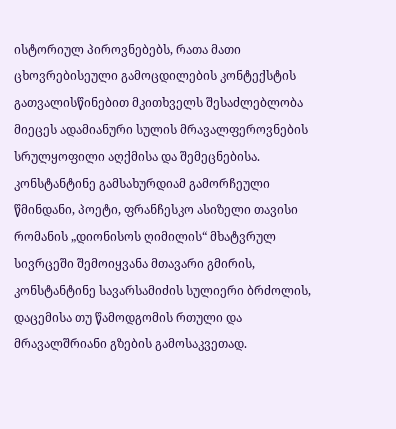ისტორიულ პიროვნებებს, რათა მათი ცხოვრებისეული გამოცდილების კონტექსტის გათვალისწინებით მკითხველს შესაძლებლობა მიეცეს ადამიანური სულის მრავალფეროვნების სრულყოფილი აღქმისა და შემეცნებისა. კონსტანტინე გამსახურდიამ გამორჩეული წმინდანი, პოეტი, ფრანჩესკო ასიზელი თავისი რომანის „დიონისოს ღიმილის“ მხატვრულ სივრცეში შემოიყვანა მთავარი გმირის, კონსტანტინე სავარსამიძის სულიერი ბრძოლის, დაცემისა თუ წამოდგომის რთული და მრავალშრიანი გზების გამოსაკვეთად.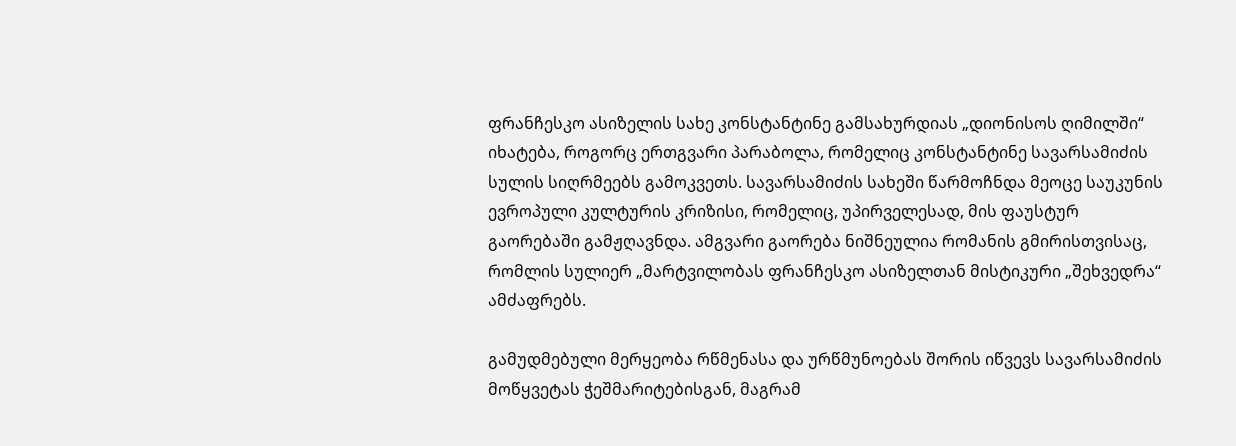ფრანჩესკო ასიზელის სახე კონსტანტინე გამსახურდიას „დიონისოს ღიმილში“ იხატება, როგორც ერთგვარი პარაბოლა, რომელიც კონსტანტინე სავარსამიძის სულის სიღრმეებს გამოკვეთს. სავარსამიძის სახეში წარმოჩნდა მეოცე საუკუნის ევროპული კულტურის კრიზისი, რომელიც, უპირველესად, მის ფაუსტურ გაორებაში გამჟღავნდა. ამგვარი გაორება ნიშნეულია რომანის გმირისთვისაც, რომლის სულიერ „მარტვილობას ფრანჩესკო ასიზელთან მისტიკური „შეხვედრა“ ამძაფრებს.

გამუდმებული მერყეობა რწმენასა და ურწმუნოებას შორის იწვევს სავარსამიძის მოწყვეტას ჭეშმარიტებისგან, მაგრამ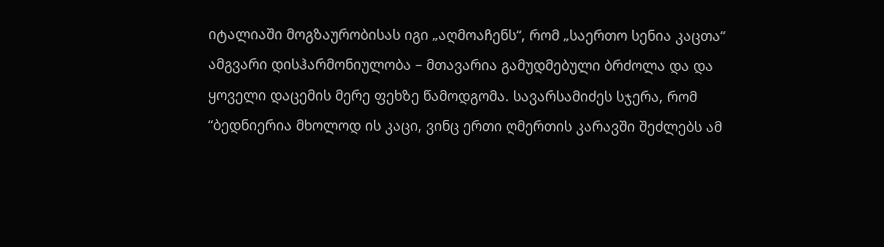იტალიაში მოგზაურობისას იგი „აღმოაჩენს“, რომ „საერთო სენია კაცთა“ ამგვარი დისჰარმონიულობა – მთავარია გამუდმებული ბრძოლა და და ყოველი დაცემის მერე ფეხზე წამოდგომა. სავარსამიძეს სჯერა, რომ “ბედნიერია მხოლოდ ის კაცი, ვინც ერთი ღმერთის კარავში შეძლებს ამ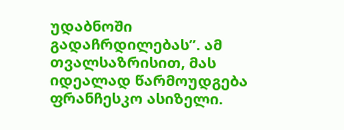უდაბნოში გადაჩრდილებას”. ამ თვალსაზრისით, მას იდეალად წარმოუდგება ფრანჩესკო ასიზელი.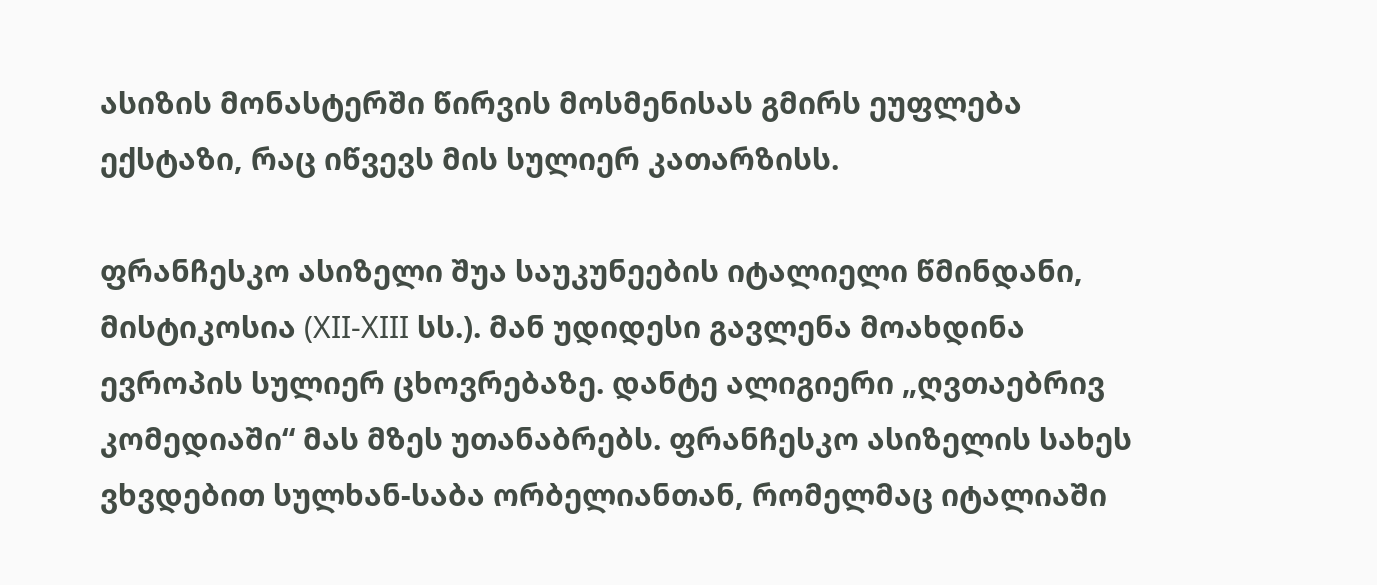ასიზის მონასტერში წირვის მოსმენისას გმირს ეუფლება ექსტაზი, რაც იწვევს მის სულიერ კათარზისს.

ფრანჩესკო ასიზელი შუა საუკუნეების იტალიელი წმინდანი, მისტიკოსია (XII-XIII სს.). მან უდიდესი გავლენა მოახდინა ევროპის სულიერ ცხოვრებაზე. დანტე ალიგიერი „ღვთაებრივ კომედიაში“ მას მზეს უთანაბრებს. ფრანჩესკო ასიზელის სახეს ვხვდებით სულხან-საბა ორბელიანთან, რომელმაც იტალიაში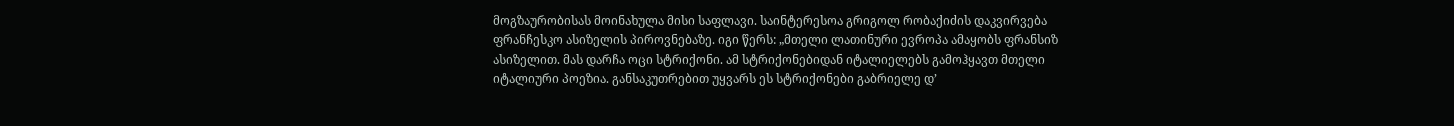მოგზაურობისას მოინახულა მისი საფლავი. საინტერესოა გრიგოლ რობაქიძის დაკვირვება ფრანჩესკო ასიზელის პიროვნებაზე. იგი წერს: „მთელი ლათინური ევროპა ამაყობს ფრანსიზ ასიზელით. მას დარჩა ოცი სტრიქონი. ამ სტრიქონებიდან იტალიელებს გამოჰყავთ მთელი იტალიური პოეზია. განსაკუთრებით უყვარს ეს სტრიქონები გაბრიელე დ’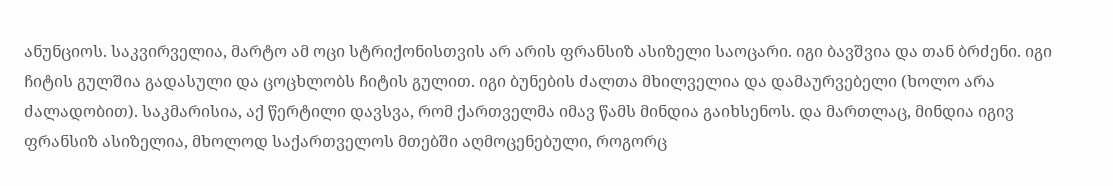ანუნციოს. საკვირველია, მარტო ამ ოცი სტრიქონისთვის არ არის ფრანსიზ ასიზელი საოცარი. იგი ბავშვია და თან ბრძენი. იგი ჩიტის გულშია გადასული და ცოცხლობს ჩიტის გულით. იგი ბუნების ძალთა მხილველია და დამაურვებელი (ხოლო არა ძალადობით). საკმარისია, აქ წერტილი დავსვა, რომ ქართველმა იმავ წამს მინდია გაიხსენოს. და მართლაც, მინდია იგივ ფრანსიზ ასიზელია, მხოლოდ საქართველოს მთებში აღმოცენებული, როგორც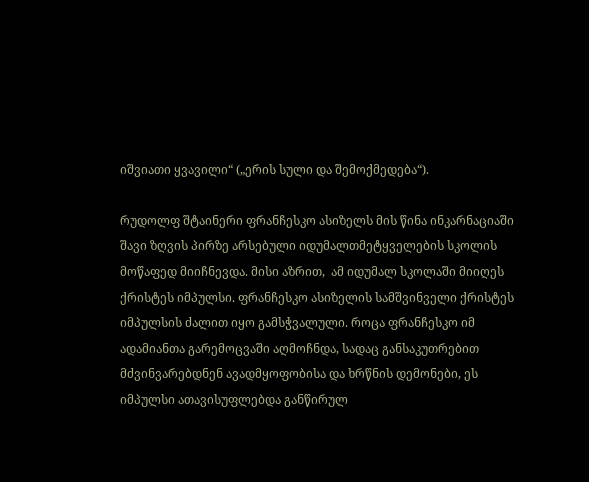იშვიათი ყვავილი“ („ერის სული და შემოქმედება“).

რუდოლფ შტაინერი ფრანჩესკო ასიზელს მის წინა ინკარნაციაში შავი ზღვის პირზე არსებული იდუმალთმეტყველების სკოლის მოწაფედ მიიჩნევდა. მისი აზრით,  ამ იდუმალ სკოლაში მიიღეს ქრისტეს იმპულსი. ფრანჩესკო ასიზელის სამშვინველი ქრისტეს იმპულსის ძალით იყო გამსჭვალული. როცა ფრანჩესკო იმ ადამიანთა გარემოცვაში აღმოჩნდა, სადაც განსაკუთრებით მძვინვარებდნენ ავადმყოფობისა და ხრწნის დემონები, ეს იმპულსი ათავისუფლებდა განწირულ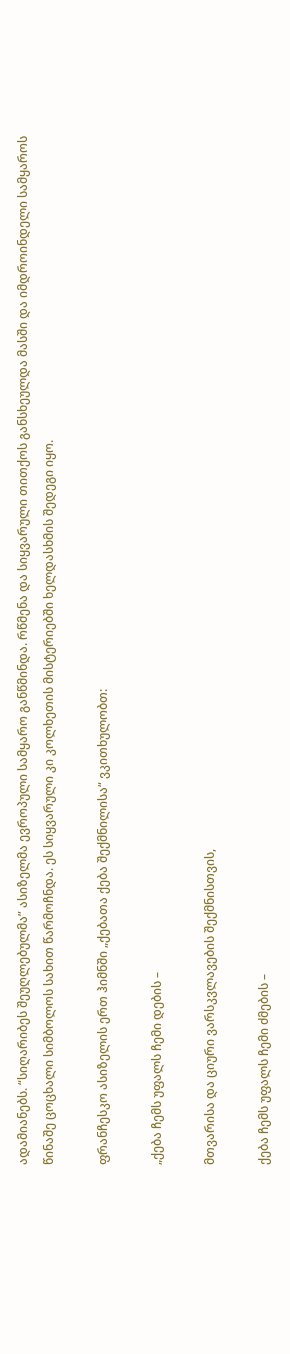ადამიანებს. “სიღარიბეს შეუღლებულმა” ასიზელმა ევროპული სამყარო განწმინდა. რწმენა და სიყვარული თითქოს განსხეულდა მასში და იმდროინდელი სამყაროს წინაშე ცოცხალი სიმბოლოს სახით წარმოჩნდა. ეს სიყვარული კი კოლხეთის მისტერიებში ხელდასხმის შედეგი იყო.

ფრანჩესკო ასიზელის ერთ ჰიმნში „ქებათა ქება შექმნილისა“ ვკითხულობთ:

„ქება ჩემს უფალს ჩემი დების –

მთვარისა და ციური ვარსკვლავების შექმნისთვის,

ქება ჩემს უფალს ჩემი ძმების –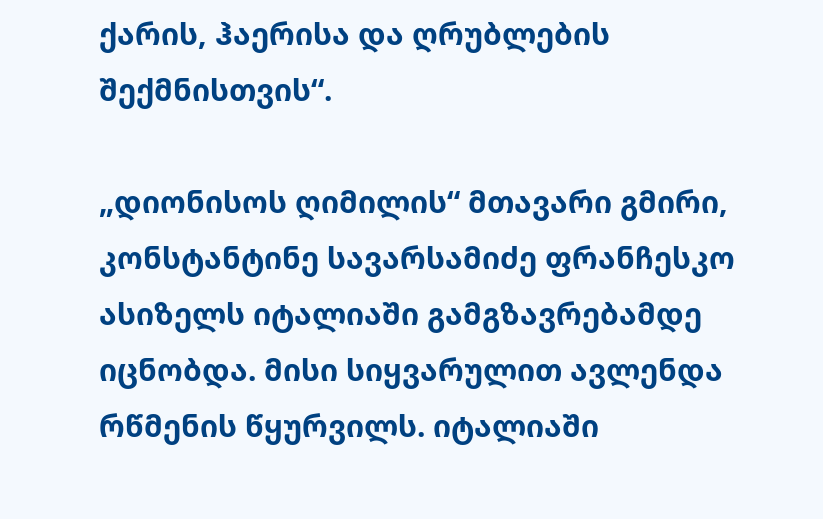ქარის, ჰაერისა და ღრუბლების შექმნისთვის“.

„დიონისოს ღიმილის“ მთავარი გმირი, კონსტანტინე სავარსამიძე ფრანჩესკო ასიზელს იტალიაში გამგზავრებამდე იცნობდა. მისი სიყვარულით ავლენდა რწმენის წყურვილს. იტალიაში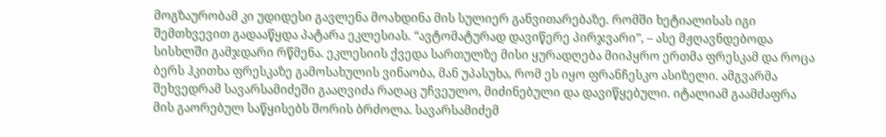მოგზაურობამ კი უდიდესი გავლენა მოახდინა მის სულიერ განვითარებაზე. რომში ხეტიალისას იგი შემთხვევით გადააწყდა პატარა ეკლესიას. “ავტომატურად დავიწერე პირჯვარი”, – ასე მჟღავნდებოდა სისხლში გამჯდარი რწმენა. ეკლესიის ქვედა სართულზე მისი ყურადღება მიიპყრო ერთმა ფრესკამ და როცა ბერს ჰკითხა ფრესკაზე გამოსახულის ვინაობა, მან უპასუხა, რომ ეს იყო ფრანჩესკო ასიზელი. ამგვარმა შეხვედრამ სავარსამიძეში გააღვიძა რაღაც უჩვეულო, მიძინებული და დავიწყებული. იტალიამ გაამძაფრა მის გაორებულ საწყისებს შორის ბრძოლა. სავარსამიძემ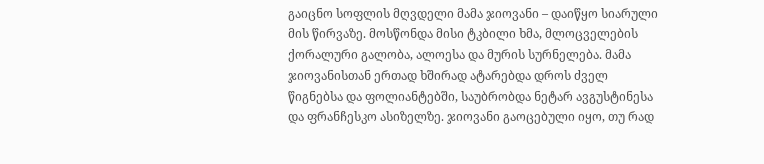გაიცნო სოფლის მღვდელი მამა ჯიოვანი – დაიწყო სიარული მის წირვაზე. მოსწონდა მისი ტკბილი ხმა, მლოცველების ქორალური გალობა, ალოესა და მურის სურნელება. მამა ჯიოვანისთან ერთად ხშირად ატარებდა დროს ძველ წიგნებსა და ფოლიანტებში, საუბრობდა ნეტარ ავგუსტინესა და ფრანჩესკო ასიზელზე. ჯიოვანი გაოცებული იყო, თუ რად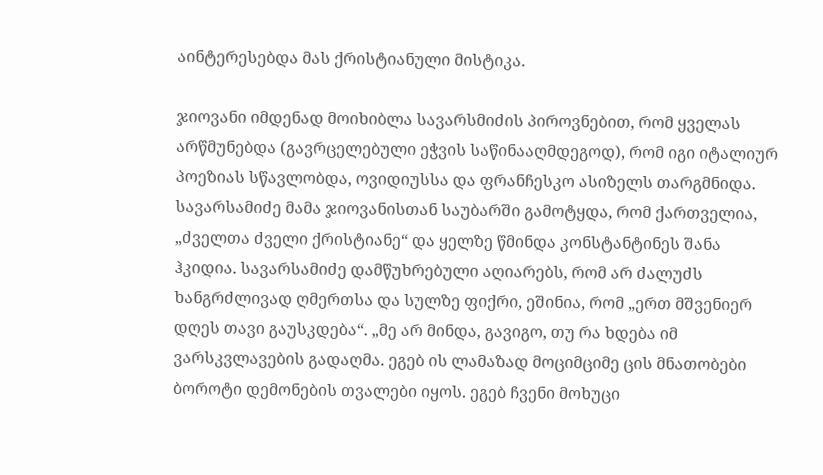აინტერესებდა მას ქრისტიანული მისტიკა.

ჯიოვანი იმდენად მოიხიბლა სავარსმიძის პიროვნებით, რომ ყველას არწმუნებდა (გავრცელებული ეჭვის საწინააღმდეგოდ), რომ იგი იტალიურ პოეზიას სწავლობდა, ოვიდიუსსა და ფრანჩესკო ასიზელს თარგმნიდა. სავარსამიძე მამა ჯიოვანისთან საუბარში გამოტყდა, რომ ქართველია, „ძველთა ძველი ქრისტიანე“ და ყელზე წმინდა კონსტანტინეს შანა ჰკიდია. სავარსამიძე დამწუხრებული აღიარებს, რომ არ ძალუძს ხანგრძლივად ღმერთსა და სულზე ფიქრი, ეშინია, რომ „ერთ მშვენიერ დღეს თავი გაუსკდება“. „მე არ მინდა, გავიგო, თუ რა ხდება იმ ვარსკვლავების გადაღმა. ეგებ ის ლამაზად მოციმციმე ცის მნათობები ბოროტი დემონების თვალები იყოს. ეგებ ჩვენი მოხუცი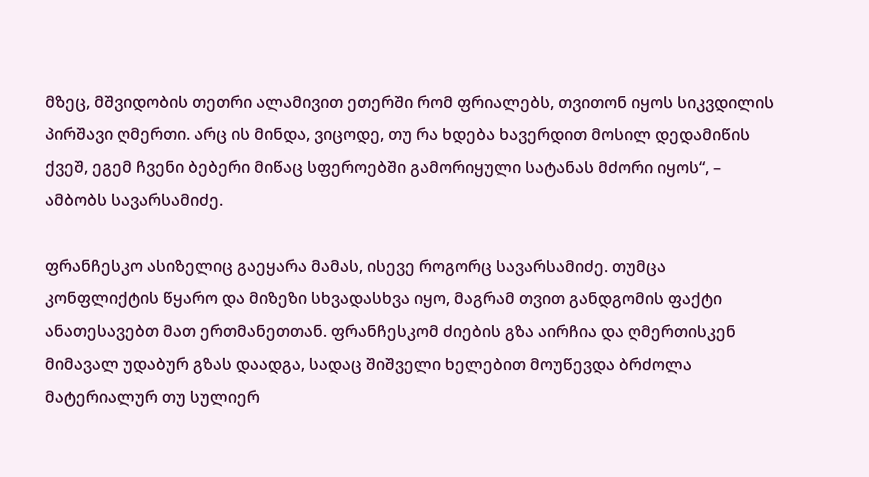მზეც, მშვიდობის თეთრი ალამივით ეთერში რომ ფრიალებს, თვითონ იყოს სიკვდილის პირშავი ღმერთი. არც ის მინდა, ვიცოდე, თუ რა ხდება ხავერდით მოსილ დედამიწის ქვეშ, ეგემ ჩვენი ბებერი მიწაც სფეროებში გამორიყული სატანას მძორი იყოს“, – ამბობს სავარსამიძე.

ფრანჩესკო ასიზელიც გაეყარა მამას, ისევე როგორც სავარსამიძე. თუმცა კონფლიქტის წყარო და მიზეზი სხვადასხვა იყო, მაგრამ თვით განდგომის ფაქტი ანათესავებთ მათ ერთმანეთთან. ფრანჩესკომ ძიების გზა აირჩია და ღმერთისკენ მიმავალ უდაბურ გზას დაადგა, სადაც შიშველი ხელებით მოუწევდა ბრძოლა მატერიალურ თუ სულიერ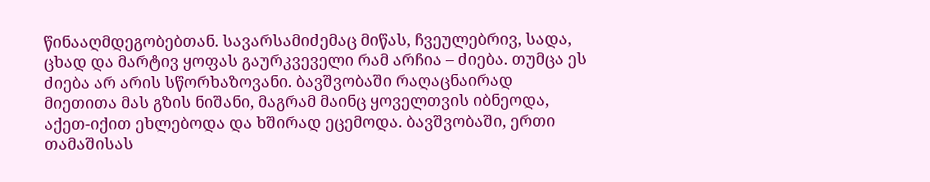წინააღმდეგობებთან. სავარსამიძემაც მიწას, ჩვეულებრივ, სადა, ცხად და მარტივ ყოფას გაურკვეველი რამ არჩია – ძიება. თუმცა ეს ძიება არ არის სწორხაზოვანი. ბავშვობაში რაღაცნაირად მიეთითა მას გზის ნიშანი, მაგრამ მაინც ყოველთვის იბნეოდა, აქეთ-იქით ეხლებოდა და ხშირად ეცემოდა. ბავშვობაში, ერთი თამაშისას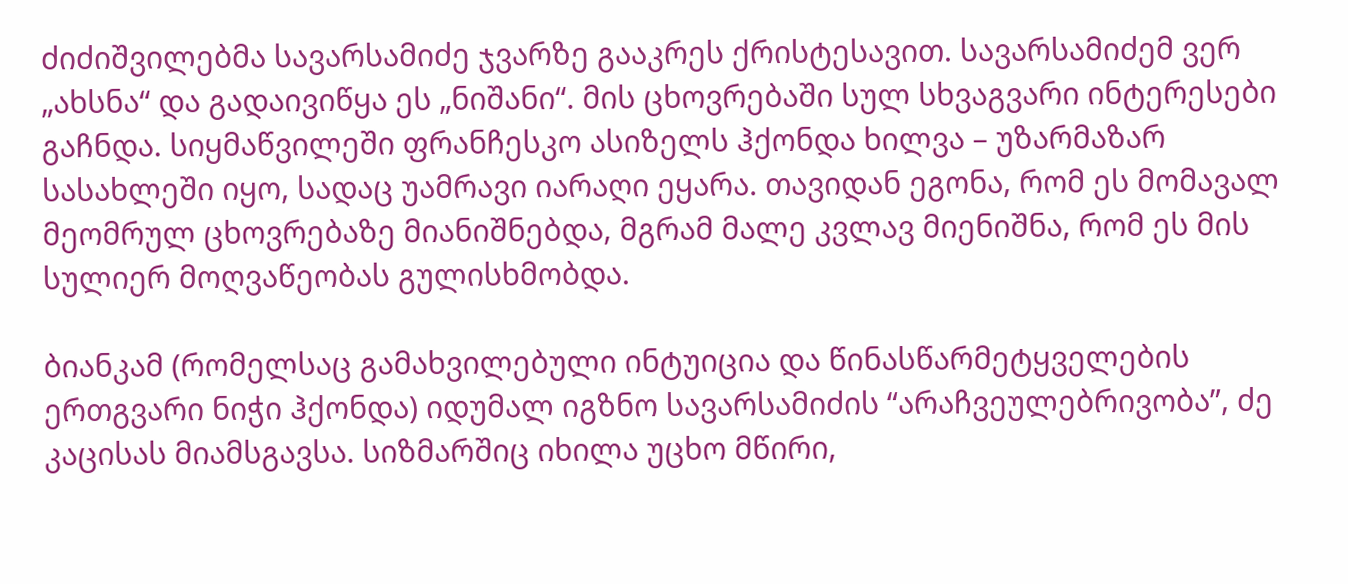ძიძიშვილებმა სავარსამიძე ჯვარზე გააკრეს ქრისტესავით. სავარსამიძემ ვერ „ახსნა“ და გადაივიწყა ეს „ნიშანი“. მის ცხოვრებაში სულ სხვაგვარი ინტერესები გაჩნდა. სიყმაწვილეში ფრანჩესკო ასიზელს ჰქონდა ხილვა – უზარმაზარ სასახლეში იყო, სადაც უამრავი იარაღი ეყარა. თავიდან ეგონა, რომ ეს მომავალ მეომრულ ცხოვრებაზე მიანიშნებდა, მგრამ მალე კვლავ მიენიშნა, რომ ეს მის სულიერ მოღვაწეობას გულისხმობდა.

ბიანკამ (რომელსაც გამახვილებული ინტუიცია და წინასწარმეტყველების ერთგვარი ნიჭი ჰქონდა) იდუმალ იგზნო სავარსამიძის “არაჩვეულებრივობა”, ძე კაცისას მიამსგავსა. სიზმარშიც იხილა უცხო მწირი,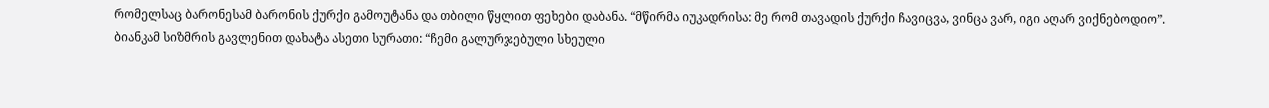რომელსაც ბარონესამ ბარონის ქურქი გამოუტანა და თბილი წყლით ფეხები დაბანა. “მწირმა იუკადრისა: მე რომ თავადის ქურქი ჩავიცვა, ვინცა ვარ, იგი აღარ ვიქნებოდიო”. ბიანკამ სიზმრის გავლენით დახატა ასეთი სურათი: “ჩემი გალურჯებული სხეული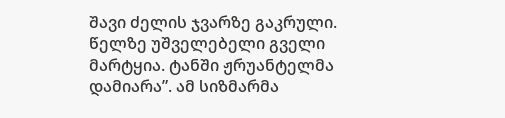შავი ძელის ჯვარზე გაკრული. წელზე უშველებელი გველი მარტყია. ტანში ჟრუანტელმა დამიარა”. ამ სიზმარმა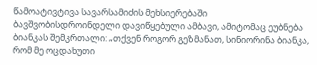წამოატივტივა სავარსამიძის მეხსიერებაში ბავშვობისდროინდელი დავიწყებული ამბავი, ამიტომაც ეუბნება ბიანკას შემკრთალი: „თქვენ როგორ გეზმანათ, სინიორინა ბიანკა, რომ მე ოცდახუთი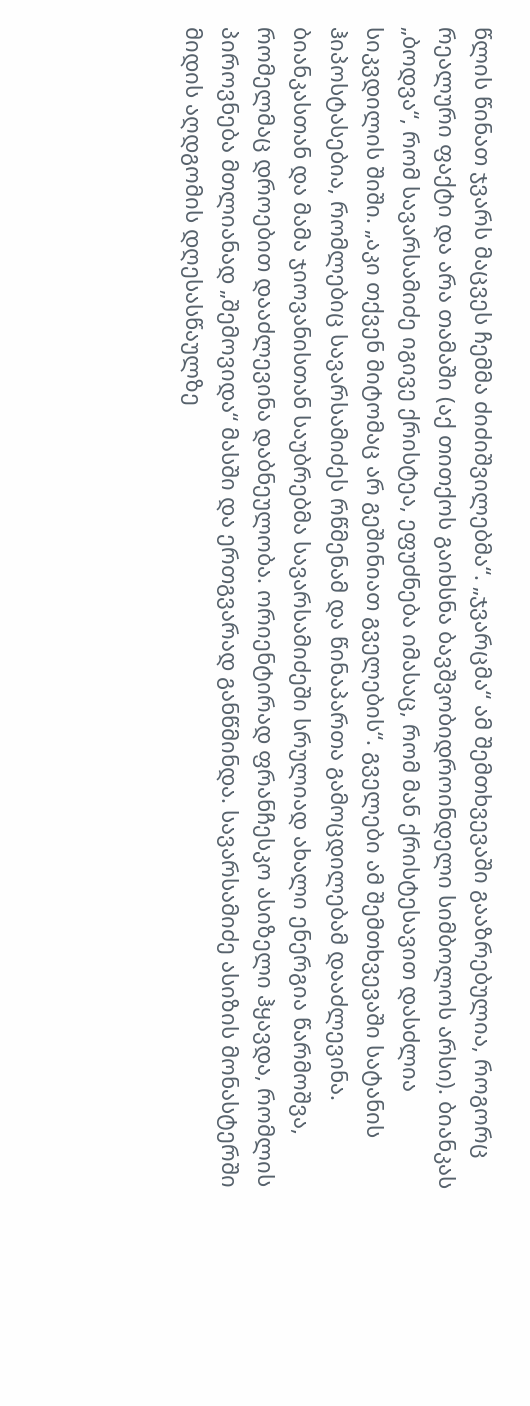წლის წინათ ჯვარს მაცვეს ჩემმა ძიძიშვილებმა“. „ჯვარცმა“ ამ შემთხვევაში გააზრებულია, როგორც რეალური ფაქტი და არა თამაში (აქ თითქოს გაიხსნა ბავშვობიდროინდელი სიმბოლოს არსი). ბიანკას „ბოდვა“, რომ სავარსამიძე იგივე ქრისტეა, ეფუძნება იმასაც, რომ მან ქრისტესავით დასძლია სიკვდილის შიში. „აკი თქვენ მიტომაც არ გეშინიათ გველების“. გველები ამ შემთხვევაში სატანის ჰიპოსტასებია, რომლებიც სავარსამიძეს რწმენამ და წინაპართა გამოცდილებამ დააძლევინა. ბიანკასთან და მამა ჯიოვანისთან საუბრებმა სავარსამიძეში სრულიად ახალი ენერგია წარმოშვა, რომელმაც დროებით დააძლევინა დაბნეულობა. ორიენტირად ფრანჩესკო ასიზელი ჰყავდა, რომლის პიროვნება მთლიანად „შემოვიდა“ მასში და ერთგვარად განწმინდა. სავარსამიძე ასიზის მონასტერში მიდის აღდგომის დღესასწაულზე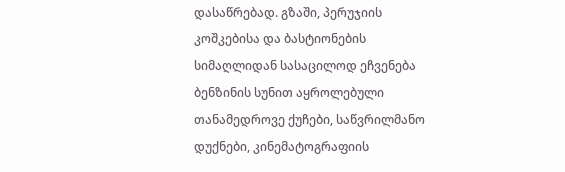დასაწრებად. გზაში, პერუჯიის კოშკებისა და ბასტიონების სიმაღლიდან სასაცილოდ ეჩვენება ბენზინის სუნით აყროლებული თანამედროვე ქუჩები, საწვრილმანო დუქნები, კინემატოგრაფიის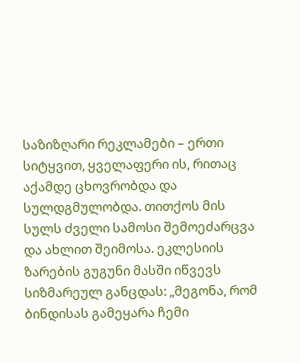საზიზღარი რეკლამები – ერთი სიტყვით, ყველაფერი ის, რითაც აქამდე ცხოვრობდა და სულდგმულობდა. თითქოს მის სულს ძველი სამოსი შემოეძარცვა და ახლით შეიმოსა. ეკლესიის ზარების გუგუნი მასში იწვევს სიზმარეულ განცდას: „მეგონა, რომ ბინდისას გამეყარა ჩემი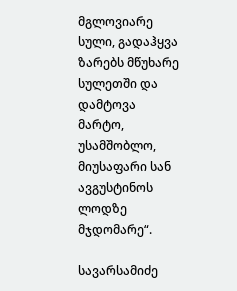მგლოვიარე სული, გადაჰყვა ზარებს მწუხარე სულეთში და დამტოვა მარტო, უსამშობლო, მიუსაფარი სან ავგუსტინოს ლოდზე მჯდომარე“.

სავარსამიძე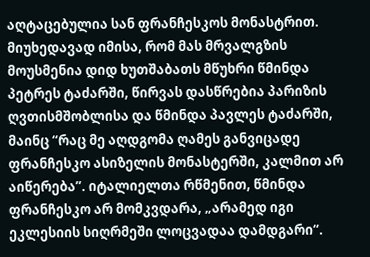აღტაცებულია სან ფრანჩესკოს მონასტრით. მიუხედავად იმისა, რომ მას მრვალგზის მოუსმენია დიდ ხუთშაბათს მწუხრი წმინდა პეტრეს ტაძარში, წირვას დასწრებია პარიზის ღვთისმშობლისა და წმინდა პავლეს ტაძარში, მაინც “რაც მე აღდგომა ღამეს განვიცადე ფრანჩესკო ასიზელის მონასტერში, კალმით არ აიწერება”. იტალიელთა რწმენით, წმინდა ფრანჩესკო არ მომკვდარა, „არამედ იგი ეკლესიის სიღრმეში ლოცვადაა დამდგარი“.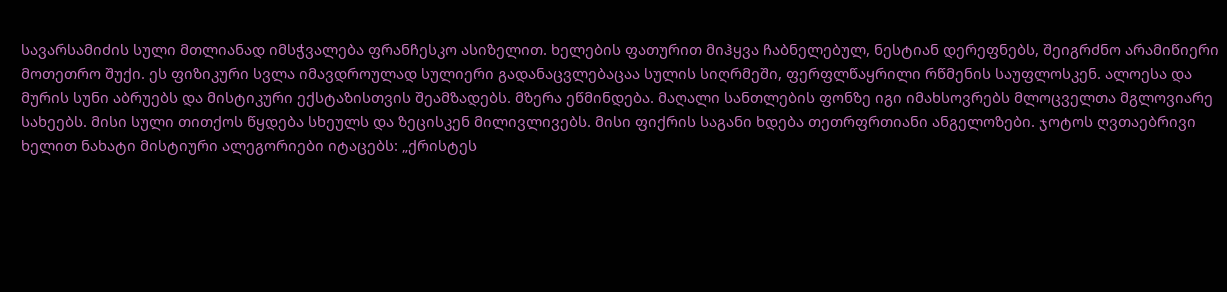სავარსამიძის სული მთლიანად იმსჭვალება ფრანჩესკო ასიზელით. ხელების ფათურით მიჰყვა ჩაბნელებულ, ნესტიან დერეფნებს, შეიგრძნო არამიწიერი მოთეთრო შუქი. ეს ფიზიკური სვლა იმავდროულად სულიერი გადანაცვლებაცაა სულის სიღრმეში, ფერფლწაყრილი რწმენის საუფლოსკენ. ალოესა და მურის სუნი აბრუებს და მისტიკური ექსტაზისთვის შეამზადებს. მზერა ეწმინდება. მაღალი სანთლების ფონზე იგი იმახსოვრებს მლოცველთა მგლოვიარე სახეებს. მისი სული თითქოს წყდება სხეულს და ზეცისკენ მილივლივებს. მისი ფიქრის საგანი ხდება თეთრფრთიანი ანგელოზები. ჯოტოს ღვთაებრივი ხელით ნახატი მისტიური ალეგორიები იტაცებს: „ქრისტეს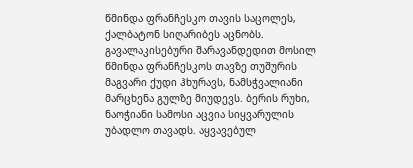წმინდა ფრანჩესკო თავის საცოლეს, ქალბატონ სიღარიბეს აცნობს. გავალაკისებური შარავანდედით მოსილ წმინდა ფრანჩესკოს თავზე თუშურის მაგვარი ქუდი ჰხურავს, ნამსჭვალიანი მარცხენა გულზე მიუდევს. ბერის რუხი, ნაოჭიანი სამოსი აცვია სიყვარულის უბადლო თავადს. აყვავებულ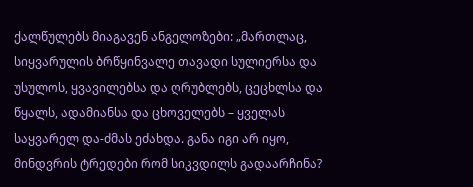ქალწულებს მიაგავენ ანგელოზები: „მართლაც, სიყვარულის ბრწყინვალე თავადი სულიერსა და უსულოს, ყვავილებსა და ღრუბლებს, ცეცხლსა და წყალს, ადამიანსა და ცხოველებს – ყველას საყვარელ და-ძმას ეძახდა. განა იგი არ იყო, მინდვრის ტრედები რომ სიკვდილს გადაარჩინა?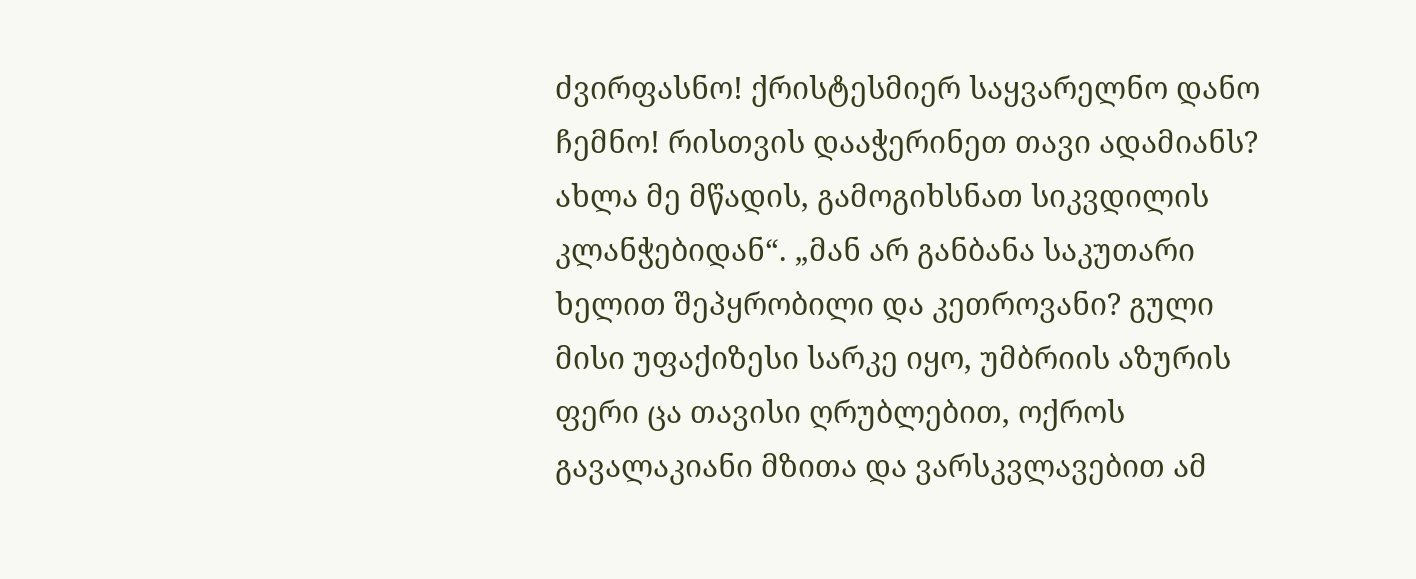ძვირფასნო! ქრისტესმიერ საყვარელნო დანო ჩემნო! რისთვის დააჭერინეთ თავი ადამიანს? ახლა მე მწადის, გამოგიხსნათ სიკვდილის კლანჭებიდან“. „მან არ განბანა საკუთარი ხელით შეპყრობილი და კეთროვანი? გული მისი უფაქიზესი სარკე იყო, უმბრიის აზურის ფერი ცა თავისი ღრუბლებით, ოქროს გავალაკიანი მზითა და ვარსკვლავებით ამ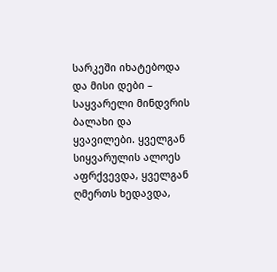სარკეში იხატებოდა და მისი დები – საყვარელი მინდვრის ბალახი და ყვავილები. ყველგან სიყვარულის ალოეს აფრქვევდა, ყველგან ღმერთს ხედავდა,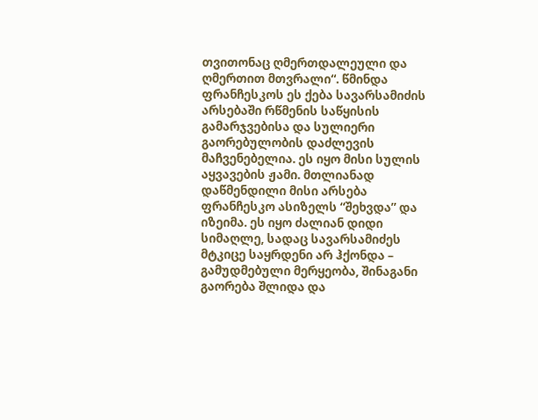თვითონაც ღმერთდალეული და ღმერთით მთვრალი“. წმინდა ფრანჩესკოს ეს ქება სავარსამიძის არსებაში რწმენის საწყისის გამარჯვებისა და სულიერი გაორებულობის დაძლევის მაჩვენებელია. ეს იყო მისი სულის აყვავების ჟამი. მთლიანად დაწმენდილი მისი არსება ფრანჩესკო ასიზელს “შეხვდა” და იზეიმა. ეს იყო ძალიან დიდი სიმაღლე, სადაც სავარსამიძეს მტკიცე საყრდენი არ ჰქონდა – გამუდმებული მერყეობა, შინაგანი გაორება შლიდა და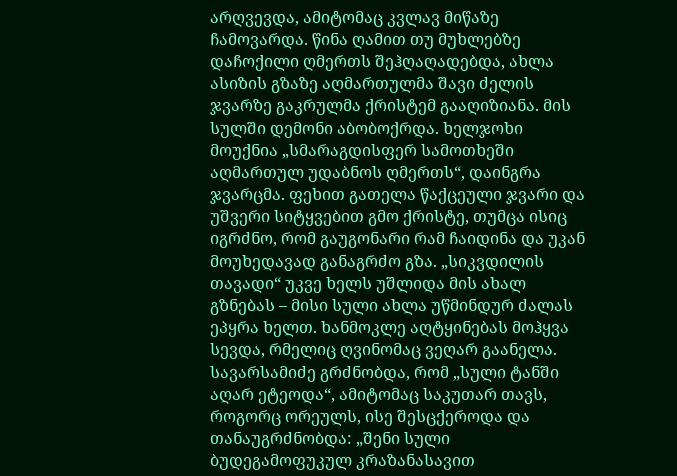არღვევდა, ამიტომაც კვლავ მიწაზე ჩამოვარდა. წინა ღამით თუ მუხლებზე დაჩოქილი ღმერთს შეჰღაღადებდა, ახლა ასიზის გზაზე აღმართულმა შავი ძელის ჯვარზე გაკრულმა ქრისტემ გააღიზიანა. მის სულში დემონი აბობოქრდა. ხელჯოხი მოუქნია „სმარაგდისფერ სამოთხეში აღმართულ უდაბნოს ღმერთს“, დაინგრა ჯვარცმა. ფეხით გათელა წაქცეული ჯვარი და უშვერი სიტყვებით გმო ქრისტე, თუმცა ისიც იგრძნო, რომ გაუგონარი რამ ჩაიდინა და უკან მოუხედავად განაგრძო გზა. „სიკვდილის თავადი“ უკვე ხელს უშლიდა მის ახალ გზნებას – მისი სული ახლა უწმინდურ ძალას ეპყრა ხელთ. ხანმოკლე აღტყინებას მოჰყვა სევდა, რმელიც ღვინომაც ვეღარ გაანელა. სავარსამიძე გრძნობდა, რომ „სული ტანში აღარ ეტეოდა“, ამიტომაც საკუთარ თავს, როგორც ორეულს, ისე შესცქეროდა და თანაუგრძნობდა: „შენი სული ბუდეგამოფუკულ კრაზანასავით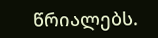წრიალებს.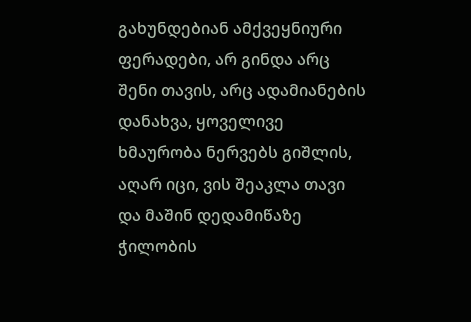გახუნდებიან ამქვეყნიური ფერადები, არ გინდა არც შენი თავის, არც ადამიანების დანახვა, ყოველივე ხმაურობა ნერვებს გიშლის, აღარ იცი, ვის შეაკლა თავი და მაშინ დედამიწაზე ჭილობის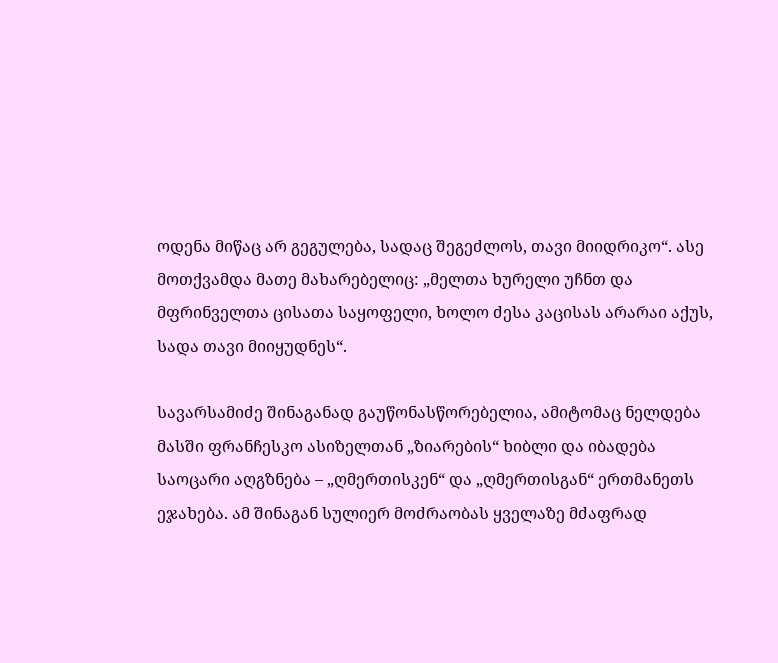ოდენა მიწაც არ გეგულება, სადაც შეგეძლოს, თავი მიიდრიკო“. ასე მოთქვამდა მათე მახარებელიც: „მელთა ხურელი უჩნთ და მფრინველთა ცისათა საყოფელი, ხოლო ძესა კაცისას არარაი აქუს, სადა თავი მიიყუდნეს“.

სავარსამიძე შინაგანად გაუწონასწორებელია, ამიტომაც ნელდება მასში ფრანჩესკო ასიზელთან „ზიარების“ ხიბლი და იბადება საოცარი აღგზნება – „ღმერთისკენ“ და „ღმერთისგან“ ერთმანეთს ეჯახება. ამ შინაგან სულიერ მოძრაობას ყველაზე მძაფრად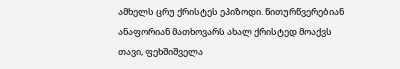ამხელს ცრუ ქრისტეს ეპიზოდი. წითურწვერებიან ანაფორიან მათხოვარს ახალ ქრისტედ მოაქვს თავი, ფეხშიშველა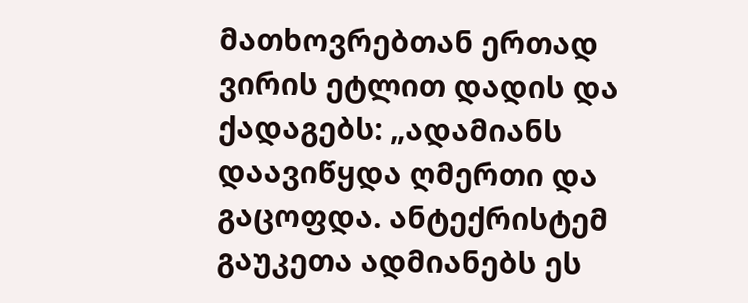მათხოვრებთან ერთად ვირის ეტლით დადის და ქადაგებს: „ადამიანს დაავიწყდა ღმერთი და გაცოფდა. ანტექრისტემ გაუკეთა ადმიანებს ეს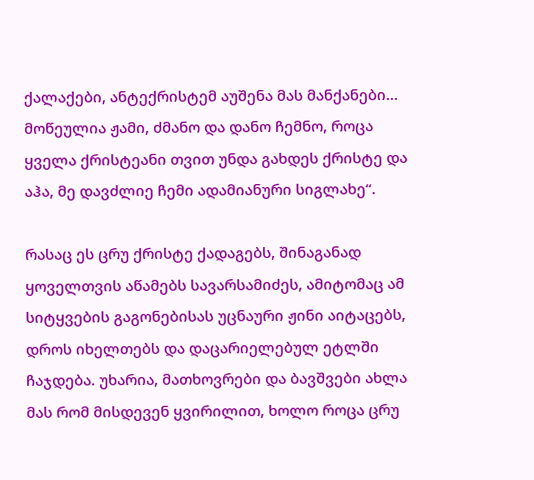ქალაქები, ანტექრისტემ აუშენა მას მანქანები… მოწეულია ჟამი, ძმანო და დანო ჩემნო, როცა ყველა ქრისტეანი თვით უნდა გახდეს ქრისტე და აჰა, მე დავძლიე ჩემი ადამიანური სიგლახე“.

რასაც ეს ცრუ ქრისტე ქადაგებს, შინაგანად ყოველთვის აწამებს სავარსამიძეს, ამიტომაც ამ სიტყვების გაგონებისას უცნაური ჟინი აიტაცებს, დროს იხელთებს და დაცარიელებულ ეტლში ჩაჯდება. უხარია, მათხოვრები და ბავშვები ახლა მას რომ მისდევენ ყვირილით, ხოლო როცა ცრუ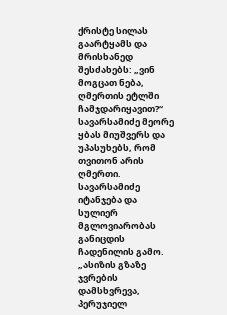ქრისტე სილას გაარტყამს და მრისხანედ შესძახებს: „ვინ მოგცათ ნება, ღმერთის ეტლში ჩამჯდარიყავით?“ სავარსამიძე მეორე ყბას მიუშვერს და უპასუხებს, რომ თვითონ არის ღმერთი. სავარსამიძე იტანჯება და სულიერ მგლოვიარობას განიცდის ჩადენილის გამო. „ასიზის გზაზე ჯვრების დამსხვრევა, პერუჯიელ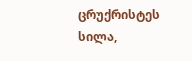ცრუქრისტეს სილა,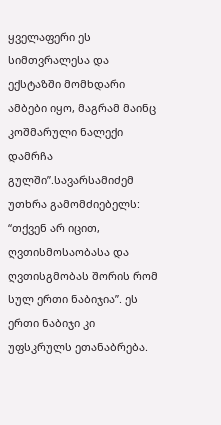ყველაფერი ეს სიმთვრალესა და ექსტაზში მომხდარი ამბები იყო, მაგრამ მაინც კოშმარული ნალექი დამრჩა გულში”.სავარსამიძემ უთხრა გამომძიებელს: “თქვენ არ იცით, ღვთისმოსაობასა და ღვთისგმობას შორის რომ სულ ერთი ნაბიჯია”. ეს ერთი ნაბიჯი კი უფსკრულს ეთანაბრება.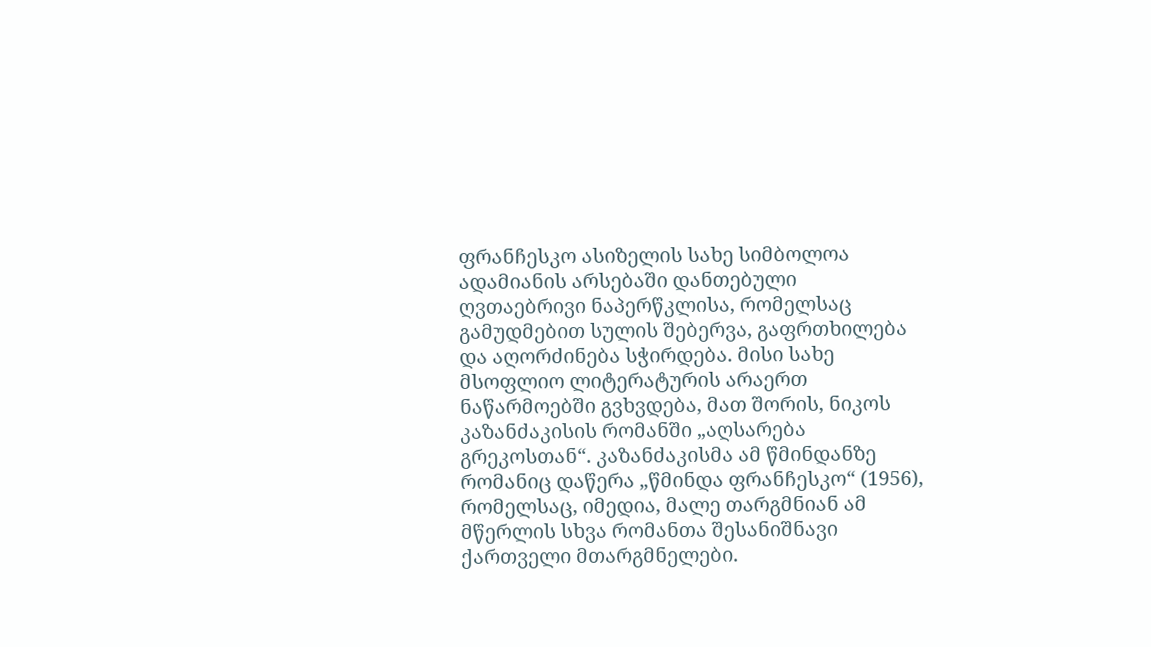ფრანჩესკო ასიზელის სახე სიმბოლოა ადამიანის არსებაში დანთებული ღვთაებრივი ნაპერწკლისა, რომელსაც გამუდმებით სულის შებერვა, გაფრთხილება და აღორძინება სჭირდება. მისი სახე მსოფლიო ლიტერატურის არაერთ ნაწარმოებში გვხვდება, მათ შორის, ნიკოს კაზანძაკისის რომანში „აღსარება გრეკოსთან“. კაზანძაკისმა ამ წმინდანზე რომანიც დაწერა „წმინდა ფრანჩესკო“ (1956), რომელსაც, იმედია, მალე თარგმნიან ამ მწერლის სხვა რომანთა შესანიშნავი ქართველი მთარგმნელები.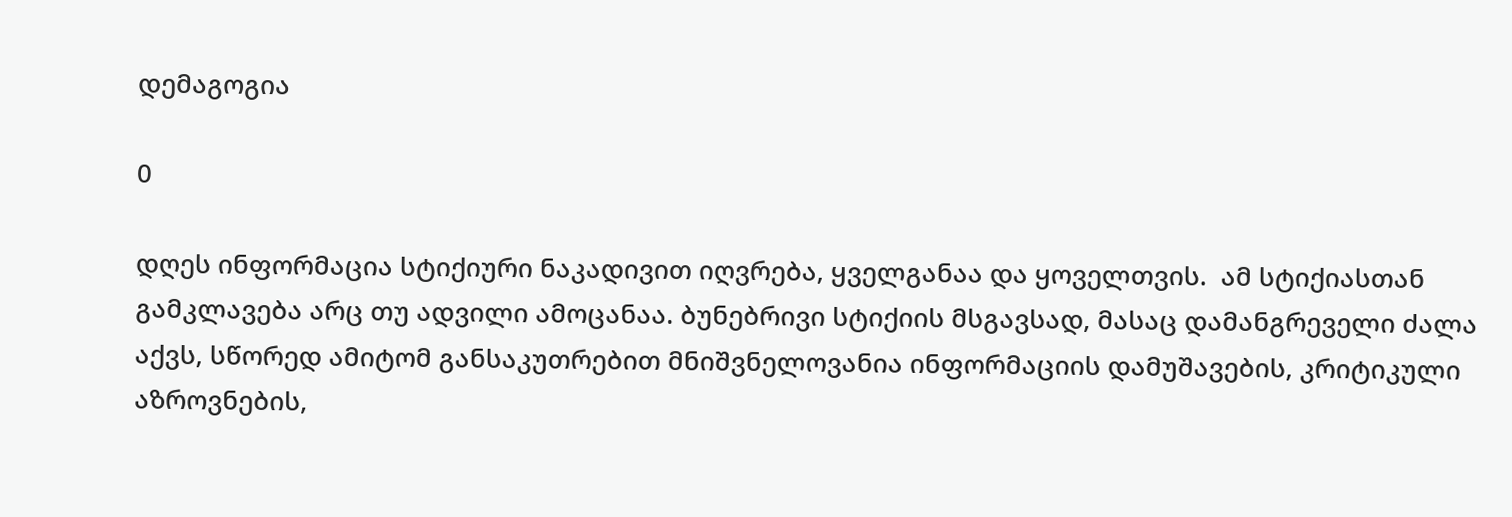დემაგოგია

0

დღეს ინფორმაცია სტიქიური ნაკადივით იღვრება, ყველგანაა და ყოველთვის.  ამ სტიქიასთან გამკლავება არც თუ ადვილი ამოცანაა. ბუნებრივი სტიქიის მსგავსად, მასაც დამანგრეველი ძალა აქვს, სწორედ ამიტომ განსაკუთრებით მნიშვნელოვანია ინფორმაციის დამუშავების, კრიტიკული აზროვნების,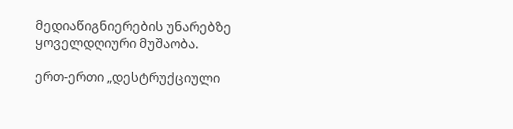მედიაწიგნიერების უნარებზე ყოველდღიური მუშაობა.

ერთ-ერთი „დესტრუქციული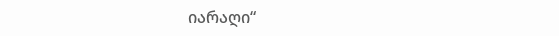იარაღი“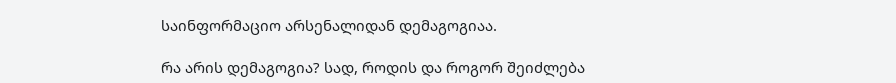საინფორმაციო არსენალიდან დემაგოგიაა.

რა არის დემაგოგია? სად, როდის და როგორ შეიძლება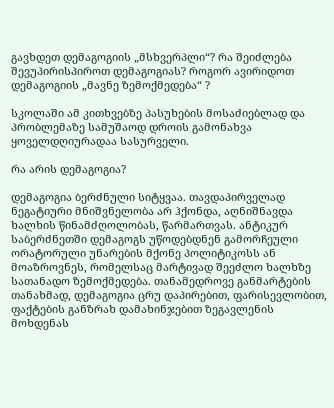გავხდეთ დემაგოგიის „მსხვერპლი“? რა შეიძლება შევუპირისპიროთ დემაგოგიას? როგორ ავირიდოთ დემაგოგიის „მავნე ზემოქმედება“ ?

სკოლაში ამ კითხვებზე პასუხების მოსაძიებლად და პრობლემაზე სამუშაოდ დროის გამონახვა ყოველდღიურადაა სასურველი.

რა არის დემაგოგია?

დემაგოგია ბერძნული სიტყვაა. თავდაპირველად ნეგატიური მნიშვნელობა არ ჰქონდა, აღნიშნავდა ხალხის წინამძღოლობას, წარმართვას. ანტიკურ საბერძნეთში დემაგოგს უწოდებდნენ გამორჩეული ორატორული უნარების მქონე პოლიტიკოსს ან მოაზროვნეს, რომელსაც მარტივად შეეძლო ხალხზე სათანადო ზემოქმედება. თანამედროვე განმარტების თანახმად, დემაგოგია ცრუ დაპირებით, ფარისევლობით, ფაქტების განზრახ დამახინჯებით ზეგავლენის მოხდენას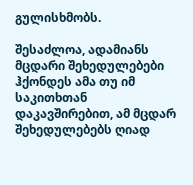გულისხმობს.

შესაძლოა, ადამიანს მცდარი შეხედულებები ჰქონდეს ამა თუ იმ საკითხთან დაკავშირებით, ამ მცდარ შეხედულებებს ღიად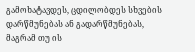გამოხატავდეს, ცდილობდეს სხვების დარწმუნებას ან გადარწმუნებას, მაგრამ თუ ის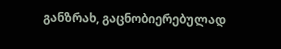განზრახ, გაცნობიერებულად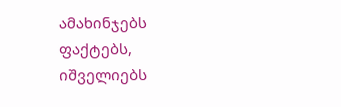ამახინჯებს ფაქტებს, იშველიებს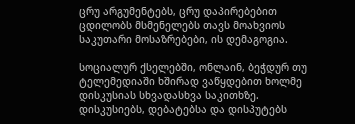ცრუ არგუმენტებს, ცრუ დაპირებებით ცდილობს მსმენელებს თავს მოახვიოს საკუთარი მოსაზრებები, ის დემაგოგია.

სოციალურ ქსელებში, ონლაინ, ბეჭდურ თუ ტელემედიაში ხშირად ვაწყდებით ხოლმე დისკუსიას სხვადასხვა საკითხზე. დისკუსიებს, დებატებსა და დისპუტებს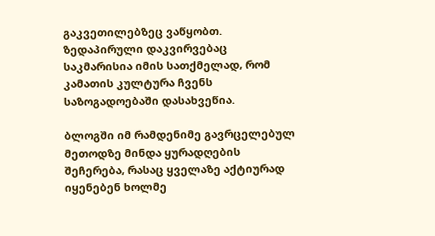გაკვეთილებზეც ვაწყობთ. ზედაპირული დაკვირვებაც საკმარისია იმის სათქმელად, რომ კამათის კულტურა ჩვენს საზოგადოებაში დასახვეწია.

ბლოგში იმ რამდენიმე გავრცელებულ მეთოდზე მინდა ყურადღების შეჩერება, რასაც ყველაზე აქტიურად იყენებენ ხოლმე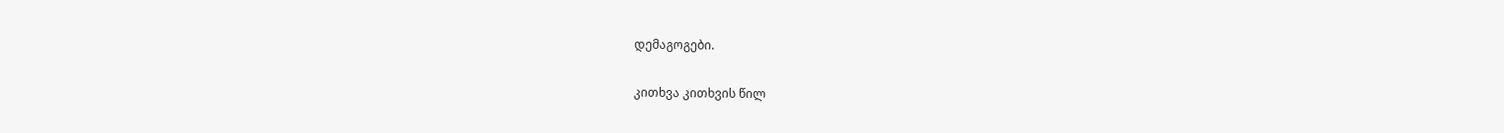დემაგოგები.

კითხვა კითხვის წილ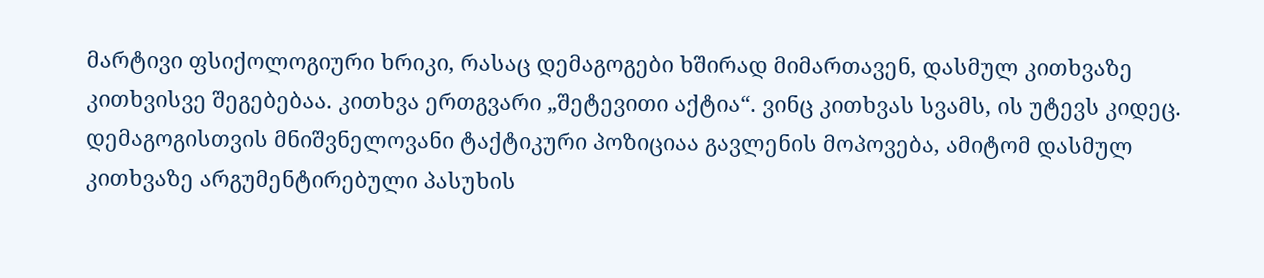მარტივი ფსიქოლოგიური ხრიკი, რასაც დემაგოგები ხშირად მიმართავენ, დასმულ კითხვაზე კითხვისვე შეგებებაა. კითხვა ერთგვარი „შეტევითი აქტია“. ვინც კითხვას სვამს, ის უტევს კიდეც. დემაგოგისთვის მნიშვნელოვანი ტაქტიკური პოზიციაა გავლენის მოპოვება, ამიტომ დასმულ კითხვაზე არგუმენტირებული პასუხის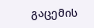გაცემის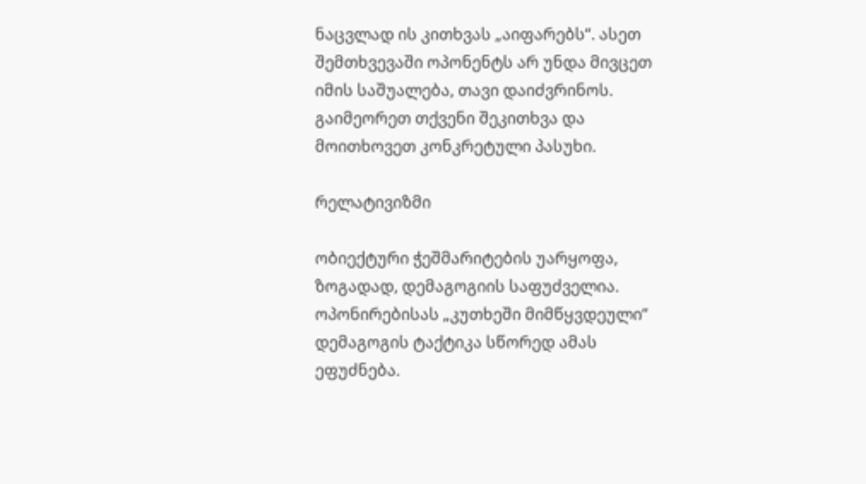ნაცვლად ის კითხვას „აიფარებს“. ასეთ შემთხვევაში ოპონენტს არ უნდა მივცეთ იმის საშუალება, თავი დაიძვრინოს. გაიმეორეთ თქვენი შეკითხვა და მოითხოვეთ კონკრეტული პასუხი.

რელატივიზმი

ობიექტური ჭეშმარიტების უარყოფა, ზოგადად, დემაგოგიის საფუძველია. ოპონირებისას „კუთხეში მიმწყვდეული“ დემაგოგის ტაქტიკა სწორედ ამას ეფუძნება.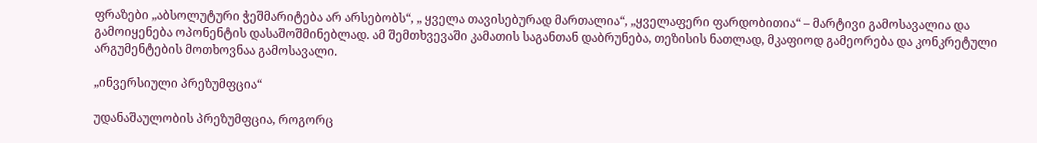ფრაზები „აბსოლუტური ჭეშმარიტება არ არსებობს“, „ ყველა თავისებურად მართალია“, „ყველაფერი ფარდობითია“ – მარტივი გამოსავალია და გამოიყენება ოპონენტის დასაშოშმინებლად. ამ შემთხვევაში კამათის საგანთან დაბრუნება, თეზისის ნათლად, მკაფიოდ გამეორება და კონკრეტული არგუმენტების მოთხოვნაა გამოსავალი.

„ინვერსიული პრეზუმფცია“

უდანაშაულობის პრეზუმფცია, როგორც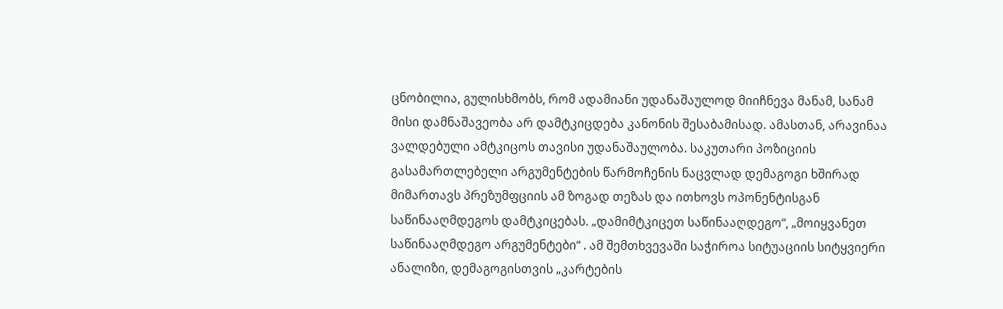ცნობილია, გულისხმობს, რომ ადამიანი უდანაშაულოდ მიიჩნევა მანამ, სანამ მისი დამნაშავეობა არ დამტკიცდება კანონის შესაბამისად. ამასთან, არავინაა ვალდებული ამტკიცოს თავისი უდანაშაულობა. საკუთარი პოზიციის გასამართლებელი არგუმენტების წარმოჩენის ნაცვლად დემაგოგი ხშირად მიმართავს პრეზუმფციის ამ ზოგად თეზას და ითხოვს ოპონენტისგან საწინააღმდეგოს დამტკიცებას. „დამიმტკიცეთ საწინააღდეგო“, „მოიყვანეთ საწინააღმდეგო არგუმენტები“ . ამ შემთხვევაში საჭიროა სიტუაციის სიტყვიერი ანალიზი, დემაგოგისთვის „კარტების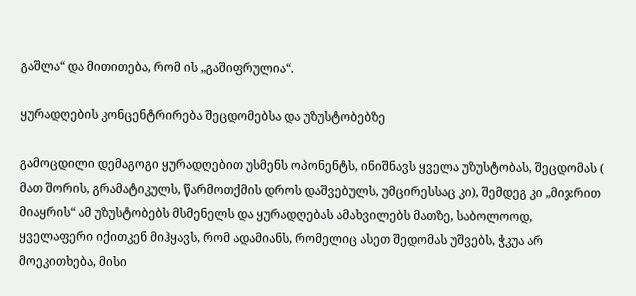გაშლა“ და მითითება, რომ ის „გაშიფრულია“.

ყურადღების კონცენტრირება შეცდომებსა და უზუსტობებზე

გამოცდილი დემაგოგი ყურადღებით უსმენს ოპონენტს, ინიშნავს ყველა უზუსტობას, შეცდომას ( მათ შორის, გრამატიკულს, წარმოთქმის დროს დაშვებულს, უმცირესსაც კი), შემდეგ კი „მიჯრით მიაყრის“ ამ უზუსტობებს მსმენელს და ყურადღებას ამახვილებს მათზე, საბოლოოდ, ყველაფერი იქითკენ მიჰყავს, რომ ადამიანს, რომელიც ასეთ შედომას უშვებს, ჭკუა არ მოეკითხება, მისი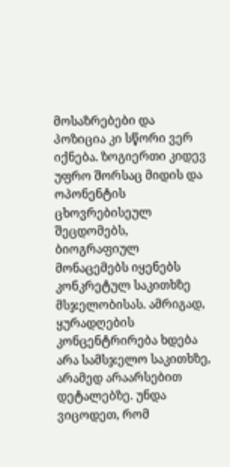მოსაზრებები და პოზიცია კი სწორი ვერ იქნება. ზოგიერთი კიდევ უფრო შორსაც მიდის და ოპონენტის ცხოვრებისეულ შეცდომებს, ბიოგრაფიულ მონაცემებს იყენებს კონკრეტულ საკითხზე მსჯელობისას. ამრიგად, ყურადღების კონცენტრირება ხდება არა სამსჯელო საკითხზე, არამედ არაარსებით დეტალებზე. უნდა ვიცოდეთ, რომ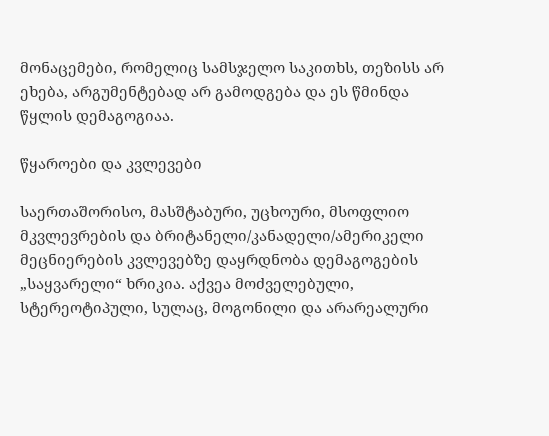მონაცემები, რომელიც სამსჯელო საკითხს, თეზისს არ ეხება, არგუმენტებად არ გამოდგება და ეს წმინდა წყლის დემაგოგიაა.

წყაროები და კვლევები

საერთაშორისო, მასშტაბური, უცხოური, მსოფლიო მკვლევრების და ბრიტანელი/კანადელი/ამერიკელი მეცნიერების კვლევებზე დაყრდნობა დემაგოგების „საყვარელი“ ხრიკია. აქვეა მოძველებული, სტერეოტიპული, სულაც, მოგონილი და არარეალური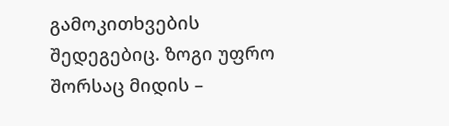გამოკითხვების შედეგებიც. ზოგი უფრო შორსაც მიდის –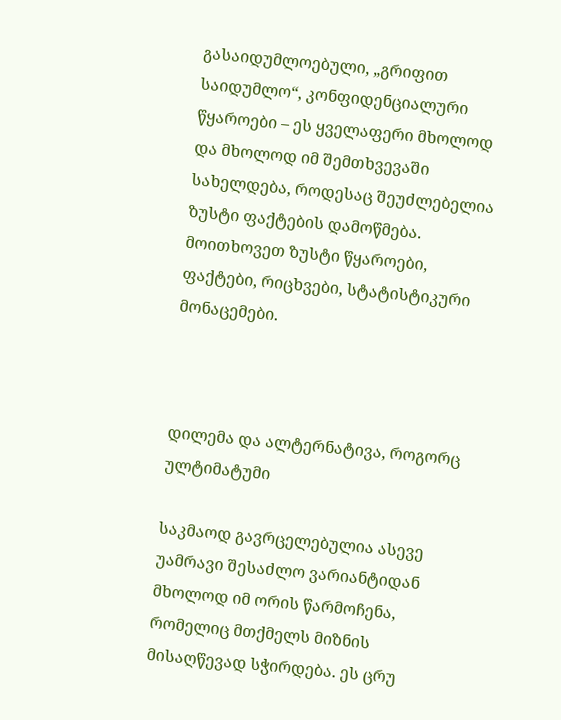გასაიდუმლოებული, „გრიფით საიდუმლო“, კონფიდენციალური წყაროები – ეს ყველაფერი მხოლოდ და მხოლოდ იმ შემთხვევაში სახელდება, როდესაც შეუძლებელია ზუსტი ფაქტების დამოწმება. მოითხოვეთ ზუსტი წყაროები, ფაქტები, რიცხვები, სტატისტიკური მონაცემები.



დილემა და ალტერნატივა, როგორც ულტიმატუმი

საკმაოდ გავრცელებულია ასევე უამრავი შესაძლო ვარიანტიდან მხოლოდ იმ ორის წარმოჩენა, რომელიც მთქმელს მიზნის მისაღწევად სჭირდება. ეს ცრუ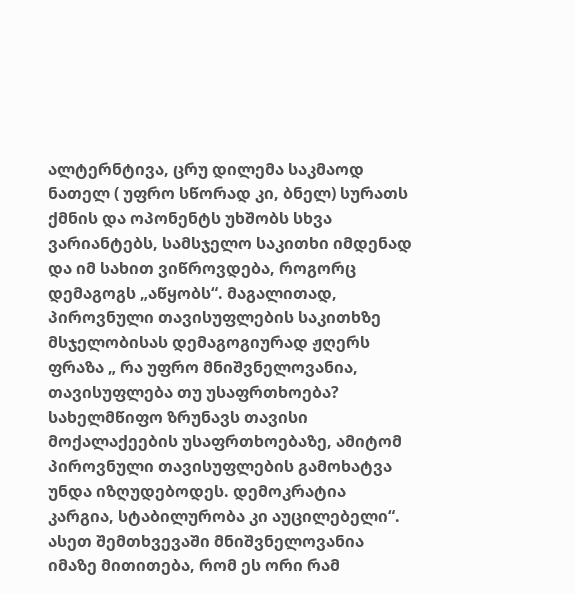ალტერნტივა, ცრუ დილემა საკმაოდ ნათელ ( უფრო სწორად კი, ბნელ) სურათს ქმნის და ოპონენტს უხშობს სხვა ვარიანტებს, სამსჯელო საკითხი იმდენად და იმ სახით ვიწროვდება, როგორც დემაგოგს „აწყობს“. მაგალითად, პიროვნული თავისუფლების საკითხზე მსჯელობისას დემაგოგიურად ჟღერს ფრაზა „ რა უფრო მნიშვნელოვანია, თავისუფლება თუ უსაფრთხოება? სახელმწიფო ზრუნავს თავისი მოქალაქეების უსაფრთხოებაზე, ამიტომ პიროვნული თავისუფლების გამოხატვა უნდა იზღუდებოდეს. დემოკრატია კარგია, სტაბილურობა კი აუცილებელი“. ასეთ შემთხვევაში მნიშვნელოვანია იმაზე მითითება, რომ ეს ორი რამ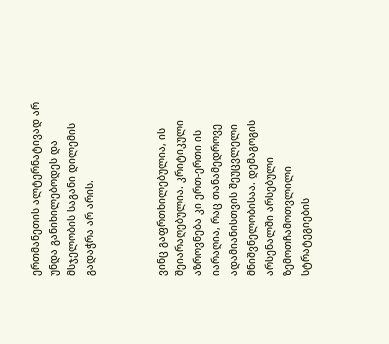ერთმანეთის ალტერნატივად არ უნდა განიხილებოდეს და მსჯელობის საგანი დილემის გადაჭრა არ არის.



ვინც გაფრთხილებულია, ის შეიარაღებულია. კრიტიკული აზროვნება კი ერთ-ერთი ის იარაღია, რაც თანამედროვე ადამიანისთვის შეუცვლელი მნიშვნელობისაა. დემაგოგის არსენალში არსებული ზემოთჩამოთვლილი სტრატეგიების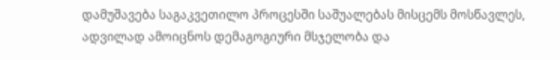დამუშავება საგაკვეთილო პროცესში საშუალებას მისცემს მოსწავლეს, ადვილად ამოიცნოს დემაგოგიური მსჯელობა და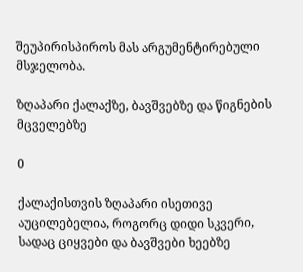შეუპირისპიროს მას არგუმენტირებული მსჯელობა.

ზღაპარი ქალაქზე, ბავშვებზე და წიგნების მცველებზე

0

ქალაქისთვის ზღაპარი ისეთივე აუცილებელია, როგორც დიდი სკვერი, სადაც ციყვები და ბავშვები ხეებზე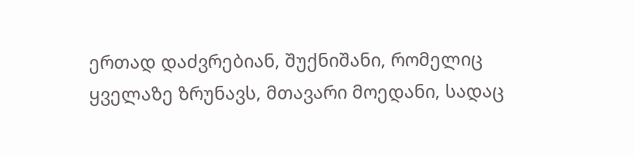ერთად დაძვრებიან, შუქნიშანი, რომელიც ყველაზე ზრუნავს, მთავარი მოედანი, სადაც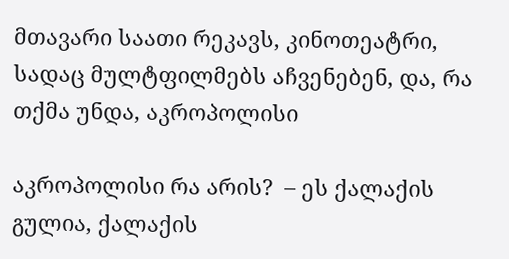მთავარი საათი რეკავს, კინოთეატრი, სადაც მულტფილმებს აჩვენებენ, და, რა თქმა უნდა, აკროპოლისი

აკროპოლისი რა არის?  – ეს ქალაქის გულია, ქალაქის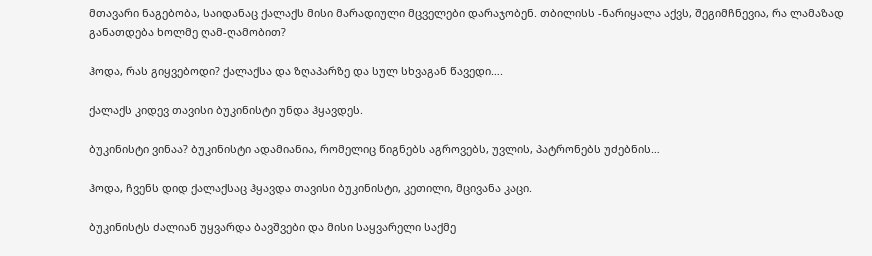მთავარი ნაგებობა, საიდანაც ქალაქს მისი მარადიული მცველები დარაჯობენ. თბილისს -ნარიყალა აქვს, შეგიმჩნევია, რა ლამაზად განათდება ხოლმე ღამ-ღამობით?

ჰოდა, რას გიყვებოდი? ქალაქსა და ზღაპარზე და სულ სხვაგან წავედი….

ქალაქს კიდევ თავისი ბუკინისტი უნდა ჰყავდეს.

ბუკინისტი ვინაა? ბუკინისტი ადამიანია, რომელიც წიგნებს აგროვებს, უვლის, პატრონებს უძებნის…

ჰოდა, ჩვენს დიდ ქალაქსაც ჰყავდა თავისი ბუკინისტი, კეთილი, მცივანა კაცი.

ბუკინისტს ძალიან უყვარდა ბავშვები და მისი საყვარელი საქმე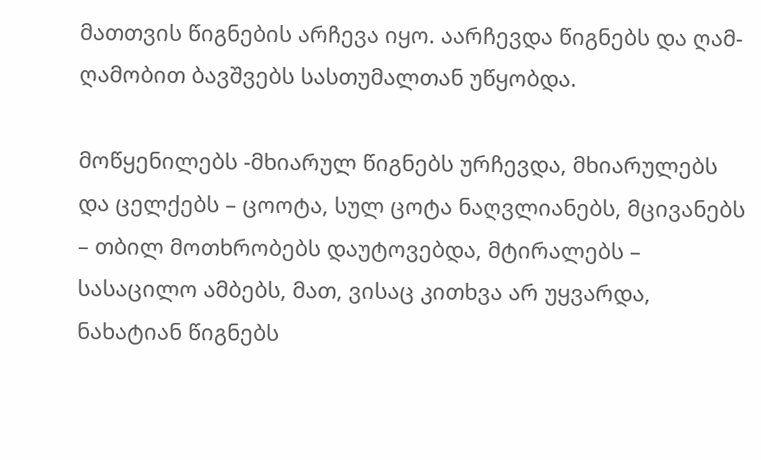მათთვის წიგნების არჩევა იყო. აარჩევდა წიგნებს და ღამ-ღამობით ბავშვებს სასთუმალთან უწყობდა.

მოწყენილებს -მხიარულ წიგნებს ურჩევდა, მხიარულებს და ცელქებს – ცოოტა, სულ ცოტა ნაღვლიანებს, მცივანებს – თბილ მოთხრობებს დაუტოვებდა, მტირალებს – სასაცილო ამბებს, მათ, ვისაც კითხვა არ უყვარდა, ნახატიან წიგნებს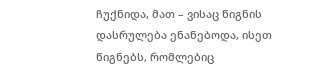ჩუქნიდა, მათ – ვისაც წიგნის დასრულება ენანებოდა, ისეთ წიგნებს, რომლებიც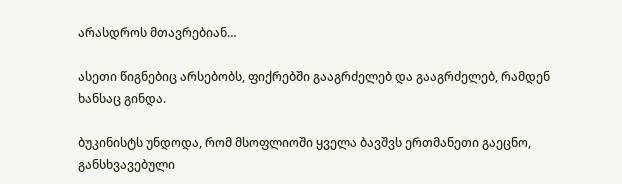არასდროს მთავრებიან…

ასეთი წიგნებიც არსებობს, ფიქრებში გააგრძელებ და გააგრძელებ, რამდენ ხანსაც გინდა.

ბუკინისტს უნდოდა, რომ მსოფლიოში ყველა ბავშვს ერთმანეთი გაეცნო, განსხვავებული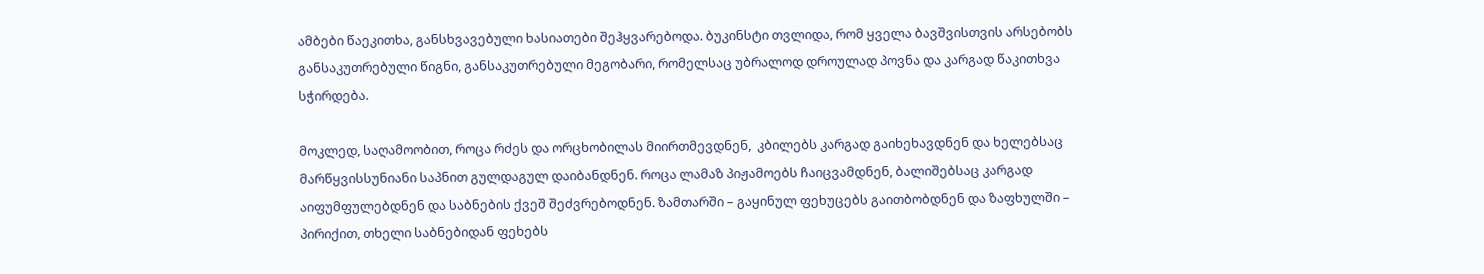ამბები წაეკითხა, განსხვავებული ხასიათები შეჰყვარებოდა. ბუკინსტი თვლიდა, რომ ყველა ბავშვისთვის არსებობს განსაკუთრებული წიგნი, განსაკუთრებული მეგობარი, რომელსაც უბრალოდ დროულად პოვნა და კარგად წაკითხვა სჭირდება.

მოკლედ, საღამოობით, როცა რძეს და ორცხობილას მიირთმევდნენ,  კბილებს კარგად გაიხეხავდნენ და ხელებსაც მარწყვისსუნიანი საპნით გულდაგულ დაიბანდნენ. როცა ლამაზ პიჟამოებს ჩაიცვამდნენ, ბალიშებსაც კარგად აიფუმფულებდნენ და საბნების ქვეშ შეძვრებოდნენ. ზამთარში – გაყინულ ფეხუცებს გაითბობდნენ და ზაფხულში – პირიქით, თხელი საბნებიდან ფეხებს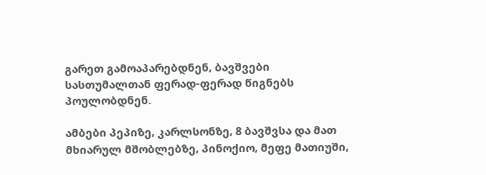გარეთ გამოაპარებდნენ, ბავშვები სასთუმალთან ფერად-ფერად წიგნებს პოულობდნენ.

ამბები პეპიზე, კარლსონზე, 8 ბავშვსა და მათ მხიარულ მშობლებზე, პინოქიო, მეფე მათიუში,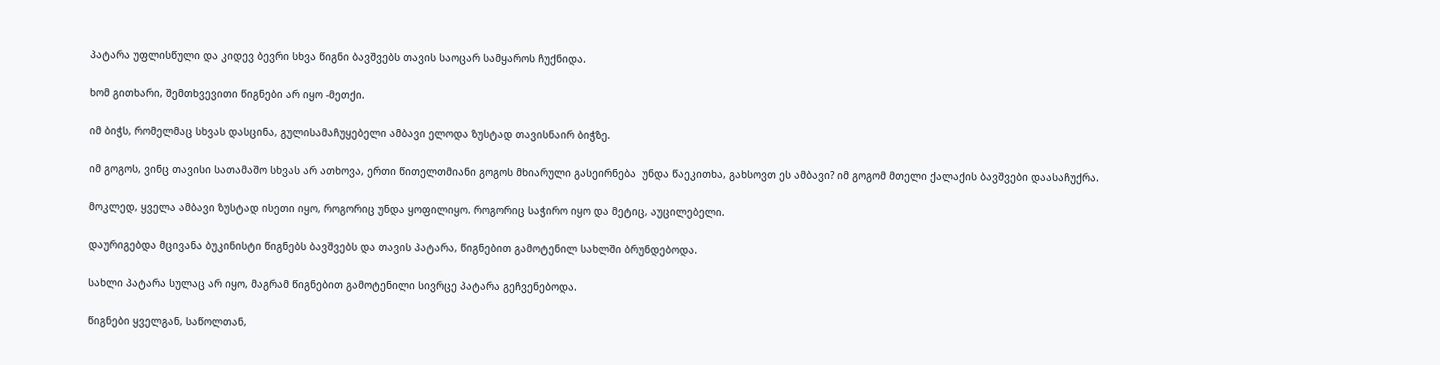პატარა უფლისწული და კიდევ ბევრი სხვა წიგნი ბავშვებს თავის საოცარ სამყაროს ჩუქნიდა.

ხომ გითხარი, შემთხვევითი წიგნები არ იყო -მეთქი.

იმ ბიჭს, რომელმაც სხვას დასცინა, გულისამაჩუყებელი ამბავი ელოდა ზუსტად თავისნაირ ბიჭზე.

იმ გოგოს, ვინც თავისი სათამაშო სხვას არ ათხოვა, ერთი წითელთმიანი გოგოს მხიარული გასეირნება  უნდა წაეკითხა, გახსოვთ ეს ამბავი? იმ გოგომ მთელი ქალაქის ბავშვები დაასაჩუქრა.

მოკლედ, ყველა ამბავი ზუსტად ისეთი იყო, როგორიც უნდა ყოფილიყო. როგორიც საჭირო იყო და მეტიც, აუცილებელი.

დაურიგებდა მცივანა ბუკინისტი წიგნებს ბავშვებს და თავის პატარა, წიგნებით გამოტენილ სახლში ბრუნდებოდა.

სახლი პატარა სულაც არ იყო, მაგრამ წიგნებით გამოტენილი სივრცე პატარა გეჩვენებოდა.

წიგნები ყველგან, საწოლთან,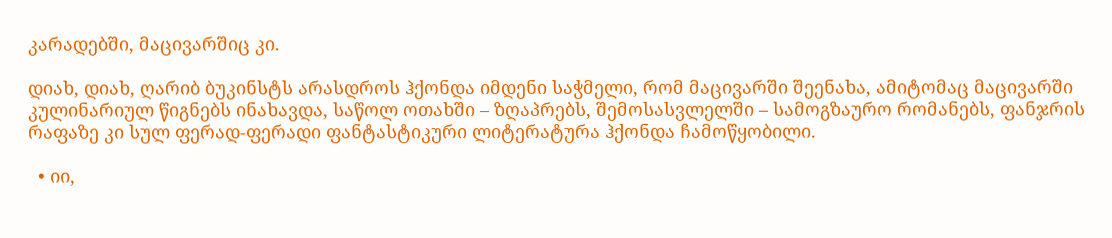კარადებში, მაცივარშიც კი.

დიახ, დიახ, ღარიბ ბუკინსტს არასდროს ჰქონდა იმდენი საჭმელი, რომ მაცივარში შეენახა, ამიტომაც მაცივარში კულინარიულ წიგნებს ინახავდა, საწოლ ოთახში – ზღაპრებს, შემოსასვლელში – სამოგზაურო რომანებს, ფანჯრის რაფაზე კი სულ ფერად-ფერადი ფანტასტიკური ლიტერატურა ჰქონდა ჩამოწყობილი.

  • იი,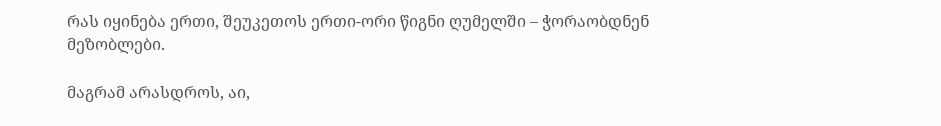რას იყინება ერთი, შეუკეთოს ერთი-ორი წიგნი ღუმელში – ჭორაობდნენ მეზობლები.

მაგრამ არასდროს, აი,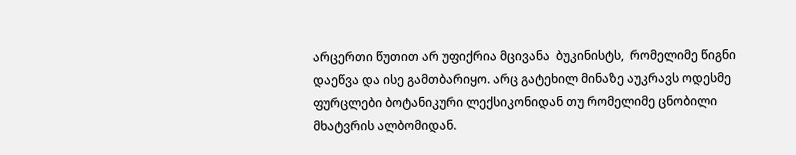არცერთი წუთით არ უფიქრია მცივანა  ბუკინისტს,  რომელიმე წიგნი დაეწვა და ისე გამთბარიყო. არც გატეხილ მინაზე აუკრავს ოდესმე ფურცლები ბოტანიკური ლექსიკონიდან თუ რომელიმე ცნობილი მხატვრის ალბომიდან.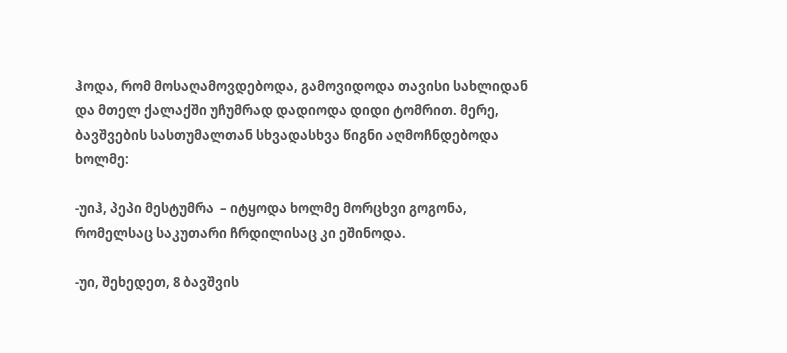ჰოდა, რომ მოსაღამოვდებოდა, გამოვიდოდა თავისი სახლიდან და მთელ ქალაქში უჩუმრად დადიოდა დიდი ტომრით. მერე, ბავშვების სასთუმალთან სხვადასხვა წიგნი აღმოჩნდებოდა ხოლმე:

-უიჰ, პეპი მესტუმრა  – იტყოდა ხოლმე მორცხვი გოგონა, რომელსაც საკუთარი ჩრდილისაც კი ეშინოდა.

-უი, შეხედეთ, 8 ბავშვის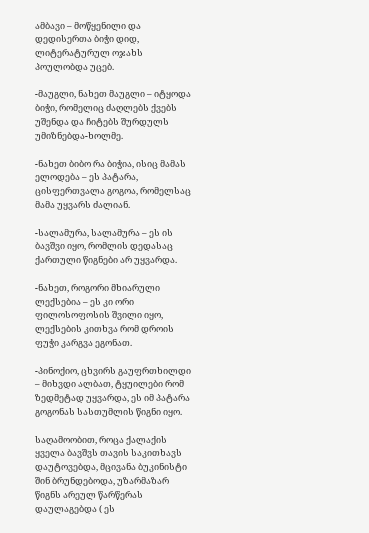ამბავი – მოწყენილი და დედისერთა ბიჭი დიდ, ლიტერატურულ ოჯახს პოულობდა უცებ.

-მაუგლი, ნახეთ მაუგლი – იტყოდა ბიჭი, რომელიც ძაღლებს ქვებს უშენდა და ჩიტებს შურდულს უმიზნებდა-ხოლმე.

-ნახეთ ბიბო რა ბიჭია, ისიც მამას ელოდება – ეს პატარა, ცისფერთვალა გოგოა, რომელსაც მამა უყვარს ძალიან.

-სალამურა, სალამურა – ეს ის ბავშვი იყო, რომლის დედასაც ქართული წიგნები არ უყვარდა.

-ნახეთ, როგორი მხიარული ლექსებია – ეს კი ორი ფილოსოფოსის შვილი იყო,  ლექსების კითხვა რომ დროის ფუჭი კარგვა ეგონათ.

-პინოქიო, ცხვირს გაუფრთხილდი – მიხვდი ალბათ, ტყუილები რომ ზედმეტად უყვარდა, ეს იმ პატარა გოგონას სასთუმლის წიგნი იყო.

საღამოობით, როცა ქალაქის ყველა ბავშვს თავის საკითხავს დაუტოვებდა, მცივანა ბუკინისტი შინ ბრუნდებოდა, უზარმაზარ წიგნს არეულ წარწერას  დაულაგებდა ( ეს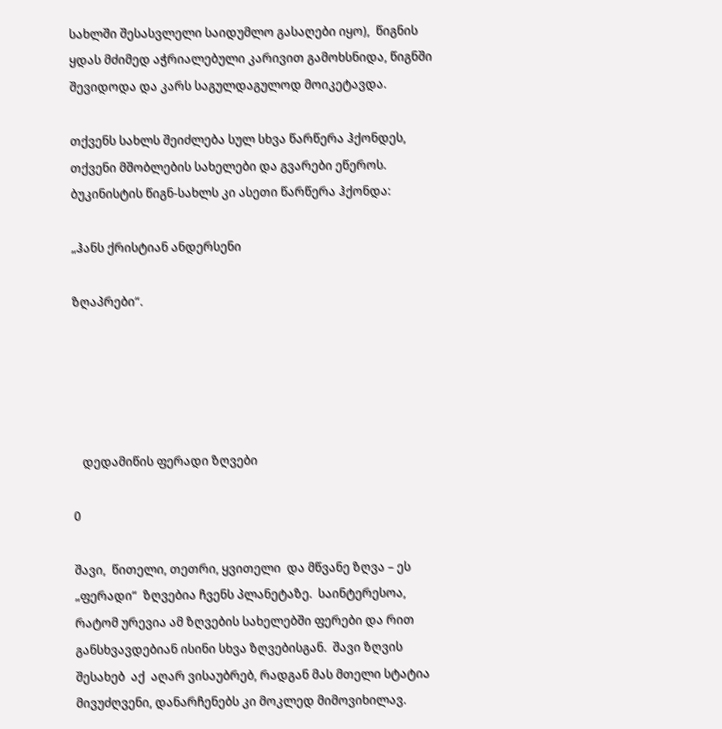სახლში შესასვლელი საიდუმლო გასაღები იყო),  წიგნის ყდას მძიმედ აჭრიალებული კარივით გამოხსნიდა, წიგნში შევიდოდა და კარს საგულდაგულოდ მოიკეტავდა.

თქვენს სახლს შეიძლება სულ სხვა წარწერა ჰქონდეს, თქვენი მშობლების სახელები და გვარები ეწეროს. ბუკინისტის წიგნ-სახლს კი ასეთი წარწერა ჰქონდა:

„ჰანს ქრისტიან ანდერსენი

ზღაპრები“.





   დედამიწის ფერადი ზღვები

0

შავი,  წითელი, თეთრი, ყვითელი  და მწვანე ზღვა – ეს „ფერადი“  ზღვებია ჩვენს პლანეტაზე.  საინტერესოა,  რატომ ურევია ამ ზღვების სახელებში ფერები და რით განსხვავდებიან ისინი სხვა ზღვებისგან.  შავი ზღვის შესახებ  აქ  აღარ ვისაუბრებ, რადგან მას მთელი სტატია მივუძღვენი, დანარჩენებს კი მოკლედ მიმოვიხილავ.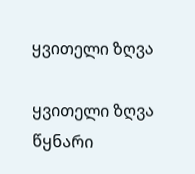ყვითელი ზღვა

ყვითელი ზღვა წყნარი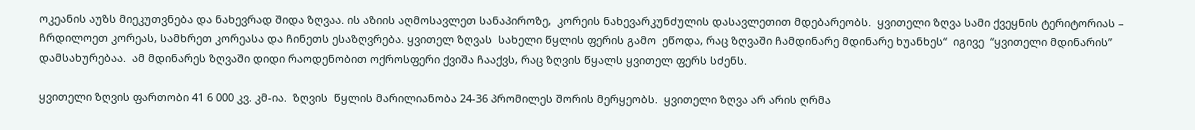ოკეანის აუზს მიეკუთვნება და ნახევრად შიდა ზღვაა. ის აზიის აღმოსავლეთ სანაპიროზე,  კორეის ნახევარკუნძულის დასავლეთით მდებარეობს.  ყვითელი ზღვა სამი ქვეყნის ტერიტორიას –  ჩრდილოეთ კორეას, სამხრეთ კორეასა და ჩინეთს ესაზღვრება. ყვითელ ზღვას  სახელი წყლის ფერის გამო  ეწოდა, რაც ზღვაში ჩამდინარე მდინარე ხუანხეს“  იგივე  “ყვითელი მდინარის”  დამსახურებაა.  ამ მდინარეს ზღვაში დიდი რაოდენობით ოქროსფერი ქვიშა ჩააქვს, რაც ზღვის წყალს ყვითელ ფერს სძენს.

ყვითელი ზღვის ფართობი 41 6 000 კვ. კმ-ია.  ზღვის  წყლის მარილიანობა 24-36 პრომილეს შორის მერყეობს.  ყვითელი ზღვა არ არის ღრმა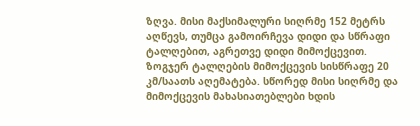ზღვა. მისი მაქსიმალური სიღრმე 152 მეტრს აღწევს, თუმცა გამოირჩევა დიდი და სწრაფი ტალღებით, აგრეთვე დიდი მიმოქცევით. ზოგჯერ ტალღების მიმოქცევის სისწრაფე 20 კმ/საათს აღემატება. სწორედ მისი სიღრმე და მიმოქცევის მახასიათებლები ხდის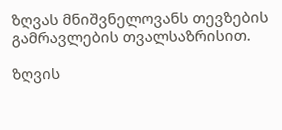ზღვას მნიშვნელოვანს თევზების გამრავლების თვალსაზრისით.

ზღვის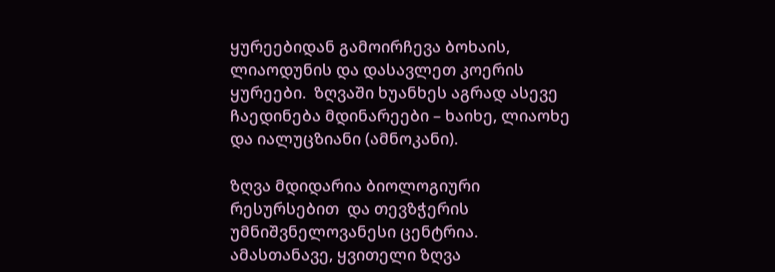ყურეებიდან გამოირჩევა ბოხაის, ლიაოდუნის და დასავლეთ კოერის ყურეები.  ზღვაში ხუანხეს აგრად ასევე  ჩაედინება მდინარეები – ხაიხე, ლიაოხე და იალუცზიანი (ამნოკანი).

ზღვა მდიდარია ბიოლოგიური რესურსებით  და თევზჭერის  უმნიშვნელოვანესი ცენტრია. ამასთანავე, ყვითელი ზღვა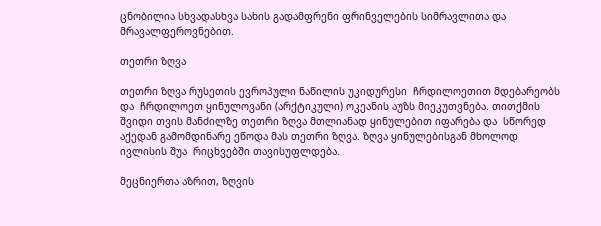ცნობილია სხვადასხვა სახის გადამფრენი ფრინველების სიმრავლითა და მრავალფეროვნებით.

თეთრი ზღვა

თეთრი ზღვა რუსეთის ევროპული ნაწილის უკიდურესი  ჩრდილოეთით მდებარეობს და  ჩრდილოეთ ყინულოვანი (არქტიკული) ოკეანის აუზს მიეკუთვნება. თითქმის შვიდი თვის მანძილზე თეთრი ზღვა მთლიანად ყინულებით იფარება და  სწორედ აქედან გამომდინარე ეწოდა მას თეთრი ზღვა. ზღვა ყინულებისგან მხოლოდ  ივლისის შუა  რიცხვებში თავისუფლდება.

მეცნიერთა აზრით, ზღვის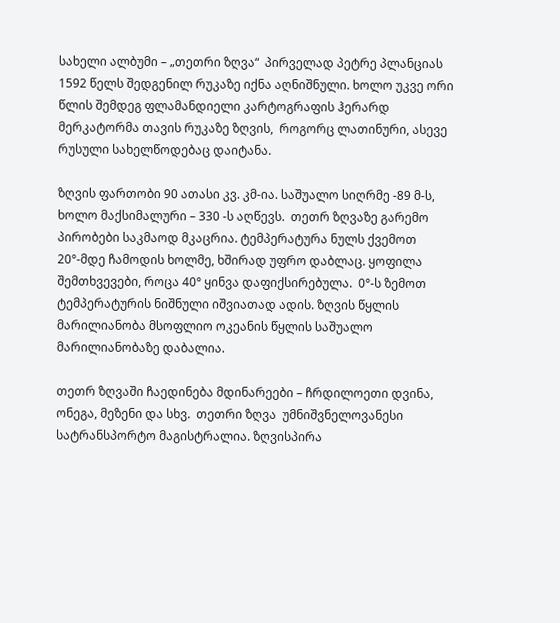სახელი ალბუმი – „თეთრი ზღვა“  პირველად პეტრე პლანციას 1592 წელს შედგენილ რუკაზე იქნა აღნიშნული. ხოლო უკვე ორი წლის შემდეგ ფლამანდიელი კარტოგრაფის ჰერარდ მერკატორმა თავის რუკაზე ზღვის,  როგორც ლათინური, ასევე  რუსული სახელწოდებაც დაიტანა.

ზღვის ფართობი 90 ათასი კვ. კმ-ია. საშუალო სიღრმე -89 მ-ს, ხოლო მაქსიმალური – 330 -ს აღწევს.  თეთრ ზღვაზე გარემო პირობები საკმაოდ მკაცრია. ტემპერატურა ნულს ქვემოთ 20°-მდე ჩამოდის ხოლმე, ხშირად უფრო დაბლაც. ყოფილა შემთხვევები, როცა 40° ყინვა დაფიქსირებულა.  0°-ს ზემოთ ტემპერატურის ნიშნული იშვიათად ადის. ზღვის წყლის მარილიანობა მსოფლიო ოკეანის წყლის საშუალო მარილიანობაზე დაბალია.

თეთრ ზღვაში ჩაედინება მდინარეები – ჩრდილოეთი დვინა, ონეგა, მეზენი და სხვ.  თეთრი ზღვა  უმნიშვნელოვანესი სატრანსპორტო მაგისტრალია. ზღვისპირა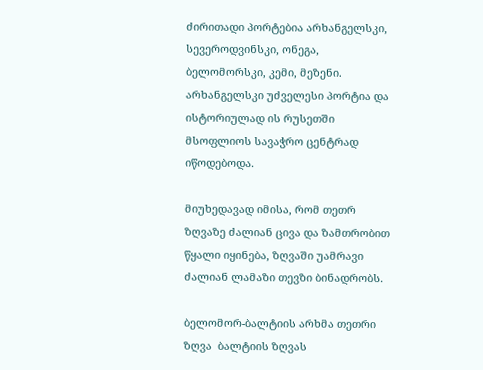ძირითადი პორტებია არხანგელსკი, სევეროდვინსკი, ონეგა, ბელომორსკი, კემი, მეზენი.  არხანგელსკი უძველესი პორტია და ისტორიულად ის რუსეთში მსოფლიოს სავაჭრო ცენტრად იწოდებოდა.

მიუხედავად იმისა, რომ თეთრ ზღვაზე ძალიან ცივა და ზამთრობით წყალი იყინება, ზღვაში უამრავი ძალიან ლამაზი თევზი ბინადრობს.

ბელომორ-ბალტიის არხმა თეთრი ზღვა  ბალტიის ზღვას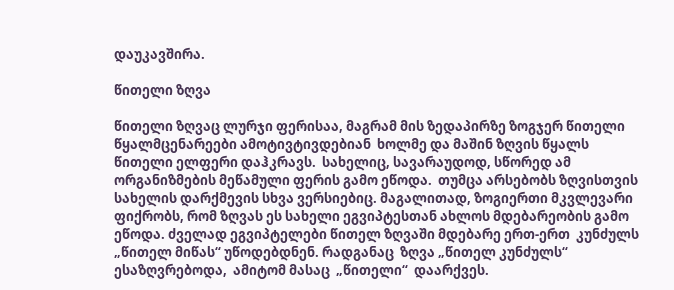დაუკავშირა.

წითელი ზღვა

წითელი ზღვაც ლურჯი ფერისაა, მაგრამ მის ზედაპირზე ზოგჯერ წითელი წყალმცენარეები ამოტივტივდებიან  ხოლმე და მაშინ ზღვის წყალს წითელი ელფერი დაჰკრავს.  სახელიც, სავარაუდოდ, სწორედ ამ  ორგანიზმების მეწამული ფერის გამო ეწოდა.  თუმცა არსებობს ზღვისთვის სახელის დარქმევის სხვა ვერსიებიც. მაგალითად, ზოგიერთი მკვლევარი ფიქრობს, რომ ზღვას ეს სახელი ეგვიპტესთან ახლოს მდებარეობის გამო ეწოდა. ძველად ეგვიპტელები წითელ ზღვაში მდებარე ერთ-ერთ  კუნძულს „წითელ მიწას“ უწოდებდნენ. რადგანაც  ზღვა „წითელ კუნძულს“ ესაზღვრებოდა,  ამიტომ მასაც  „წითელი“  დაარქვეს.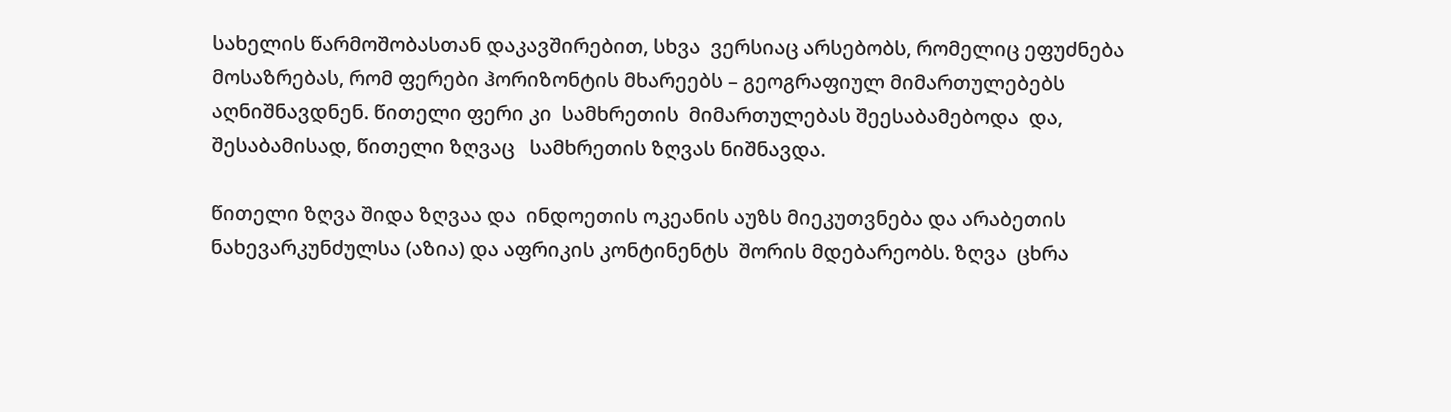სახელის წარმოშობასთან დაკავშირებით, სხვა  ვერსიაც არსებობს, რომელიც ეფუძნება მოსაზრებას, რომ ფერები ჰორიზონტის მხარეებს – გეოგრაფიულ მიმართულებებს აღნიშნავდნენ. წითელი ფერი კი  სამხრეთის  მიმართულებას შეესაბამებოდა  და, შესაბამისად, წითელი ზღვაც   სამხრეთის ზღვას ნიშნავდა.

წითელი ზღვა შიდა ზღვაა და  ინდოეთის ოკეანის აუზს მიეკუთვნება და არაბეთის ნახევარკუნძულსა (აზია) და აფრიკის კონტინენტს  შორის მდებარეობს. ზღვა  ცხრა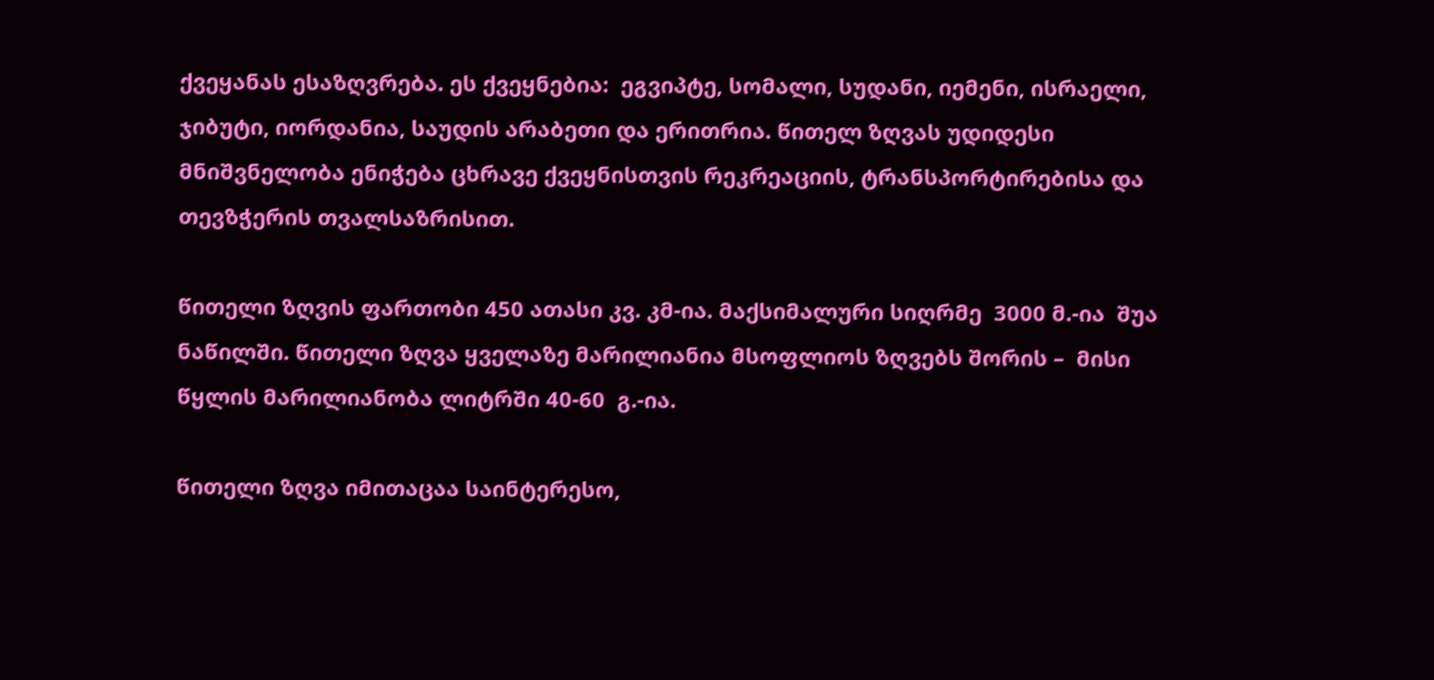ქვეყანას ესაზღვრება. ეს ქვეყნებია:  ეგვიპტე, სომალი, სუდანი, იემენი, ისრაელი, ჯიბუტი, იორდანია, საუდის არაბეთი და ერითრია. წითელ ზღვას უდიდესი მნიშვნელობა ენიჭება ცხრავე ქვეყნისთვის რეკრეაციის, ტრანსპორტირებისა და თევზჭერის თვალსაზრისით.

წითელი ზღვის ფართობი 450 ათასი კვ. კმ-ია. მაქსიმალური სიღრმე  3000 მ.-ია  შუა ნაწილში. წითელი ზღვა ყველაზე მარილიანია მსოფლიოს ზღვებს შორის –  მისი წყლის მარილიანობა ლიტრში 40-60  გ.-ია.

წითელი ზღვა იმითაცაა საინტერესო,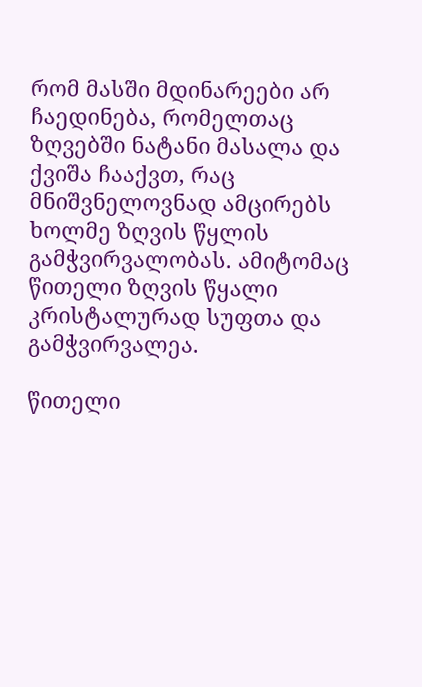რომ მასში მდინარეები არ  ჩაედინება, რომელთაც ზღვებში ნატანი მასალა და ქვიშა ჩააქვთ, რაც მნიშვნელოვნად ამცირებს  ხოლმე ზღვის წყლის გამჭვირვალობას. ამიტომაც  წითელი ზღვის წყალი კრისტალურად სუფთა და გამჭვირვალეა.

წითელი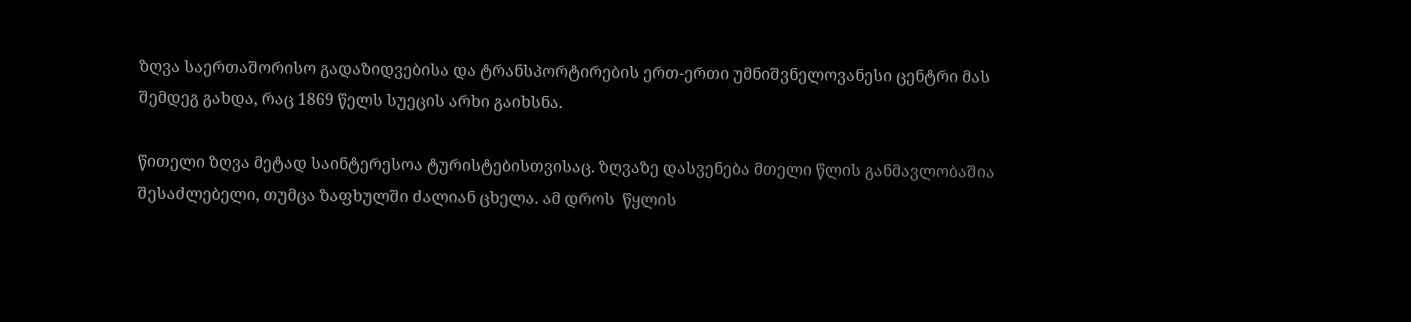ზღვა საერთაშორისო გადაზიდვებისა და ტრანსპორტირების ერთ-ერთი უმნიშვნელოვანესი ცენტრი მას შემდეგ გახდა, რაც 1869 წელს სუეცის არხი გაიხსნა.

წითელი ზღვა მეტად საინტერესოა ტურისტებისთვისაც. ზღვაზე დასვენება მთელი წლის განმავლობაშია შესაძლებელი, თუმცა ზაფხულში ძალიან ცხელა. ამ დროს  წყლის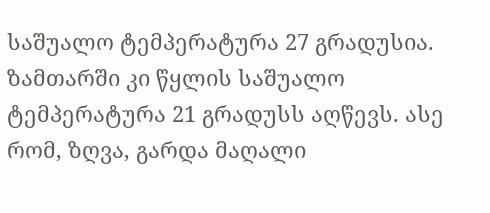საშუალო ტემპერატურა 27 გრადუსია. ზამთარში კი წყლის საშუალო ტემპერატურა 21 გრადუსს აღწევს. ასე რომ, ზღვა, გარდა მაღალი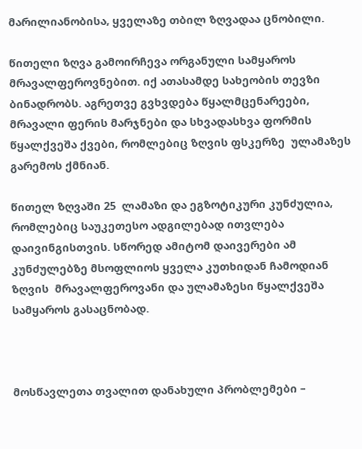მარილიანობისა, ყველაზე თბილ ზღვადაა ცნობილი.

წითელი ზღვა გამოირჩევა ორგანული სამყაროს  მრავალფეროვნებით. იქ ათასამდე სახეობის თევზი ბინადრობს. აგრეთვე გვხვდება წყალმცენარეები,  მრავალი ფერის მარჯნები და სხვადასხვა ფორმის წყალქვეშა ქვები, რომლებიც ზღვის ფსკერზე  ულამაზეს გარემოს ქმნიან.

წითელ ზღვაში 25  ლამაზი და ეგზოტიკური კუნძულია, რომლებიც საუკეთესო ადგილებად ითვლება დაივინგისთვის. სწორედ ამიტომ დაივერები ამ კუნძულებზე მსოფლიოს ყველა კუთხიდან ჩამოდიან ზღვის  მრავალფეროვანი და ულამაზესი წყალქვეშა სამყაროს გასაცნობად.



მოსწავლეთა თვალით დანახული პრობლემები –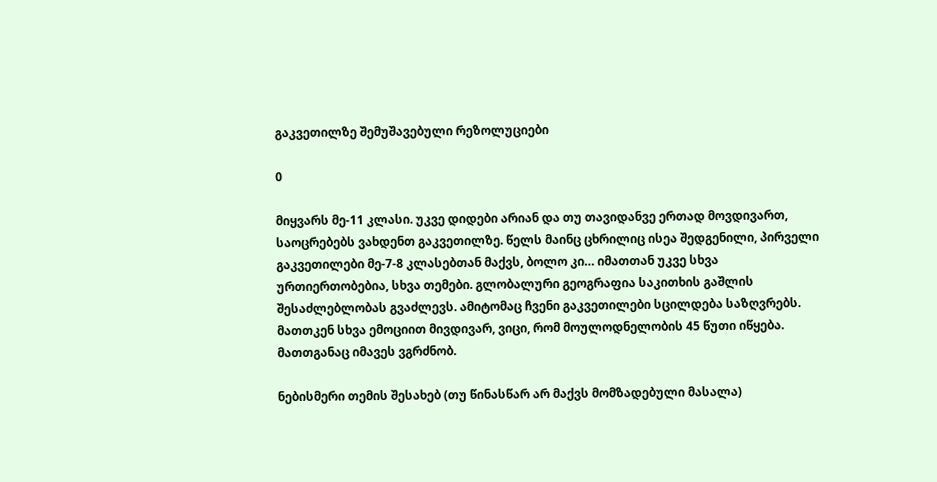გაკვეთილზე შემუშავებული რეზოლუციები

0

მიყვარს მე-11 კლასი. უკვე დიდები არიან და თუ თავიდანვე ერთად მოვდივართ, საოცრებებს ვახდენთ გაკვეთილზე. წელს მაინც ცხრილიც ისეა შედგენილი, პირველი გაკვეთილები მე-7-8 კლასებთან მაქვს, ბოლო კი… იმათთან უკვე სხვა ურთიერთობებია, სხვა თემები. გლობალური გეოგრაფია საკითხის გაშლის შესაძლებლობას გვაძლევს. ამიტომაც ჩვენი გაკვეთილები სცილდება საზღვრებს. მათთკენ სხვა ემოციით მივდივარ, ვიცი, რომ მოულოდნელობის 45 წუთი იწყება. მათთგანაც იმავეს ვგრძნობ.

ნებისმერი თემის შესახებ (თუ წინასწარ არ მაქვს მომზადებული მასალა)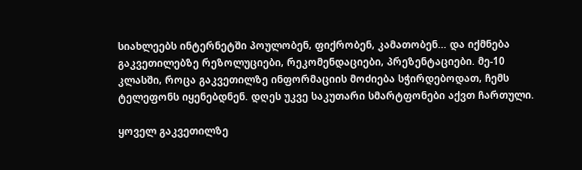სიახლეებს ინტერნეტში პოულობენ, ფიქრობენ, კამათობენ… და იქმნება გაკვეთილებზე რეზოლუციები, რეკომენდაციები, პრეზენტაციები. მე-10 კლასში, როცა გაკვეთილზე ინფორმაციის მოძიება სჭირდებოდათ, ჩემს ტელეფონს იყენებდნენ. დღეს უკვე საკუთარი სმარტფონები აქვთ ჩართული.

ყოველ გაკვეთილზე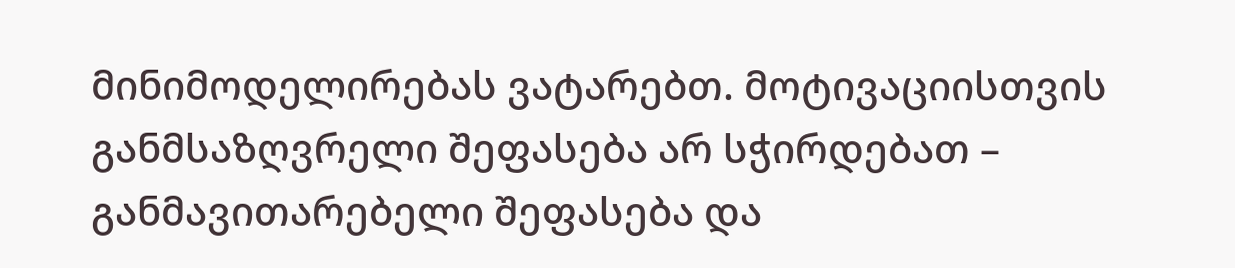მინიმოდელირებას ვატარებთ. მოტივაციისთვის განმსაზღვრელი შეფასება არ სჭირდებათ – განმავითარებელი შეფასება და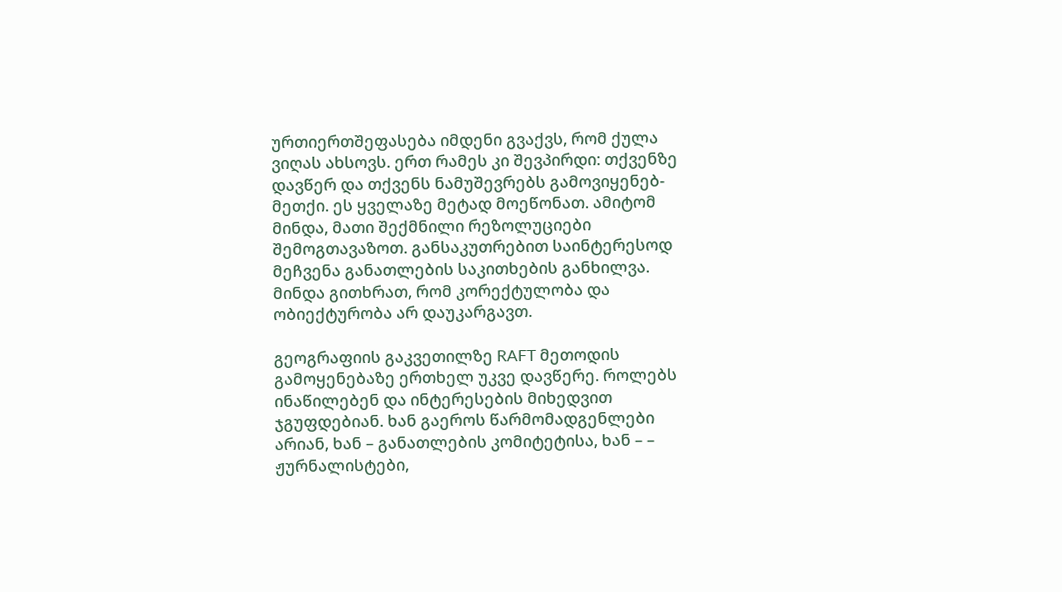ურთიერთშეფასება იმდენი გვაქვს, რომ ქულა ვიღას ახსოვს. ერთ რამეს კი შევპირდი: თქვენზე დავწერ და თქვენს ნამუშევრებს გამოვიყენებ-მეთქი. ეს ყველაზე მეტად მოეწონათ. ამიტომ მინდა, მათი შექმნილი რეზოლუციები შემოგთავაზოთ. განსაკუთრებით საინტერესოდ მეჩვენა განათლების საკითხების განხილვა. მინდა გითხრათ, რომ კორექტულობა და ობიექტურობა არ დაუკარგავთ.

გეოგრაფიის გაკვეთილზე RAFT მეთოდის გამოყენებაზე ერთხელ უკვე დავწერე. როლებს ინაწილებენ და ინტერესების მიხედვით ჯგუფდებიან. ხან გაეროს წარმომადგენლები არიან, ხან – განათლების კომიტეტისა, ხან – – ჟურნალისტები,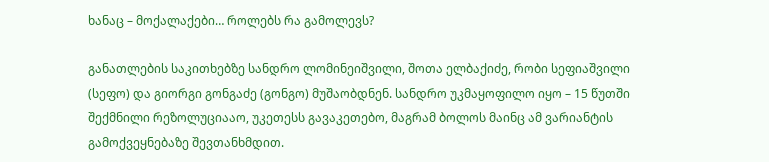ხანაც – მოქალაქები… როლებს რა გამოლევს?

განათლების საკითხებზე სანდრო ლომინეიშვილი, შოთა ელბაქიძე, რობი სეფიაშვილი (სეფო) და გიორგი გონგაძე (გონგო) მუშაობდნენ. სანდრო უკმაყოფილო იყო – 15 წუთში შექმნილი რეზოლუციააო, უკეთესს გავაკეთებო, მაგრამ ბოლოს მაინც ამ ვარიანტის გამოქვეყნებაზე შევთანხმდით.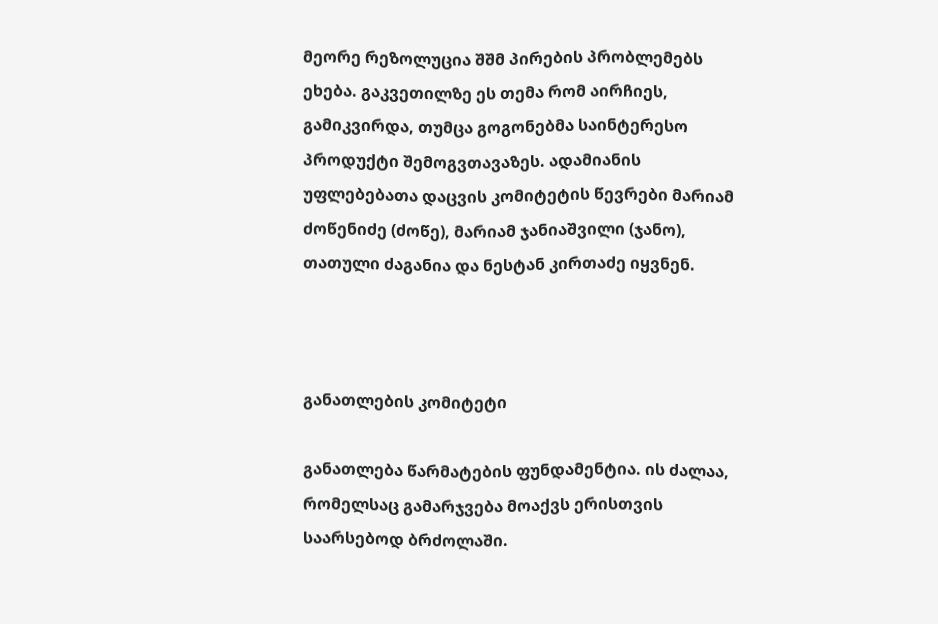მეორე რეზოლუცია შშმ პირების პრობლემებს ეხება. გაკვეთილზე ეს თემა რომ აირჩიეს, გამიკვირდა, თუმცა გოგონებმა საინტერესო პროდუქტი შემოგვთავაზეს. ადამიანის უფლებებათა დაცვის კომიტეტის წევრები მარიამ ძოწენიძე (ძოწე), მარიამ ჯანიაშვილი (ჯანო), თათული ძაგანია და ნესტან კირთაძე იყვნენ.



განათლების კომიტეტი

განათლება წარმატების ფუნდამენტია. ის ძალაა, რომელსაც გამარჯვება მოაქვს ერისთვის საარსებოდ ბრძოლაში.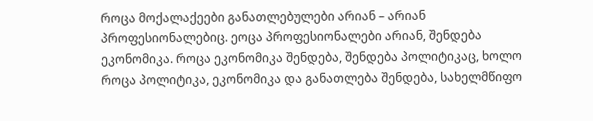როცა მოქალაქეები განათლებულები არიან – არიან პროფესიონალებიც. ეოცა პროფესიონალები არიან, შენდება ეკონომიკა. როცა ეკონომიკა შენდება, შენდება პოლიტიკაც, ხოლო როცა პოლიტიკა, ეკონომიკა და განათლება შენდება, სახელმწიფო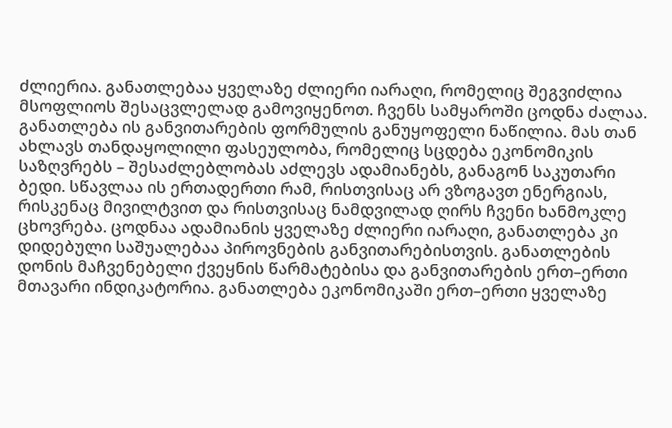ძლიერია. განათლებაა ყველაზე ძლიერი იარაღი, რომელიც შეგვიძლია მსოფლიოს შესაცვლელად გამოვიყენოთ. ჩვენს სამყაროში ცოდნა ძალაა. განათლება ის განვითარების ფორმულის განუყოფელი ნაწილია. მას თან ახლავს თანდაყოლილი ფასეულობა, რომელიც სცდება ეკონომიკის საზღვრებს – შესაძლებლობას აძლევს ადამიანებს, განაგონ საკუთარი ბედი. სწავლაა ის ერთადერთი რამ, რისთვისაც არ ვზოგავთ ენერგიას, რისკენაც მივილტვით და რისთვისაც ნამდვილად ღირს ჩვენი ხანმოკლე ცხოვრება. ცოდნაა ადამიანის ყველაზე ძლიერი იარაღი, განათლება კი დიდებული საშუალებაა პიროვნების განვითარებისთვის. განათლების დონის მაჩვენებელი ქვეყნის წარმატებისა და განვითარების ერთ–ერთი მთავარი ინდიკატორია. განათლება ეკონომიკაში ერთ–ერთი ყველაზე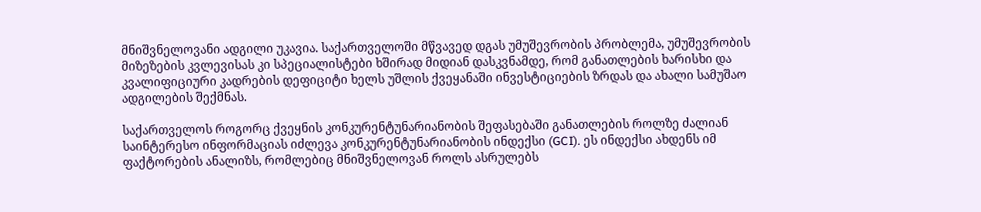მნიშვნელოვანი ადგილი უკავია. საქართველოში მწვავედ დგას უმუშევრობის პრობლემა, უმუშევრობის მიზეზების კვლევისას კი სპეციალისტები ხშირად მიდიან დასკვნამდე, რომ განათლების ხარისხი და კვალიფიციური კადრების დეფიციტი ხელს უშლის ქვეყანაში ინვესტიციების ზრდას და ახალი სამუშაო ადგილების შექმნას.

საქართველოს როგორც ქვეყნის კონკურენტუნარიანობის შეფასებაში განათლების როლზე ძალიან საინტერესო ინფორმაციას იძლევა კონკურენტუნარიანობის ინდექსი (GCI). ეს ინდექსი ახდენს იმ ფაქტორების ანალიზს, რომლებიც მნიშვნელოვან როლს ასრულებს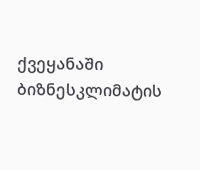ქვეყანაში ბიზნესკლიმატის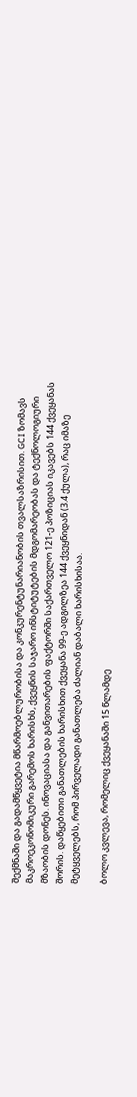შექმნაში და გადამწყვეტია მწარმოებლურობისა და კონკურენტუნარიანობის თვალსაზრისით. GCI ზომავს მაკროეკონომიკური გარემოს ხარისხს, ქვეყნის საჯარო ინსტიტუტების მდგომარეობას და ტექნოლოგიური მზაობის დონეს. ინოვაციასა და განვითარების ფაქტორში საქართველო 121-ე პოზიციას იკავებს 144 ქვეყანას შორის. დაწყებითი განათლების ხარისხით ქვეყანა 99-ე ადგილზეა 144 ქვეყნიდან (3.4 ქულა), რაც იმაზე მეტყველებს, რომ პირველადი განათლება ძალიან დაბალი ხარისხისაა.

ბოლო კვლევა, რომელიც ქვეყანაში 15 წლამდე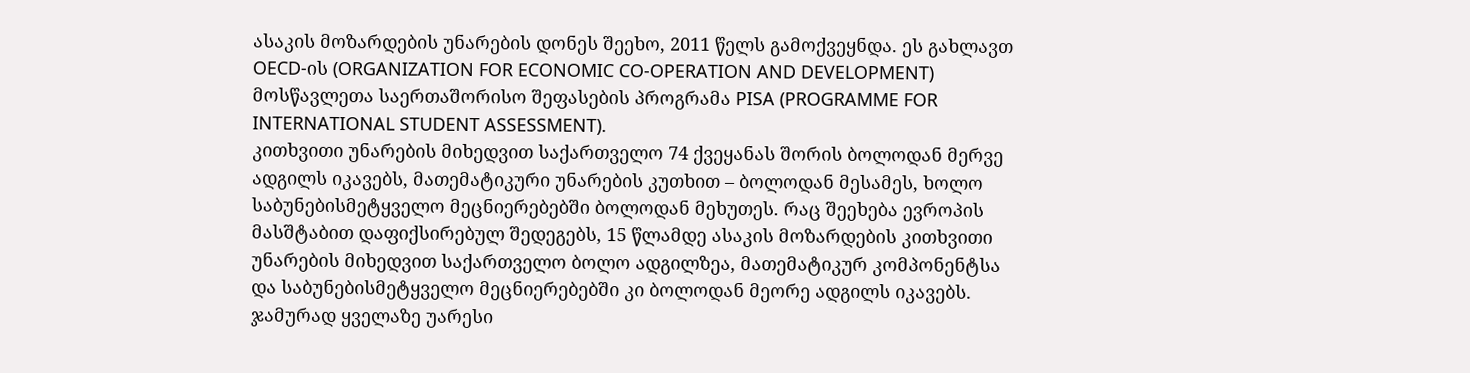ასაკის მოზარდების უნარების დონეს შეეხო, 2011 წელს გამოქვეყნდა. ეს გახლავთ OECD-ის (ORGANIZATION FOR ECONOMIC CO-OPERATION AND DEVELOPMENT) მოსწავლეთა საერთაშორისო შეფასების პროგრამა PISA (PROGRAMME FOR INTERNATIONAL STUDENT ASSESSMENT).
კითხვითი უნარების მიხედვით საქართველო 74 ქვეყანას შორის ბოლოდან მერვე ადგილს იკავებს, მათემატიკური უნარების კუთხით – ბოლოდან მესამეს, ხოლო საბუნებისმეტყველო მეცნიერებებში ბოლოდან მეხუთეს. რაც შეეხება ევროპის მასშტაბით დაფიქსირებულ შედეგებს, 15 წლამდე ასაკის მოზარდების კითხვითი უნარების მიხედვით საქართველო ბოლო ადგილზეა, მათემატიკურ კომპონენტსა და საბუნებისმეტყველო მეცნიერებებში კი ბოლოდან მეორე ადგილს იკავებს. ჯამურად ყველაზე უარესი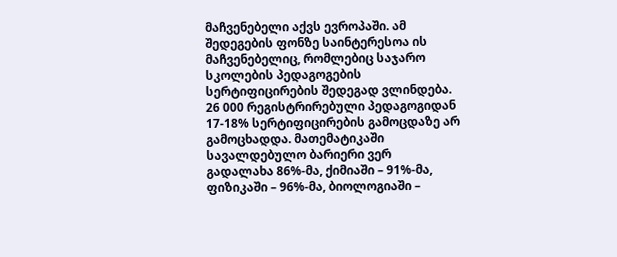მაჩვენებელი აქვს ევროპაში. ამ შედეგების ფონზე საინტერესოა ის მაჩვენებელიც, რომლებიც საჯარო სკოლების პედაგოგების სერტიფიცირების შედეგად ვლინდება. 26 000 რეგისტრირებული პედაგოგიდან 17-18% სერტიფიცირების გამოცდაზე არ გამოცხადდა. მათემატიკაში სავალდებულო ბარიერი ვერ გადალახა 86%-მა, ქიმიაში – 91%-მა, ფიზიკაში – 96%-მა, ბიოლოგიაში –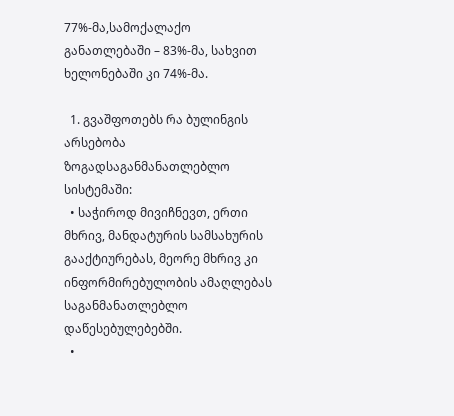77%-მა,სამოქალაქო განათლებაში – 83%-მა, სახვით ხელონებაში კი 74%-მა.

  1. გვაშფოთებს რა ბულინგის არსებობა ზოგადსაგანმანათლებლო სისტემაში:
  • საჭიროდ მივიჩნევთ, ერთი მხრივ, მანდატურის სამსახურის გააქტიურებას, მეორე მხრივ კი ინფორმირებულობის ამაღლებას საგანმანათლებლო დაწესებულებებში.
  •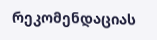რეკომენდაციას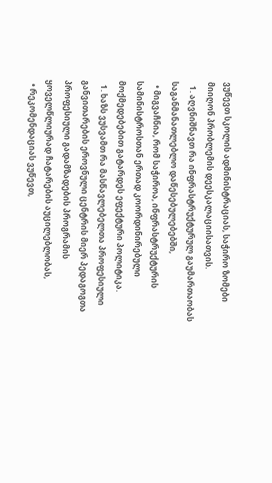ვუწევთ სკოლის ადმინისტრაციას, საჭირო ზომები მიიღონ პრობლემის დეესკალაციისათვის.
  1. აღვნიშნავთ რა ინფრასტრუქტურულ გაუმართაობას საგანმანათლებლო დაწესებულებებში,
  • მიგვაჩნია, რომ საჭიროა, ინფრასტრუქტურის სამინისტროსთან ერთად კოორდინირებული მოქმედებებით გატარდეს ეფექტური პოლიტიკა.
  1. ხაზს ვუსვამთ რა მასწავლებელთა პროფესიული განვითარების ეროვნული ცენტრის მიერ პედაგოგთა პროფესიული გადამზადების პროგრამის ყოველწლიურად ჩატარების აუცილებლობას,
  • რეკომენდაციას ვუწევთ,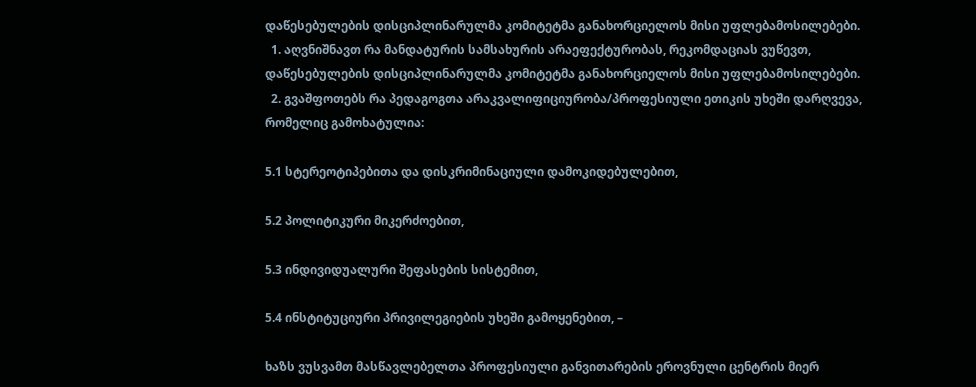დაწესებულების დისციპლინარულმა კომიტეტმა განახორციელოს მისი უფლებამოსილებები.
  1. აღვნიშნავთ რა მანდატურის სამსახურის არაეფექტურობას, რეკომდაციას ვუწევთ, დაწესებულების დისციპლინარულმა კომიტეტმა განახორციელოს მისი უფლებამოსილებები.
  2. გვაშფოთებს რა პედაგოგთა არაკვალიფიციურობა/პროფესიული ეთიკის უხეში დარღვევა, რომელიც გამოხატულია:

5.1 სტერეოტიპებითა და დისკრიმინაციული დამოკიდებულებით,

5.2 პოლიტიკური მიკერძოებით,

5.3 ინდივიდუალური შეფასების სისტემით,

5.4 ინსტიტუციური პრივილეგიების უხეში გამოყენებით, –

ხაზს ვუსვამთ მასწავლებელთა პროფესიული განვითარების ეროვნული ცენტრის მიერ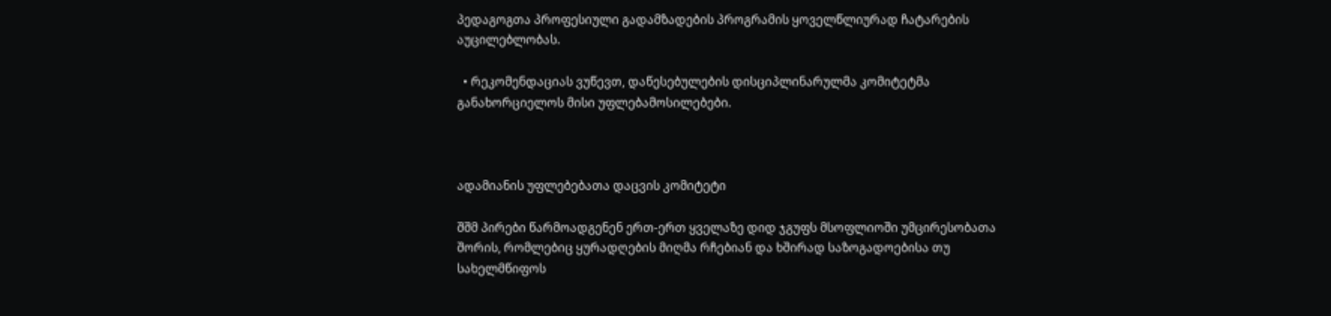პედაგოგთა პროფესიული გადამზადების პროგრამის ყოველწლიურად ჩატარების აუცილებლობას.

  • რეკომენდაციას ვუწევთ, დაწესებულების დისციპლინარულმა კომიტეტმა განახორციელოს მისი უფლებამოსილებები.



ადამიანის უფლებებათა დაცვის კომიტეტი

შშმ პირები წარმოადგენენ ერთ-ერთ ყველაზე დიდ ჯგუფს მსოფლიოში უმცირესობათა შორის, რომლებიც ყურადღების მიღმა რჩებიან და ხშირად საზოგადოებისა თუ სახელმწიფოს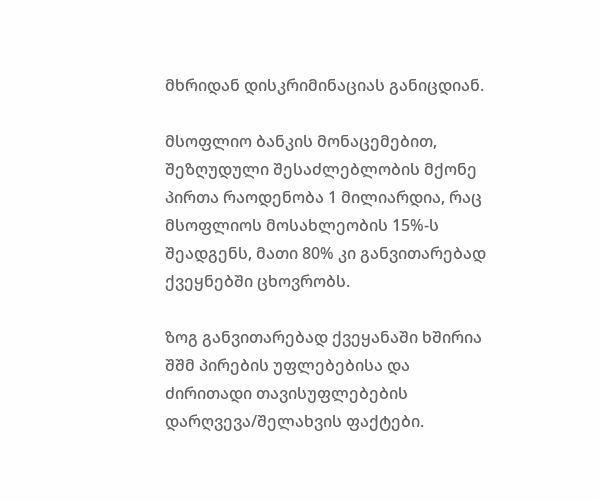მხრიდან დისკრიმინაციას განიცდიან.

მსოფლიო ბანკის მონაცემებით, შეზღუდული შესაძლებლობის მქონე პირთა რაოდენობა 1 მილიარდია, რაც მსოფლიოს მოსახლეობის 15%-ს შეადგენს, მათი 80% კი განვითარებად ქვეყნებში ცხოვრობს.

ზოგ განვითარებად ქვეყანაში ხშირია შშმ პირების უფლებებისა და ძირითადი თავისუფლებების დარღვევა/შელახვის ფაქტები.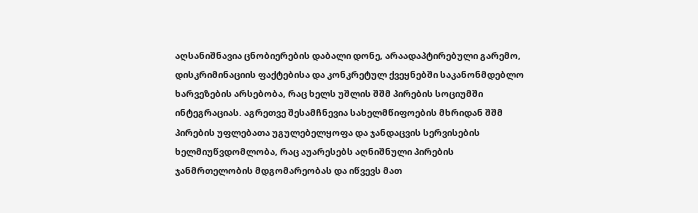აღსანიშნავია ცნობიერების დაბალი დონე, არაადაპტირებული გარემო, დისკრიმინაციის ფაქტებისა და კონკრეტულ ქვეყნებში საკანონმდებლო ხარვეზების არსებობა, რაც ხელს უშლის შშმ პირების სოციუმში ინტეგრაციას. აგრეთვე შესამჩნევია სახელმწიფოების მხრიდან შშმ პირების უფლებათა უგულებელყოფა და ჯანდაცვის სერვისების ხელმიუწვდომლობა, რაც აუარესებს აღნიშნული პირების ჯანმრთელობის მდგომარეობას და იწვევს მათ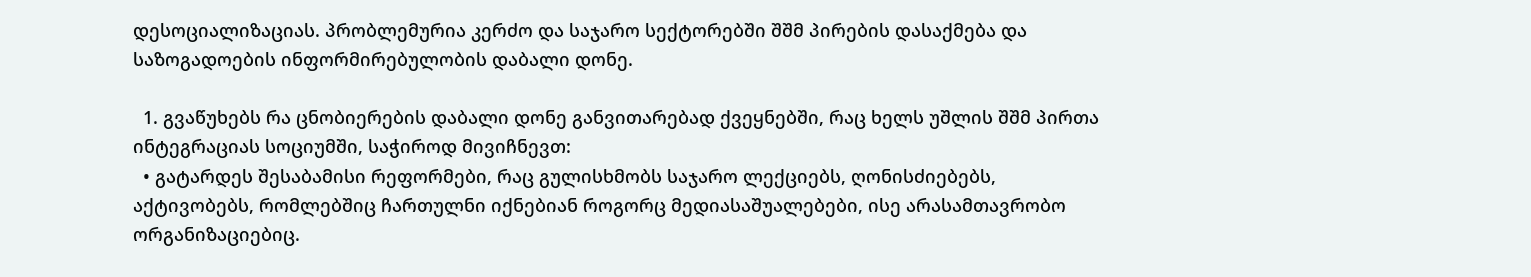დესოციალიზაციას. პრობლემურია კერძო და საჯარო სექტორებში შშმ პირების დასაქმება და საზოგადოების ინფორმირებულობის დაბალი დონე.

  1. გვაწუხებს რა ცნობიერების დაბალი დონე განვითარებად ქვეყნებში, რაც ხელს უშლის შშმ პირთა ინტეგრაციას სოციუმში, საჭიროდ მივიჩნევთ:
  • გატარდეს შესაბამისი რეფორმები, რაც გულისხმობს საჯარო ლექციებს, ღონისძიებებს, აქტივობებს, რომლებშიც ჩართულნი იქნებიან როგორც მედიასაშუალებები, ისე არასამთავრობო ორგანიზაციებიც.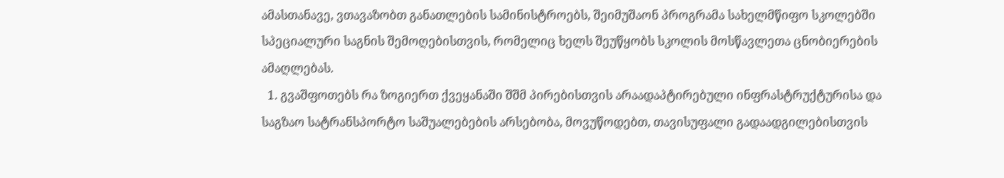ამასთანავე, ვთავაზობთ განათლების სამინისტროებს, შეიმუშაონ პროგრამა სახელმწიფო სკოლებში სპეციალური საგნის შემოღებისთვის, რომელიც ხელს შეუწყობს სკოლის მოსწავლეთა ცნობიერების ამაღლებას.
  1. გვაშფოთებს რა ზოგიერთ ქვეყანაში შშმ პირებისთვის არაადაპტირებული ინფრასტრუქტურისა და საგზაო სატრანსპორტო საშუალებების არსებობა, მოვუწოდებთ, თავისუფალი გადაადგილებისთვის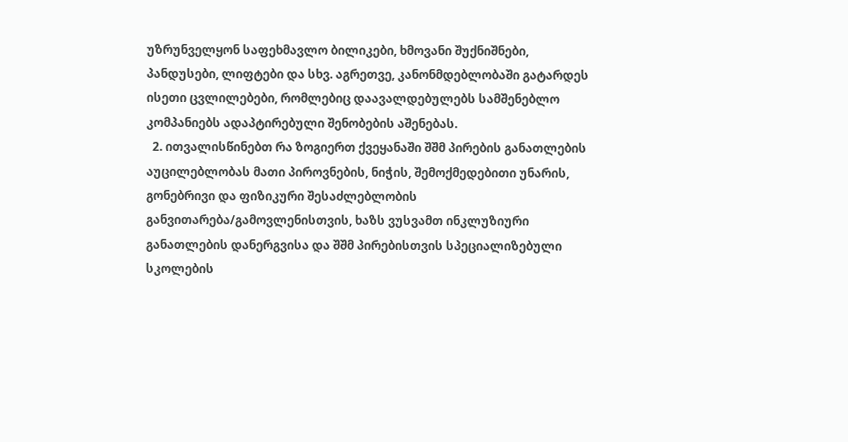უზრუნველყონ საფეხმავლო ბილიკები, ხმოვანი შუქნიშნები, პანდუსები, ლიფტები და სხვ. აგრეთვე, კანონმდებლობაში გატარდეს ისეთი ცვლილებები, რომლებიც დაავალდებულებს სამშენებლო კომპანიებს ადაპტირებული შენობების აშენებას.
  2. ითვალისწინებთ რა ზოგიერთ ქვეყანაში შშმ პირების განათლების აუცილებლობას მათი პიროვნების, ნიჭის, შემოქმედებითი უნარის, გონებრივი და ფიზიკური შესაძლებლობის განვითარება/გამოვლენისთვის, ხაზს ვუსვამთ ინკლუზიური განათლების დანერგვისა და შშმ პირებისთვის სპეციალიზებული სკოლების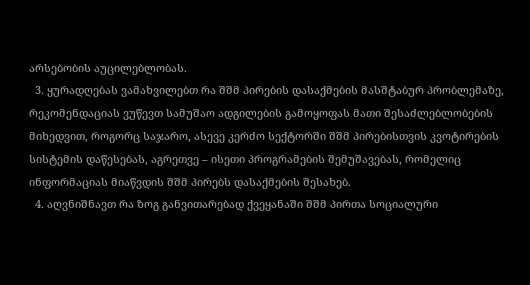არსებობის აუცილებლობას.
  3. ყურადღებას ვამახვილებთ რა შშმ პირების დასაქმების მასშტაბურ პრობლემაზე, რეკომენდაციას ვუწევთ სამუშაო ადგილების გამოყოფას მათი შესაძლებლობების მიხედვით, როგორც საჯარო, ასევე კერძო სექტორში შშმ პირებისთვის კვოტირების სისტემის დაწესებას, აგრეთვე – ისეთი პროგრამების შემუშავებას, რომელიც ინფორმაციას მიაწვდის შშმ პირებს დასაქმების შესახებ.
  4. აღვნიშნავთ რა ზოგ განვითარებად ქვეყანაში შშმ პირთა სოციალური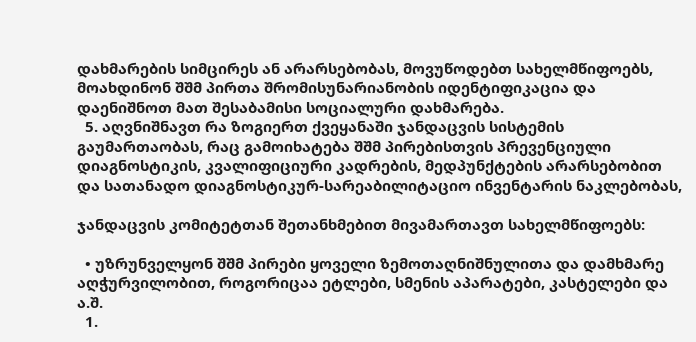დახმარების სიმცირეს ან არარსებობას, მოვუწოდებთ სახელმწიფოებს, მოახდინონ შშმ პირთა შრომისუნარიანობის იდენტიფიკაცია და დაენიშნოთ მათ შესაბამისი სოციალური დახმარება.
  5. აღვნიშნავთ რა ზოგიერთ ქვეყანაში ჯანდაცვის სისტემის გაუმართაობას, რაც გამოიხატება შშმ პირებისთვის პრევენციული დიაგნოსტიკის, კვალიფიციური კადრების, მედპუნქტების არარსებობით და სათანადო დიაგნოსტიკურ-სარეაბილიტაციო ინვენტარის ნაკლებობას,

ჯანდაცვის კომიტეტთან შეთანხმებით მივამართავთ სახელმწიფოებს:

  • უზრუნველყონ შშმ პირები ყოველი ზემოთაღნიშნულითა და დამხმარე აღჭურვილობით, როგორიცაა ეტლები, სმენის აპარატები, კასტელები და ა.შ.
  1.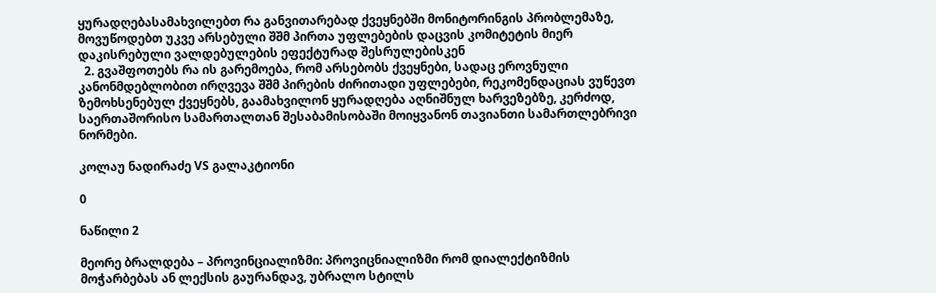ყურადღებასამახვილებთ რა განვითარებად ქვეყნებში მონიტორინგის პრობლემაზე, მოვუწოდებთ უკვე არსებული შშმ პირთა უფლებების დაცვის კომიტეტის მიერ დაკისრებული ვალდებულების ეფექტურად შესრულებისკენ
  2. გვაშფოთებს რა ის გარემოება, რომ არსებობს ქვეყნები, სადაც ეროვნული კანონმდებლობით ირღვევა შშმ პირების ძირითადი უფლებები, რეკომენდაციას ვუწევთ ზემოხსენებულ ქვეყნებს, გაამახვილონ ყურადღება აღნიშნულ ხარვეზებზე, კერძოდ, საერთაშორისო სამართალთან შესაბამისობაში მოიყვანონ თავიანთი სამართლებრივი ნორმები.

კოლაუ ნადირაძე VS გალაკტიონი

0

ნაწილი 2

მეორე ბრალდება – პროვინციალიზმი: პროვიცნიალიზმი რომ დიალექტიზმის მოჭარბებას ან ლექსის გაურანდავ, უბრალო სტილს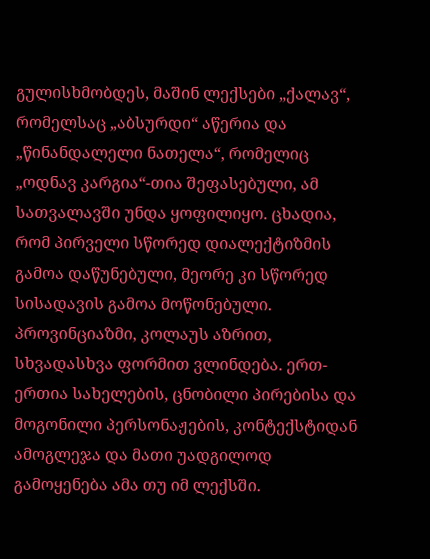გულისხმობდეს, მაშინ ლექსები „ქალავ“, რომელსაც „აბსურდი“ აწერია და „წინანდალელი ნათელა“, რომელიც „ოდნავ კარგია“-თია შეფასებული, ამ სათვალავში უნდა ყოფილიყო. ცხადია, რომ პირველი სწორედ დიალექტიზმის გამოა დაწუნებული, მეორე კი სწორედ სისადავის გამოა მოწონებული. პროვინციაზმი, კოლაუს აზრით, სხვადასხვა ფორმით ვლინდება. ერთ-ერთია სახელების, ცნობილი პირებისა და მოგონილი პერსონაჟების, კონტექსტიდან ამოგლეჯა და მათი უადგილოდ გამოყენება ამა თუ იმ ლექსში.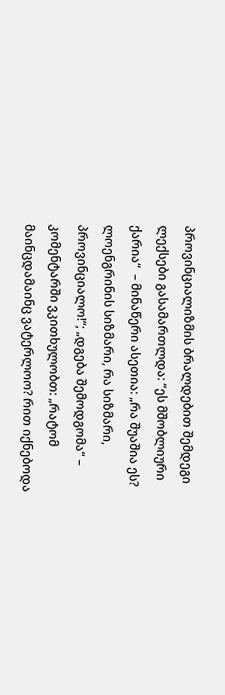პროვინციალიზმის ბრალდებით შემდეგი ლექსები გასამართლდა: “ეს მშობლიური ქარია“  – მინაწერი ასეთია: „რა შუაშია ეს? ლოენგრინის სიზმარი, რა სიზმარი, პროვინციალო!“; „დგება შემოდგომა“ – კომენტარში ვკითხულობთ: „რატომ მაინცდამაინც ვატერლოო? რით იქნებოდა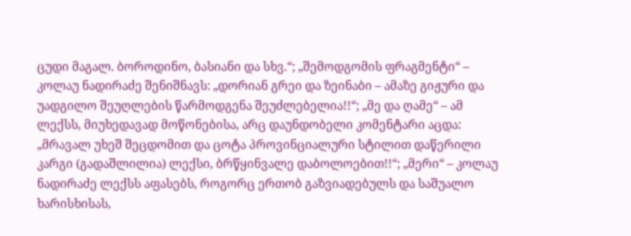ცუდი მაგალ. ბოროდინო, ბასიანი და სხვ.“; „შემოდგომის ფრაგმენტი“ – კოლაუ ნადირაძე შენიშნავს: „დორიან გრეი და ზეინაბი – ამაზე გიჟური და უადგილო შეუღლების წარმოდგენა შეუძლებელია!!“; „მე და ღამე“ – ამ ლექსს, მიუხედავად მოწონებისა, არც დაუნდობელი კომენტარი აცდა: „მრავალ უხეშ შეცდომით და ცოტა პროვინციალური სტილით დაწერილი კარგი (გადაშლილია) ლექსი, ბრწყინვალე დაბოლოებით!!“; „მერი“ – კოლაუ ნადირაძე ლექსს აფასებს, როგორც ერთობ გაზვიადებულს და საშუალო ხარისხისას,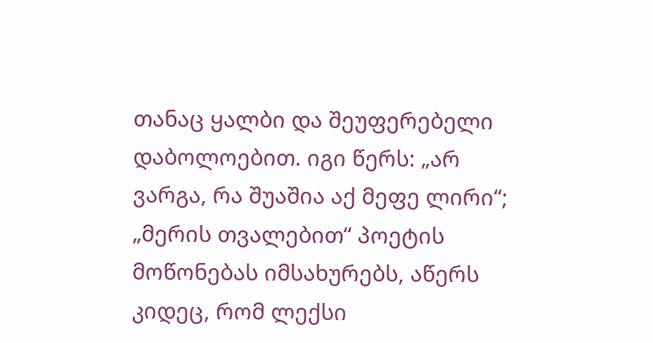თანაც ყალბი და შეუფერებელი დაბოლოებით. იგი წერს: „არ ვარგა, რა შუაშია აქ მეფე ლირი“; „მერის თვალებით“ პოეტის მოწონებას იმსახურებს, აწერს კიდეც, რომ ლექსი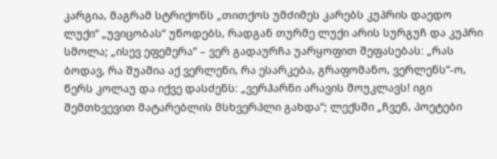კარგია, მაგრამ სტრიქონს „თითქოს უმძიმეს კარებს კუპრის დაედო ლუქი“ „უვიცობას“ უწოდებს, რადგან თურმე ლუქი არის სურგუჩ და კუპრი სმოლა; „ისევ ეფემერა“ – ვერ გადაურჩა უარყოფით შეფასებას: „რას ბოდავ, რა შუაშია აქ ვერლენი, რა ესარკება, გრაფომანო, ვერლენს“-ო, წერს კოლაუ და იქვე დასძენს: „ვერჰარნი არავის მოუკლავს! იგი შემთხვევით მატარებლის მსხვერპლი გახდა“; ლექსში „ჩვენ, პოეტები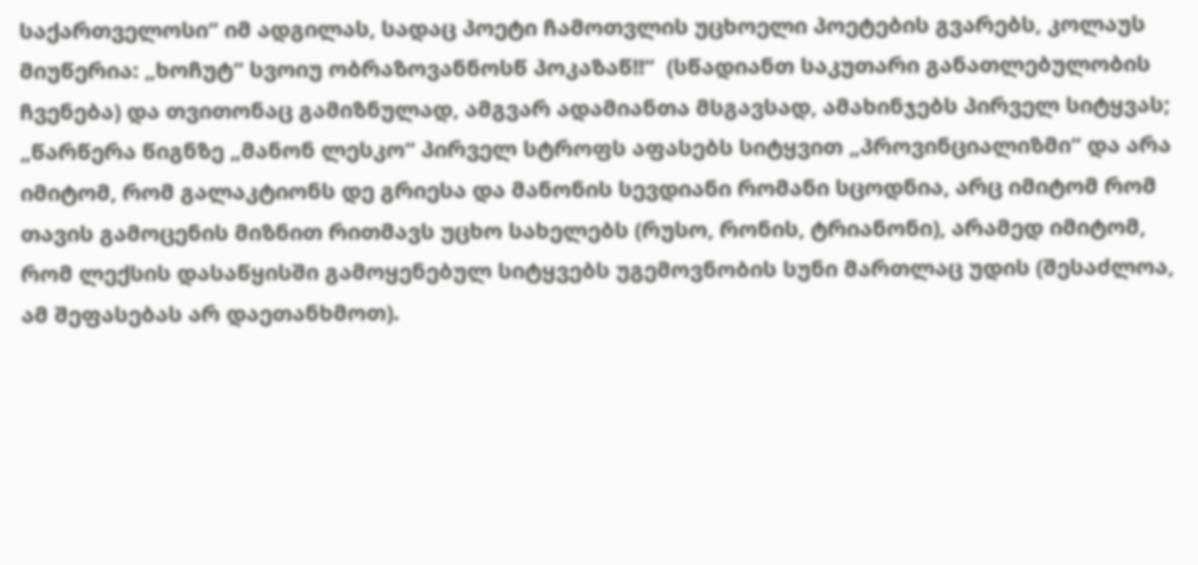საქართველოსი“ იმ ადგილას, სადაც პოეტი ჩამოთვლის უცხოელი პოეტების გვარებს, კოლაუს მიუწერია: „ხოჩუტ“ სვოიუ ობრაზოვანნოსწ პოკაზაწ!!“  (სწადიანთ საკუთარი განათლებულობის ჩვენება) და თვითონაც გამიზნულად, ამგვარ ადამიანთა მსგავსად, ამახინჯებს პირველ სიტყვას; „წარწერა წიგნზე „მანონ ლესკო“ პირველ სტროფს აფასებს სიტყვით „პროვინციალიზმი“ და არა იმიტომ, რომ გალაკტიონს დე გრიესა და მანონის სევდიანი რომანი სცოდნია, არც იმიტომ რომ თავის გამოცენის მიზნით რითმავს უცხო სახელებს (რუსო, რონის, ტრიანონი), არამედ იმიტომ, რომ ლექსის დასაწყისში გამოყენებულ სიტყვებს უგემოვნობის სუნი მართლაც უდის (შესაძლოა, ამ შეფასებას არ დაეთანხმოთ).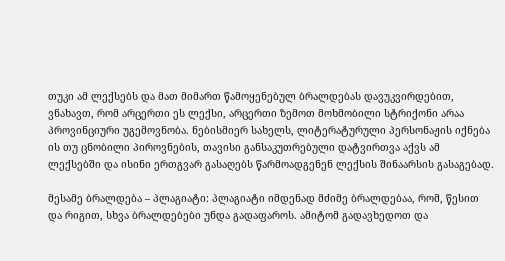თუკი ამ ლექსებს და მათ მიმართ წამოყენებულ ბრალდებას დავუკვირდებით, ვნახავთ, რომ არცერთი ეს ლექსი, არცერთი ზემოთ მოხმობილი სტრიქონი არაა პროვინციური უგემოვნობა. ნებისმიერ სახელს, ლიტერატურული პერსონაჟის იქნება ის თუ ცნობილი პიროვნების, თავისი განსაკუთრებული დატვირთვა აქვს ამ ლექსებში და ისინი ერთგვარ გასაღებს წარმოადგენენ ლექსის შინაარსის გასაგებად.

მესამე ბრალდება – პლაგიატი: პლაგიატი იმდენად მძიმე ბრალდებაა, რომ, წესით და რიგით, სხვა ბრალდებები უნდა გადაფაროს. ამიტომ გადავხედოთ და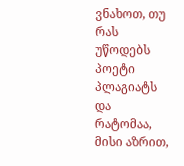ვნახოთ, თუ რას უწოდებს პოეტი პლაგიატს და რატომაა, მისი აზრით,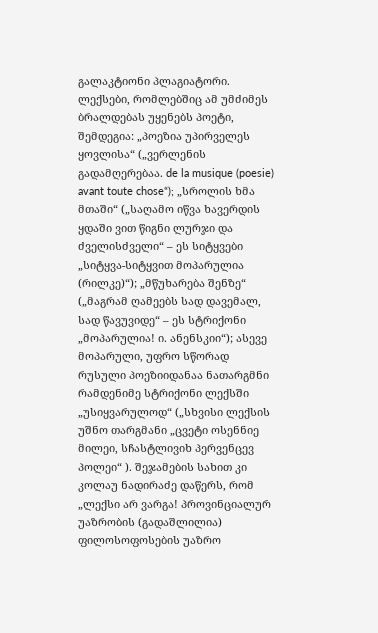გალაკტიონი პლაგიატორი. ლექსები, რომლებშიც ამ უმძიმეს ბრალდებას უყენებს პოეტი, შემდეგია: „პოეზია უპირველეს ყოვლისა“ („ვერლენის გადამღერებაა. de la musique (poesie) avant toute chose“); „სროლის ხმა მთაში“ („საღამო იწვა ხავერდის ყდაში ვით წიგნი ლურჯი და ძველისძველი“ – ეს სიტყვები „სიტყვა-სიტყვით მოპარულია (რილკე)“); „მწუხარება შენზე“ („მაგრამ ღამეებს სად დავემალ, სად წავუვიდე“ – ეს სტრიქონი „მოპარულია! ი. ანენსკიი“); ასევე მოპარული, უფრო სწორად რუსული პოეზიიდანაა ნათარგმნი რამდენიმე სტრიქონი ლექსში „უსიყვარულოდ“ („სხვისი ლექსის უშნო თარგმანი „ცვეტი ოსენნიე მილეი, სჩასტლივიხ პერვენცევ პოლეი“ ). შეჯამების სახით კი კოლაუ ნადირაძე დაწერს, რომ „ლექსი არ ვარგა! პროვინციალურ უაზრობის (გადაშლილია) ფილოსოფოსების უაზრო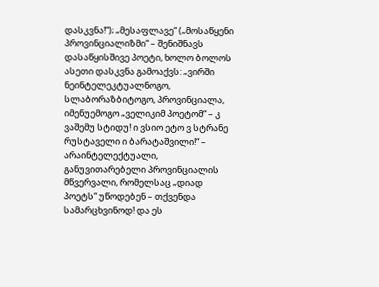დასკვნა!“); „მესაფლავე“ („მოსაწყენი პროვინციალიზმი“ – შენიშნავს დასაწყისშივე პოეტი, ხოლო ბოლოს ასეთი დასკვნა გამოაქვს: „ვირში ნეინტელეკტუალნოგო, სლაბორაზბიტოგო, პროვინციალა, იმენუემოგო „ველიკიმ პოეტომ“ – კ ვაშემუ სტიდუ! ი ვსიო ეტო ვ სტრანე რუსტაველი ი ბარატაშვილი!“ – არაინტელექტუალი, განუვითარებელი პროვინციალის მწვერვალი, რომელსაც „დიად პოეტს“ უწოდებენ – თქვენდა სამარცხვინოდ! და ეს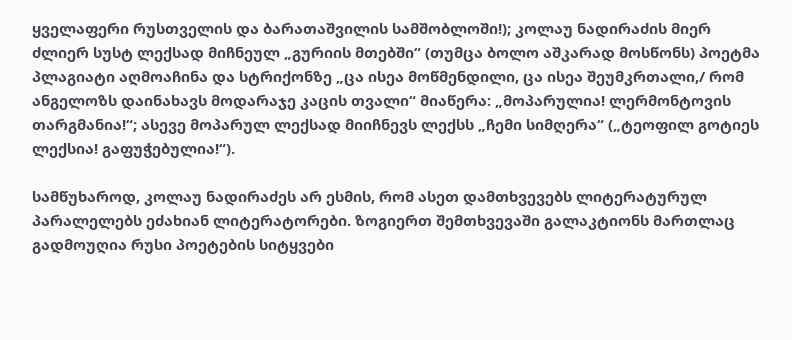ყველაფერი რუსთველის და ბარათაშვილის სამშობლოში!); კოლაუ ნადირაძის მიერ ძლიერ სუსტ ლექსად მიჩნეულ „გურიის მთებში“ (თუმცა ბოლო აშკარად მოსწონს) პოეტმა პლაგიატი აღმოაჩინა და სტრიქონზე „ცა ისეა მოწმენდილი, ცა ისეა შეუმკრთალი,/ რომ ანგელოზს დაინახავს მოდარაჯე კაცის თვალი“ მიაწერა: „მოპარულია! ლერმონტოვის თარგმანია!“; ასევე მოპარულ ლექსად მიიჩნევს ლექსს „ჩემი სიმღერა“ („ტეოფილ გოტიეს ლექსია! გაფუჭებულია!“).

სამწუხაროდ, კოლაუ ნადირაძეს არ ესმის, რომ ასეთ დამთხვევებს ლიტერატურულ პარალელებს ეძახიან ლიტერატორები. ზოგიერთ შემთხვევაში გალაკტიონს მართლაც გადმოუღია რუსი პოეტების სიტყვები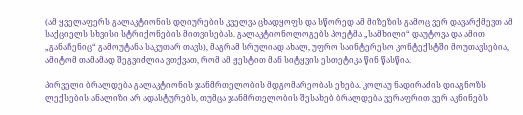(ამ ყველაფერს გალაკტიონის დღიურების კველვა ცხადყოფს და სწორედ ამ მიზეზის გამოც ვერ დავარქმევთ ამ საქციელს სხვისი სტრიქონების მითვისებას. გალაკტიონოლოგებს პოეტმა „სამხილი“ დაუტოვა და ამით „განაჩენიც“ გამოუტანა საკუთარ თავს), მაგრამ სრულიად ახალ, უფრო საინტერესო კონტექსტში მოუთავსებია, ამიტომ თამამად შეგვიძლია ვთქვათ, რომ ამ ჟესტით მან სიტყვის ესთეტიკა წინ წასწია.

პირველი ბრალდება გალაკტიონის ჯანმრთელობის მდგომარეობას ეხება. კოლაუ ნადირაძის დიაგნოზს ლექსების ანალიზი არ ადასტურებს, თუმცა ჯანმრთელობის შესახებ ბრალდება ვერაფრით ვერ აკნინებს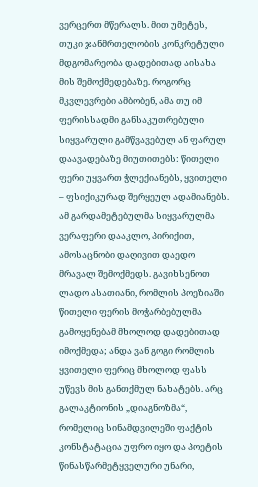ვერცერთ მწერალს. მით უმეტეს, თუკი ჯანმრთელობის კონკრეტული მდგომარეობა დადებითად აისახა მის შემოქმედებაზე. როგორც მკვლევრები ამბობენ, ამა თუ იმ ფერისსადმი განსაკუთრებული სიყვარული გამწვავებულ ან ფარულ დაავადებაზე მიუთითებს: წითელი ფერი უყვართ ჭლექიანებს, ყვითელი – ფსიქიკურად შერყეულ ადამიანებს. ამ გარდამეტებულმა სიყვარულმა ვერაფერი დააკლო, პირიქით, ამოსაცნობი დაღივით დაედო მრავალ შემოქმედს. გავიხსენოთ ლადო ასათიანი, რომლის პოეზიაში წითელი ფერის მოჭარბებულმა გამოყენებამ მხოლოდ დადებითად იმოქმედა; ანდა ვან გოგი რომლის ყვითელი ფერიც მხოლოდ ფასს უწევს მის განთქმულ ნახატებს. არც გალაკტიონის „დიაგნოზმა“, რომელიც სინამდვილეში ფაქტის კონსტატაცია უფრო იყო და პოეტის წინასწარმეტყველური უნარი,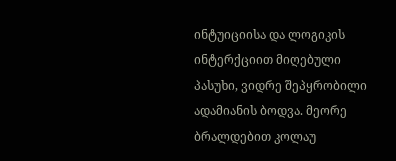ინტუიციისა და ლოგიკის ინტერქციით მიღებული პასუხი, ვიდრე შეპყრობილი ადამიანის ბოდვა. მეორე ბრალდებით კოლაუ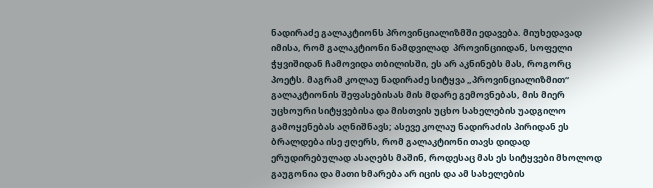ნადირაძე გალაკტიონს პროვინციალიზმში ედავება. მიუხედავად იმისა, რომ გალაკტიონი ნამდვილად  პროვინციიდან, სოფელი ჭყვიშიდან ჩამოვიდა თბილისში, ეს არ აკნინებს მას, როგორც პოეტს. მაგრამ კოლაუ ნადირაძე სიტყვა „პროვინციალიზმით“ გალაკტიონის შეფასებისას მის მდარე გემოვნებას, მის მიერ უცხოური სიტყვებისა და მისთვის უცხო სახელების უადგილო გამოყენებას აღნიშნავს; ასევე კოლაუ ნადირაძის პირიდან ეს ბრალდება ისე ჟღერს, რომ გალაკტიონი თავს დიდად ერუდირებულად ასაღებს მაშინ, როდესაც მას ეს სიტყვები მხოლოდ გაუგონია და მათი ხმარება არ იცის და ამ სახელების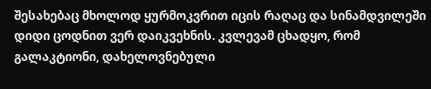შესახებაც მხოლოდ ყურმოკვრით იცის რაღაც და სინამდვილეში დიდი ცოდნით ვერ დაიკვეხნის. კვლევამ ცხადყო, რომ გალაკტიონი, დახელოვნებული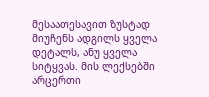მესაათესავით ზუსტად მიუჩენს ადგილს ყველა დეტალს, ანუ ყველა სიტყვას. მის ლექსებში არცერთი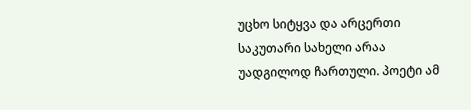უცხო სიტყვა და არცერთი საკუთარი სახელი არაა უადგილოდ ჩართული. პოეტი ამ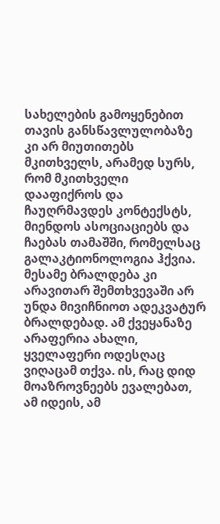სახელების გამოყენებით თავის განსწავლულობაზე კი არ მიუთითებს მკითხველს, არამედ სურს, რომ მკითხველი დააფიქროს და ჩაუღრმავდეს კონტექსტს, მიენდოს ასოციაციებს და ჩაებას თამაშში, რომელსაც გალაკტიონოლოგია ჰქვია. მესამე ბრალდება კი არავითარ შემთხვევაში არ უნდა მივიჩნიოთ ადეკვატურ ბრალდებად. ამ ქვეყანაზე არაფერია ახალი, ყველაფერი ოდესღაც ვიღაცამ თქვა. ის, რაც დიდ მოაზროვნეებს ევალებათ, ამ იდეის, ამ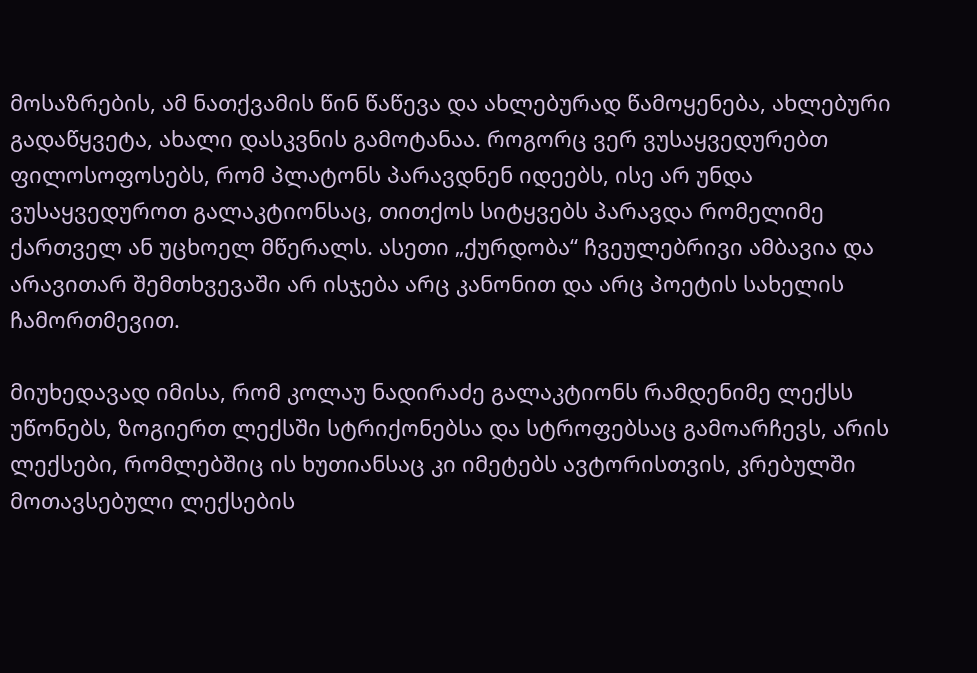მოსაზრების, ამ ნათქვამის წინ წაწევა და ახლებურად წამოყენება, ახლებური გადაწყვეტა, ახალი დასკვნის გამოტანაა. როგორც ვერ ვუსაყვედურებთ ფილოსოფოსებს, რომ პლატონს პარავდნენ იდეებს, ისე არ უნდა ვუსაყვედუროთ გალაკტიონსაც, თითქოს სიტყვებს პარავდა რომელიმე ქართველ ან უცხოელ მწერალს. ასეთი „ქურდობა“ ჩვეულებრივი ამბავია და არავითარ შემთხვევაში არ ისჯება არც კანონით და არც პოეტის სახელის ჩამორთმევით.

მიუხედავად იმისა, რომ კოლაუ ნადირაძე გალაკტიონს რამდენიმე ლექსს უწონებს, ზოგიერთ ლექსში სტრიქონებსა და სტროფებსაც გამოარჩევს, არის ლექსები, რომლებშიც ის ხუთიანსაც კი იმეტებს ავტორისთვის, კრებულში მოთავსებული ლექსების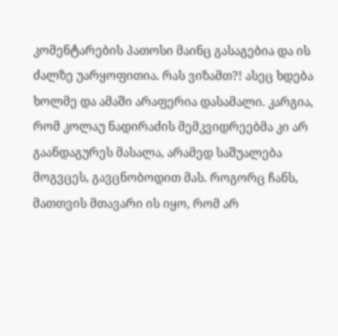კომენტარების პათოსი მაინც გასაგებია და ის ძალზე უარყოფითია. რას ვიზამთ?! ასეც ხდება ხოლმე და ამაში არაფერია დასამალი. კარგია, რომ კოლაუ ნადირაძის მემკვიდრეებმა კი არ გაანდაგურეს მასალა, არამედ საშუალება მოგვცეს, გავცნობოდით მას. როგორც ჩანს, მათთვის მთავარი ის იყო, რომ არ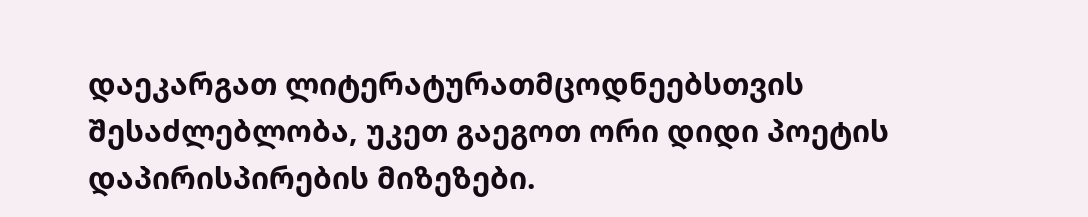დაეკარგათ ლიტერატურათმცოდნეებსთვის შესაძლებლობა, უკეთ გაეგოთ ორი დიდი პოეტის დაპირისპირების მიზეზები.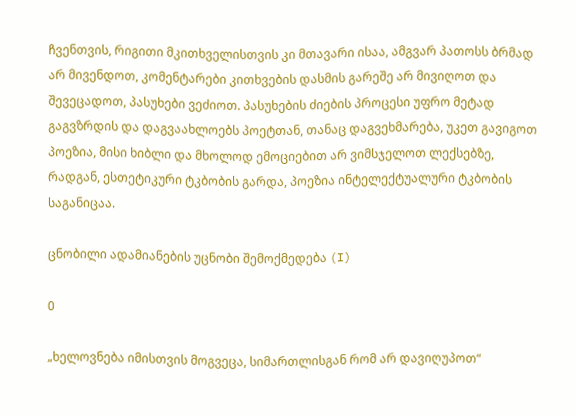ჩვენთვის, რიგითი მკითხველისთვის კი მთავარი ისაა, ამგვარ პათოსს ბრმად არ მივენდოთ, კომენტარები კითხვების დასმის გარეშე არ მივიღოთ და შევეცადოთ, პასუხები ვეძიოთ. პასუხების ძიების პროცესი უფრო მეტად გაგვზრდის და დაგვაახლოებს პოეტთან, თანაც დაგვეხმარება, უკეთ გავიგოთ პოეზია, მისი ხიბლი და მხოლოდ ემოციებით არ ვიმსჯელოთ ლექსებზე, რადგან, ესთეტიკური ტკბობის გარდა, პოეზია ინტელექტუალური ტკბობის საგანიცაა.

ცნობილი ადამიანების უცნობი შემოქმედება (I)

0

„ხელოვნება იმისთვის მოგვეცა, სიმართლისგან რომ არ დავიღუპოთ“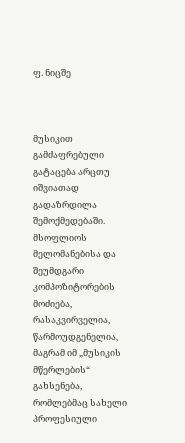ფ. ნიცშე



მუსიკით გამძაფრებული გატაცება არცთუ იშვიათად გადაზრდილა შემოქმედებაში. მსოფლიოს მელომანებისა და შეუმდგარი კომპოზიტორების მოძიება, რასაკვირველია, წარმოუდგენელია, მაგრამ იმ „მუსიკის მწერლების“ გახსენება, რომლებმაც სახელი პროფესიული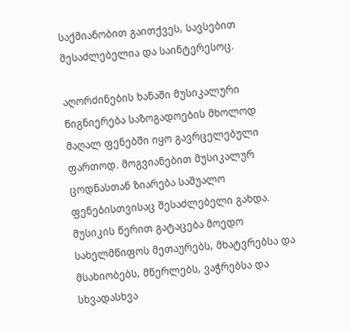საქმიანობით გაითქვეს, სავსებით შესაძლებელია და საინტერესოც.

აღორძინების ხანაში მუსიკალური წიგნიერება საზოგადოების მხოლოდ მაღალ ფენებში იყო გავრცელებული ფართოდ. მოგვიანებით მუსიკალურ ცოდნასთან ზიარება საშუალო ფენებისთვისაც შესაძლებელი გახდა. მუსიკის წერით გატაცება მოედო სახელმწიფოს მეთაურებს, მხატვრებსა და მსახიობებს, მწერლებს, ვაჭრებსა და სხვადასხვა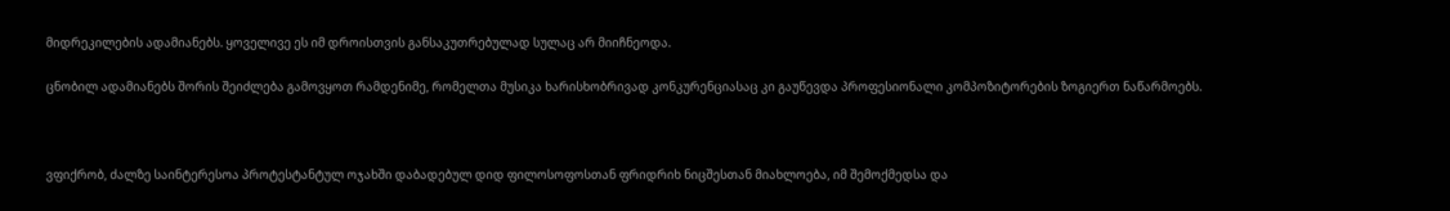მიდრეკილების ადამიანებს. ყოველივე ეს იმ დროისთვის განსაკუთრებულად სულაც არ მიიჩნეოდა.

ცნობილ ადამიანებს შორის შეიძლება გამოვყოთ რამდენიმე, რომელთა მუსიკა ხარისხობრივად კონკურენციასაც კი გაუწევდა პროფესიონალი კომპოზიტორების ზოგიერთ ნაწარმოებს.



ვფიქრობ, ძალზე საინტერესოა პროტესტანტულ ოჯახში დაბადებულ დიდ ფილოსოფოსთან ფრიდრიხ ნიცშესთან მიახლოება, იმ შემოქმედსა და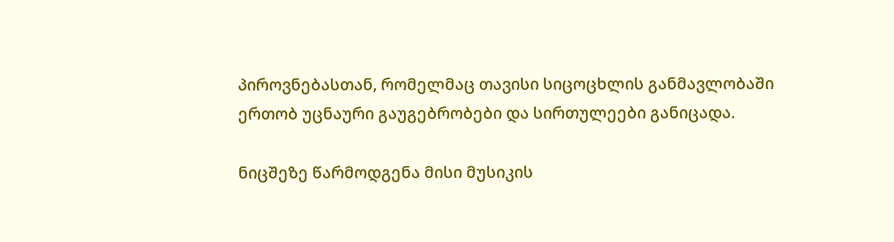პიროვნებასთან, რომელმაც თავისი სიცოცხლის განმავლობაში ერთობ უცნაური გაუგებრობები და სირთულეები განიცადა.

ნიცშეზე წარმოდგენა მისი მუსიკის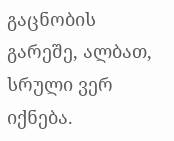გაცნობის გარეშე, ალბათ, სრული ვერ იქნება.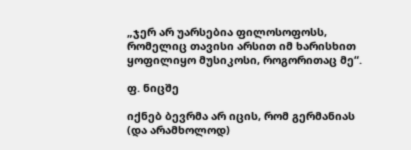„ჯერ არ უარსებია ფილოსოფოსს, რომელიც თავისი არსით იმ ხარისხით ყოფილიყო მუსიკოსი, როგორითაც მე“.

ფ. ნიცშე

იქნებ ბევრმა არ იცის, რომ გერმანიას (და არამხოლოდ)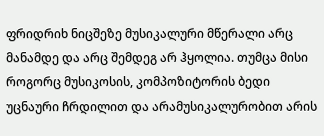ფრიდრიხ ნიცშეზე მუსიკალური მწერალი არც მანამდე და არც შემდეგ არ ჰყოლია. თუმცა მისი როგორც მუსიკოსის, კომპოზიტორის ბედი უცნაური ჩრდილით და არამუსიკალურობით არის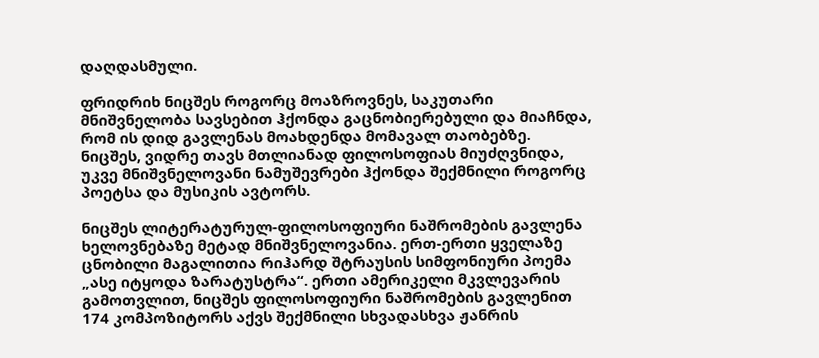დაღდასმული.

ფრიდრიხ ნიცშეს როგორც მოაზროვნეს, საკუთარი მნიშვნელობა სავსებით ჰქონდა გაცნობიერებული და მიაჩნდა, რომ ის დიდ გავლენას მოახდენდა მომავალ თაობებზე. ნიცშეს, ვიდრე თავს მთლიანად ფილოსოფიას მიუძღვნიდა, უკვე მნიშვნელოვანი ნამუშევრები ჰქონდა შექმნილი როგორც პოეტსა და მუსიკის ავტორს.

ნიცშეს ლიტერატურულ-ფილოსოფიური ნაშრომების გავლენა ხელოვნებაზე მეტად მნიშვნელოვანია. ერთ-ერთი ყველაზე ცნობილი მაგალითია რიჰარდ შტრაუსის სიმფონიური პოემა „ასე იტყოდა ზარატუსტრა“. ერთი ამერიკელი მკვლევარის გამოთვლით, ნიცშეს ფილოსოფიური ნაშრომების გავლენით 174 კომპოზიტორს აქვს შექმნილი სხვადასხვა ჟანრის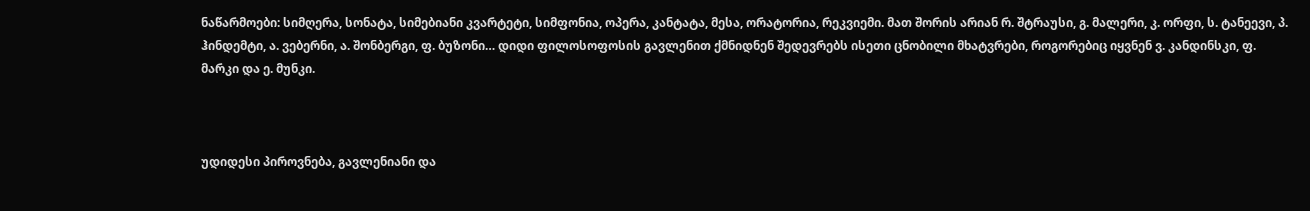ნაწარმოები: სიმღერა, სონატა, სიმებიანი კვარტეტი, სიმფონია, ოპერა, კანტატა, მესა, ორატორია, რეკვიემი. მათ შორის არიან რ. შტრაუსი, გ. მალერი, კ. ორფი, ს. ტანეევი, პ. ჰინდემტი, ა. ვებერნი, ა. შონბერგი, ფ. ბუზონი… დიდი ფილოსოფოსის გავლენით ქმნიდნენ შედევრებს ისეთი ცნობილი მხატვრები, როგორებიც იყვნენ ვ. კანდინსკი, ფ. მარკი და ე. მუნკი.



უდიდესი პიროვნება, გავლენიანი და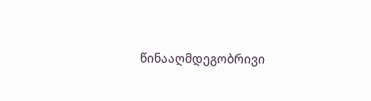წინააღმდეგობრივი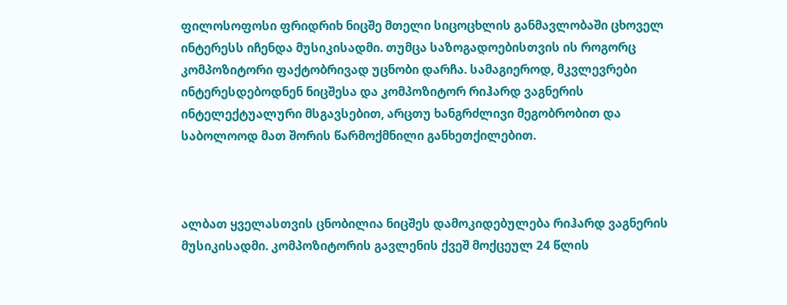ფილოსოფოსი ფრიდრიხ ნიცშე მთელი სიცოცხლის განმავლობაში ცხოველ ინტერესს იჩენდა მუსიკისადმი. თუმცა საზოგადოებისთვის ის როგორც კომპოზიტორი ფაქტობრივად უცნობი დარჩა. სამაგიეროდ, მკვლევრები ინტერესდებოდნენ ნიცშესა და კომპოზიტორ რიჰარდ ვაგნერის ინტელექტუალური მსგავსებით, არცთუ ხანგრძლივი მეგობრობით და საბოლოოდ მათ შორის წარმოქმნილი განხეთქილებით.



ალბათ ყველასთვის ცნობილია ნიცშეს დამოკიდებულება რიჰარდ ვაგნერის მუსიკისადმი. კომპოზიტორის გავლენის ქვეშ მოქცეულ 24 წლის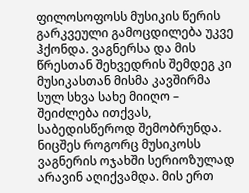ფილოსოფოსს მუსიკის წერის გარკვეული გამოცდილება უკვე ჰქონდა. ვაგნერსა და მის წრესთან შეხვედრის შემდეგ კი მუსიკასთან მისმა კავშირმა სულ სხვა სახე მიიღო – შეიძლება ითქვას, საბედისწეროდ შემობრუნდა. ნიცშეს როგორც მუსიკოსს ვაგნერის ოჯახში სერიოზულად არავინ აღიქვამდა. მის ერთ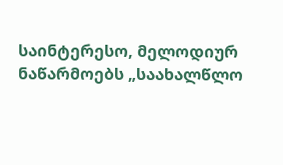საინტერესო, მელოდიურ ნაწარმოებს „საახალწლო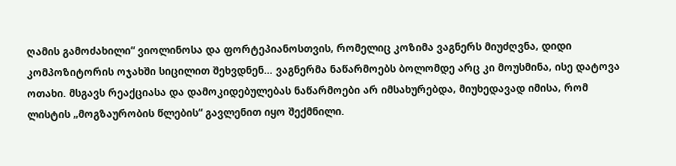ღამის გამოძახილი“ ვიოლინოსა და ფორტეპიანოსთვის, რომელიც კოზიმა ვაგნერს მიუძღვნა, დიდი კომპოზიტორის ოჯახში სიცილით შეხვდნენ… ვაგნერმა ნაწარმოებს ბოლომდე არც კი მოუსმინა, ისე დატოვა ოთახი. მსგავს რეაქციასა და დამოკიდებულებას ნაწარმოები არ იმსახურებდა, მიუხედავად იმისა, რომ ლისტის „მოგზაურობის წლების“ გავლენით იყო შექმნილი.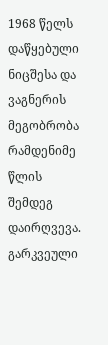1968 წელს დაწყებული ნიცშესა და ვაგნერის მეგობრობა რამდენიმე წლის შემდეგ დაირღვევა. გარკვეული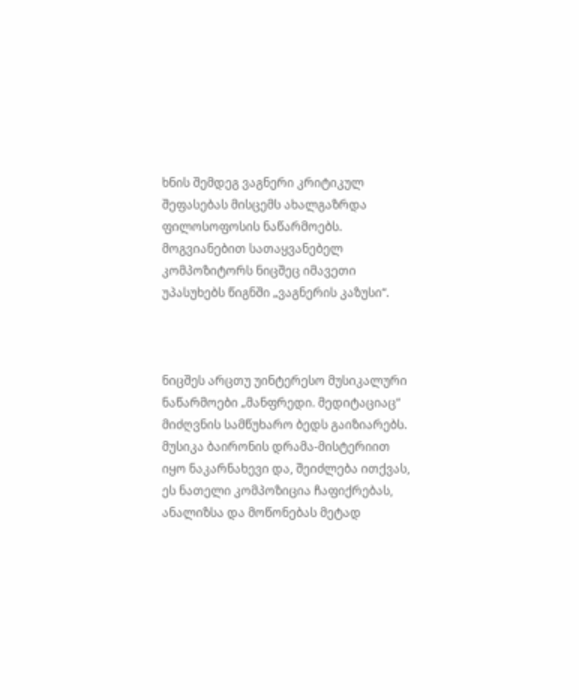ხნის შემდეგ ვაგნერი კრიტიკულ შეფასებას მისცემს ახალგაზრდა ფილოსოფოსის ნაწარმოებს. მოგვიანებით სათაყვანებელ კომპოზიტორს ნიცშეც იმავეთი უპასუხებს წიგნში „ვაგნერის კაზუსი“.



ნიცშეს არცთუ უინტერესო მუსიკალური ნაწარმოები „მანფრედი. მედიტაციაც“ მიძღვნის სამწუხარო ბედს გაიზიარებს. მუსიკა ბაირონის დრამა-მისტერიით იყო ნაკარნახევი და, შეიძლება ითქვას, ეს ნათელი კომპოზიცია ჩაფიქრებას, ანალიზსა და მოწონებას მეტად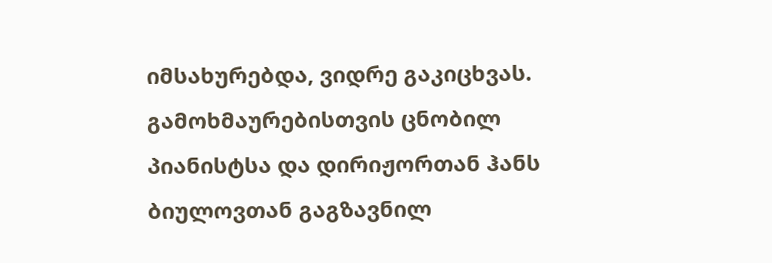იმსახურებდა, ვიდრე გაკიცხვას. გამოხმაურებისთვის ცნობილ პიანისტსა და დირიჟორთან ჰანს ბიულოვთან გაგზავნილ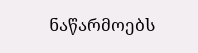ნაწარმოებს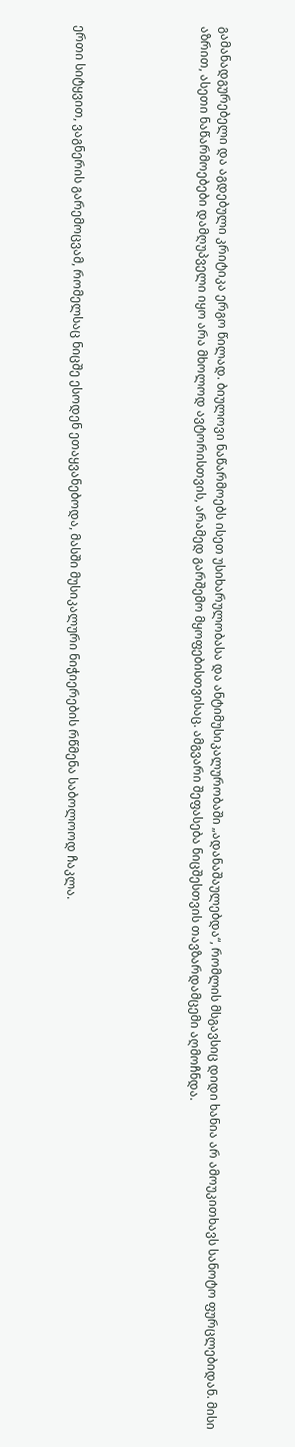გამანადგურებელი და აგდებული კრიტიკა ერგო წილად. ბიულოვი ნაწარმოებს ისეთ უსიხარულობასა და ანტიმუსიკალურობაში „ადანაშაულებდა“, რომლის მსგავსიც დიდი ხანია არ ამოუკითხავს სანოტო ფურცლებიდან. მისი აზრით, ასეთი ნაწარმოებები დამღუპველი იყო არა მხოლოდ ავტორისთვის, არამედ გარშემო მყოფებისთვისაც. ამგვარი შეფასება ნიცშესთვის თავზარდამცემი აღმოჩნდა.





ერთი სიტყვით, ვაგნერის გარემოცვამ, რომელსაც ნიცშე ესოდენ ეთაყვანებოდა, მასში მუსიკალური ნიჭიერების რწმენა საბოლოოდ ჩაკლა.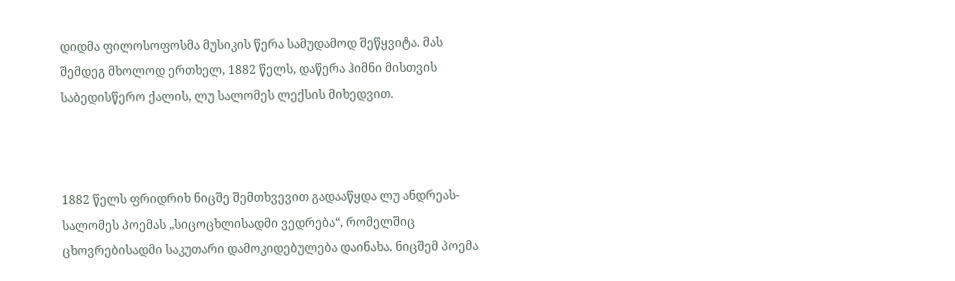დიდმა ფილოსოფოსმა მუსიკის წერა სამუდამოდ შეწყვიტა. მას შემდეგ მხოლოდ ერთხელ, 1882 წელს, დაწერა ჰიმნი მისთვის საბედისწერო ქალის, ლუ სალომეს ლექსის მიხედვით.



1882 წელს ფრიდრიხ ნიცშე შემთხვევით გადააწყდა ლუ ანდრეას-სალომეს პოემას „სიცოცხლისადმი ვედრება“, რომელშიც ცხოვრებისადმი საკუთარი დამოკიდებულება დაინახა. ნიცშემ პოემა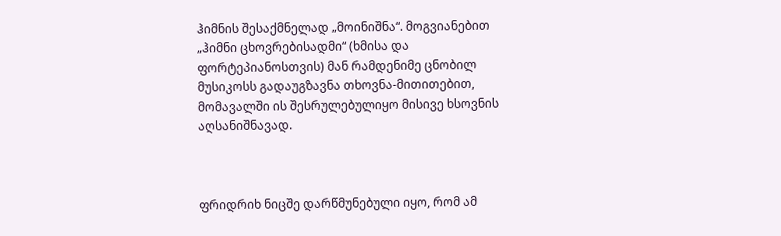ჰიმნის შესაქმნელად „მოინიშნა“. მოგვიანებით „ჰიმნი ცხოვრებისადმი“ (ხმისა და ფორტეპიანოსთვის) მან რამდენიმე ცნობილ მუსიკოსს გადაუგზავნა თხოვნა-მითითებით, მომავალში ის შესრულებულიყო მისივე ხსოვნის აღსანიშნავად.



ფრიდრიხ ნიცშე დარწმუნებული იყო, რომ ამ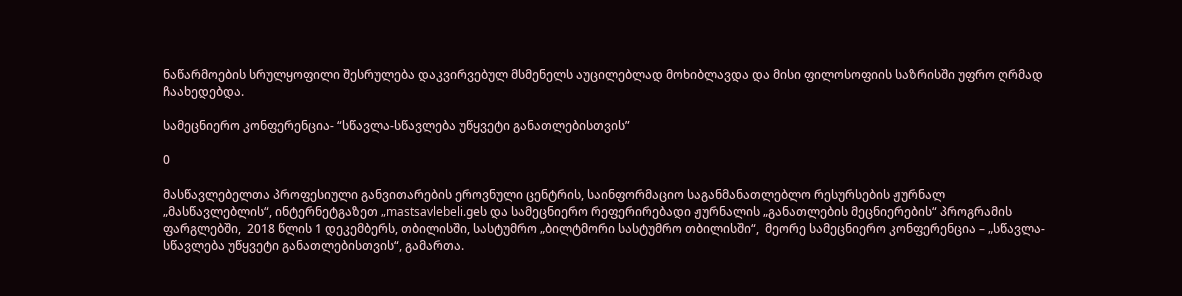ნაწარმოების სრულყოფილი შესრულება დაკვირვებულ მსმენელს აუცილებლად მოხიბლავდა და მისი ფილოსოფიის საზრისში უფრო ღრმად ჩაახედებდა.

სამეცნიერო კონფერენცია- “სწავლა-სწავლება უწყვეტი განათლებისთვის”

0

მასწავლებელთა პროფესიული განვითარების ეროვნული ცენტრის, საინფორმაციო საგანმანათლებლო რესურსების ჟურნალ „მასწავლებლის“, ინტერნეტგაზეთ „mastsavlebeli.geს და სამეცნიერო რეფერირებადი ჟურნალის „განათლების მეცნიერების“ პროგრამის ფარგლებში,  2018 წლის 1 დეკემბერს, თბილისში, სასტუმრო „ბილტმორი სასტუმრო თბილისში“,  მეორე სამეცნიერო კონფერენცია – „სწავლა-სწავლება უწყვეტი განათლებისთვის“, გამართა.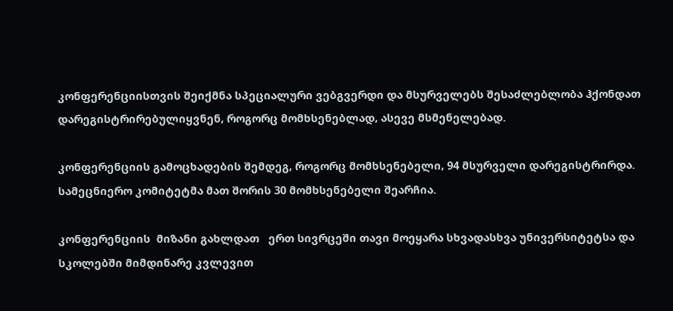კონფერენციისთვის შეიქმნა სპეციალური ვებგვერდი და მსურველებს შესაძლებლობა ჰქონდათ დარეგისტრირებულიყვნენ, როგორც მომხსენებლად, ასევე მსმენელებად.

კონფერენციის გამოცხადების შემდეგ, როგორც მომხსენებელი, 94 მსურველი დარეგისტრირდა. სამეცნიერო კომიტეტმა მათ შორის 30 მომხსენებელი შეარჩია.

კონფერენციის  მიზანი გახლდათ   ერთ სივრცეში თავი მოეყარა სხვადასხვა უნივერსიტეტსა და სკოლებში მიმდინარე კვლევით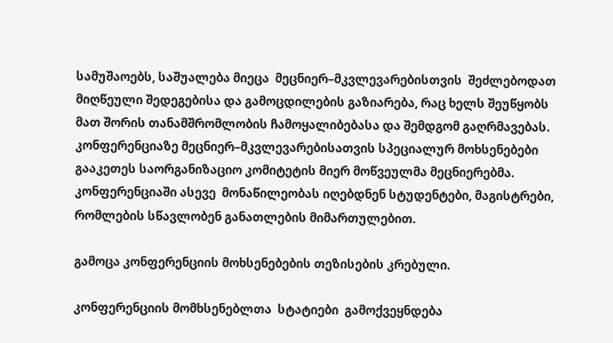სამუშაოებს, საშუალება მიეცა  მეცნიერ–მკვლევარებისთვის  შეძლებოდათ მიღწეული შედეგებისა და გამოცდილების გაზიარება, რაც ხელს შეუწყობს მათ შორის თანამშრომლობის ჩამოყალიბებასა და შემდგომ გაღრმავებას.  კონფერენციაზე მეცნიერ–მკვლევარებისათვის სპეციალურ მოხსენებები  გააკეთეს საორგანიზაციო კომიტეტის მიერ მოწვეულმა მეცნიერებმა.  კონფერენციაში ასევე  მონაწილეობას იღებდნენ სტუდენტები, მაგისტრები, რომლების სწავლობენ განათლების მიმართულებით.

გამოცა კონფერენციის მოხსენებების თეზისების კრებული.

კონფერენციის მომხსენებლთა  სტატიები  გამოქვეყნდება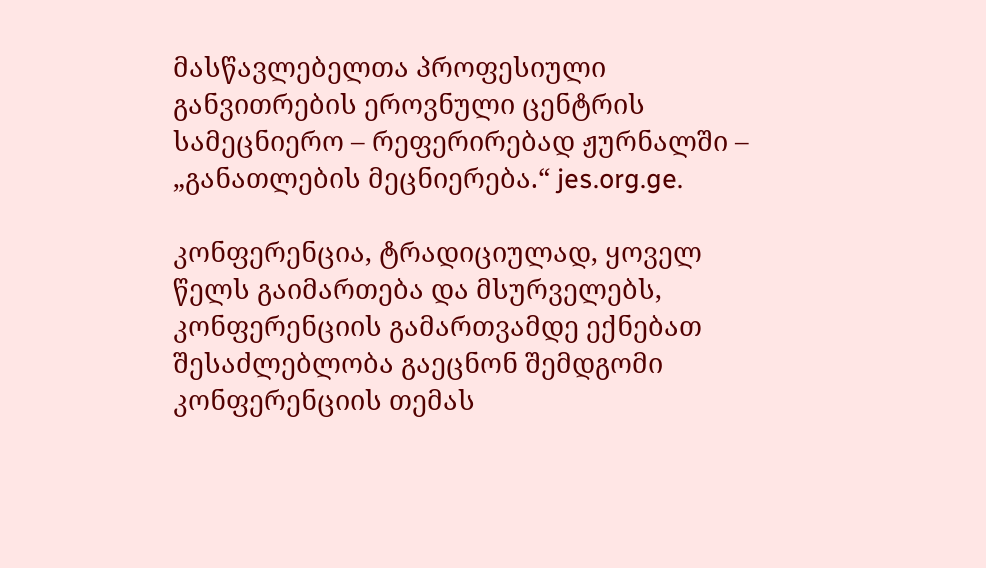მასწავლებელთა პროფესიული განვითრების ეროვნული ცენტრის სამეცნიერო – რეფერირებად ჟურნალში – „განათლების მეცნიერება.“ jes.org.ge.

კონფერენცია, ტრადიციულად, ყოველ წელს გაიმართება და მსურველებს, კონფერენციის გამართვამდე ექნებათ შესაძლებლობა გაეცნონ შემდგომი კონფერენციის თემას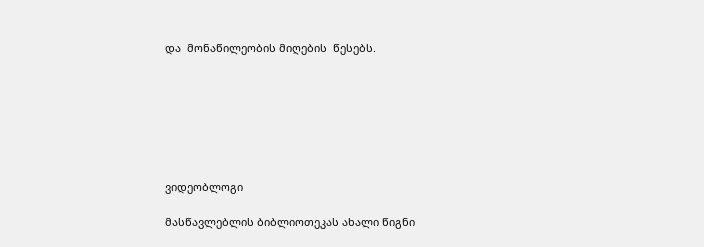და  მონაწილეობის მიღების  წესებს.







ვიდეობლოგი

მასწავლებლის ბიბლიოთეკას ახალი წიგნი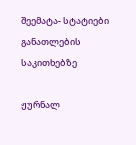შეემატა- სტატიები განათლების საკითხებზე

ჟურნალ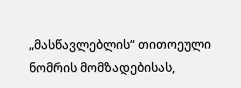„მასწავლებლის“ თითოეული ნომრის მომზადებისას,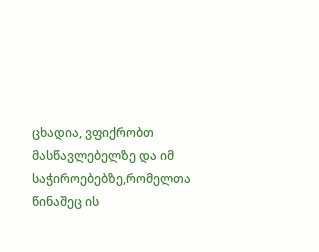ცხადია, ვფიქრობთ მასწავლებელზე და იმ საჭიროებებზე,რომელთა წინაშეც ის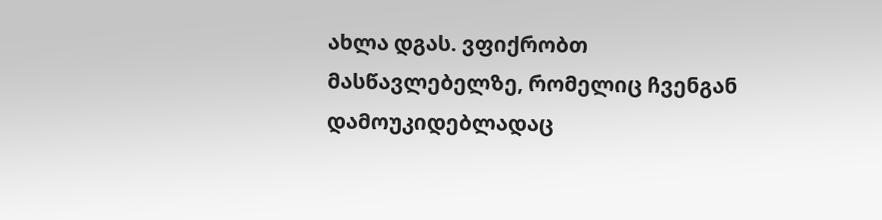ახლა დგას. ვფიქრობთ მასწავლებელზე, რომელიც ჩვენგან დამოუკიდებლადაც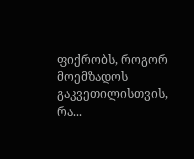ფიქრობს, როგორ მოემზადოს გაკვეთილისთვის, რა...